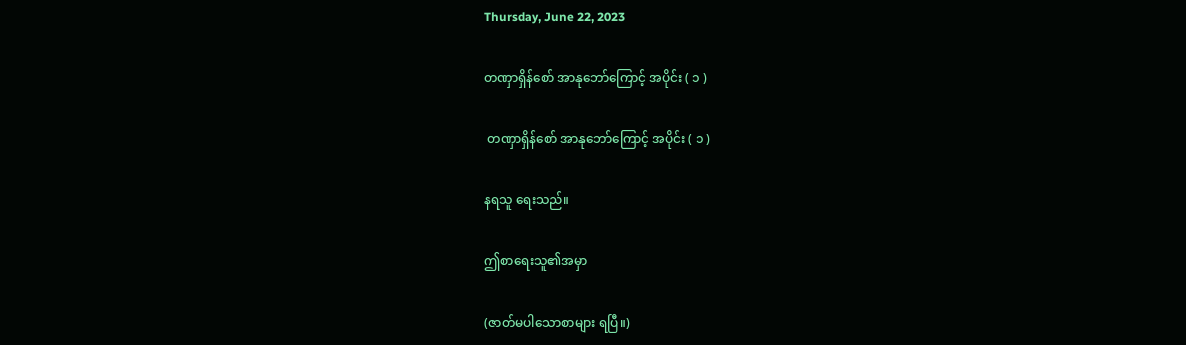Thursday, June 22, 2023

တဏှာရှိန်စော် အာနုဘော်ကြောင့် အပိုင်း ( ၁ )

 တဏှာရှိန်စော် အာနုဘော်ကြောင့် အပိုင်း ( ၁ )

နရသူ ရေးသည်။

ဤစာရေးသူ၏အမှာ

(ဇာတ်မပါသောစာများ ရပြီ။)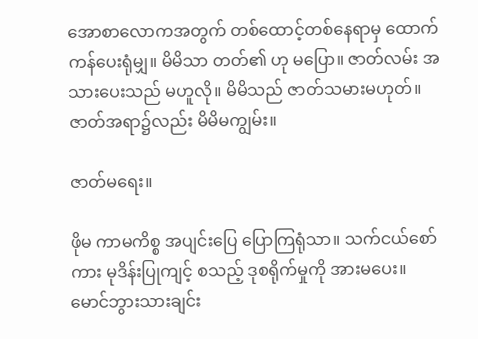အောစာလောကအတွက် တစ်ထောင့်တစ်နေရာမှ ထောက်ကန်ပေးရုံမျှ။ မိမိသာ တတ်၏ ဟု မပြော။ ဇာတ်လမ်း အသားပေးသည် မဟူလို။ မိမိသည် ဇာတ်သမားမဟုတ်။ ဇာတ်အရာ၌လည်း မိမိမကျွမ်း။

ဇာတ်မရေး။

ဖိုမ ကာမကိစ္စ အပျင်းပြေ ပြောကြရုံသာ။ သက်ငယ်စော်ကား မုဒိန်းပြုကျင့် စသည့် ဒုစရိုက်မှုကို အားမပေး။ မောင်ဘွားသားချင်း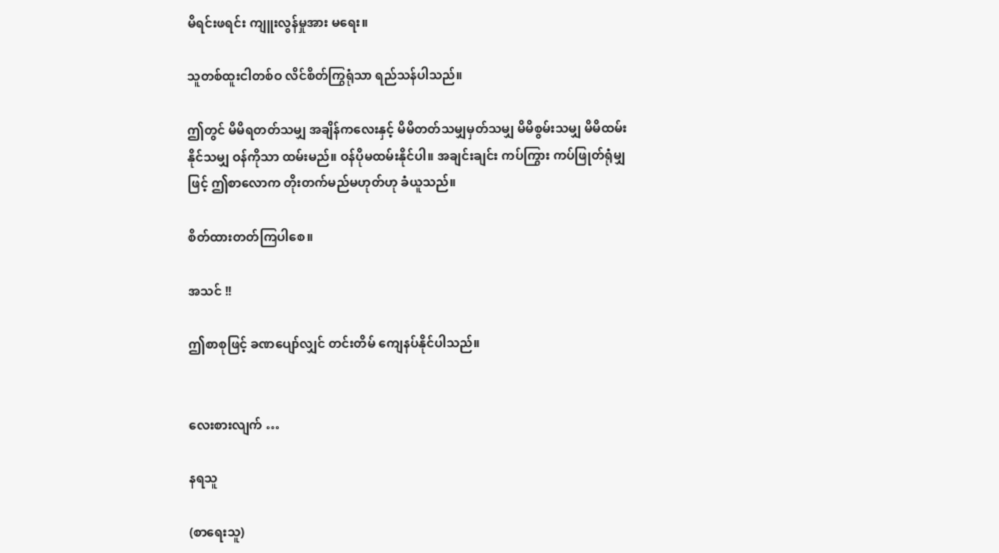မိရင်းဖရင်း ကျူးလွန်မှုအား မရေး။

သူတစ်ထူးငါတစ်ဝ လိင်စိတ်ကြွရုံသာ ရည်သန်ပါသည်။

ဤတွင် မိမိရတတ်သမျှ အချိန်ကလေးနှင့် မိမိတတ်သမျှမှတ်သမျှ မိမိစွမ်းသမျှ မိမိထမ်းနိုင်သမျှ ဝန်ကိုသာ ထမ်းမည်။ ဝန်ပိုမထမ်းနိုင်ပါ။ အချင်းချင်း ကပ်ကြွား ကပ်ဖြုတ်ရုံမျှဖြင့် ဤစာလောက တိုးတက်မည်မဟုတ်ဟု ခံယူသည်။

စိတ်ထားတတ်ကြပါစေ။

အသင် !!

ဤစာစုဖြင့် ခဏပျော်လျှင် တင်းတိမ် ကျေနပ်နိုင်ပါသည်။


လေးစားလျက် …

နရသူ

(စာရေးသူ)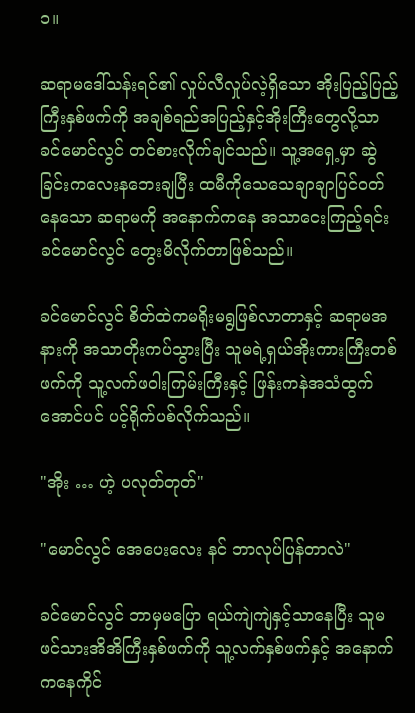၁။

ဆရာမဒေါ်သန်းရင်၏ လှုပ်လီလှုပ်လဲ့ရှိသော အိုးပြည့်ပြည့်ကြီးနှစ်ဖက်ကို အချစ်ရည်အပြည့်နှင့်အိုးကြီးတွေလို့သာ ခင်မောင်လွင် တင်စားလိုက်ချင်သည်။ သူ့အရှေ့မှာ ဆွဲခြင်းကလေးနဘေးချပြီး ထမီကိုသေသေချာချာပြင်ဝတ်နေသော ဆရာမကို အနောက်ကနေ အသာငေးကြည့်ရင်း ခင်မောင်လွင် တွေးမိလိုက်တာဖြစ်သည်။

ခင်မောင်လွင် စိတ်ထဲကမရိုးမရွဖြစ်လာတာနှင့် ဆရာမအနားကို အသာတိုးကပ်သွားပြီး သူမရဲ့ရှယ်အိုးကားကြီးတစ်ဖက်ကို သူ့လက်ဖဝါးကြမ်းကြီးနှင့် ဖြန်းကနဲအသံထွက်အောင်ပင် ပင့်ရိုက်ပစ်လိုက်သည်။

"အိုး … ဟဲ့ ပလုတ်တုတ်"

"မောင်လွင် အေပေးလေး နင် ဘာလုပ်ပြန်တာလဲ"

ခင်မောင်လွင် ဘာမှမပြော ရယ်ကျဲကျဲနှင့်သာနေပြီး သူမဖင်သားအိအိကြီးနှစ်ဖက်ကို သူ့လက်နှစ်ဖက်နှင့် အနောက်ကနေကိုင်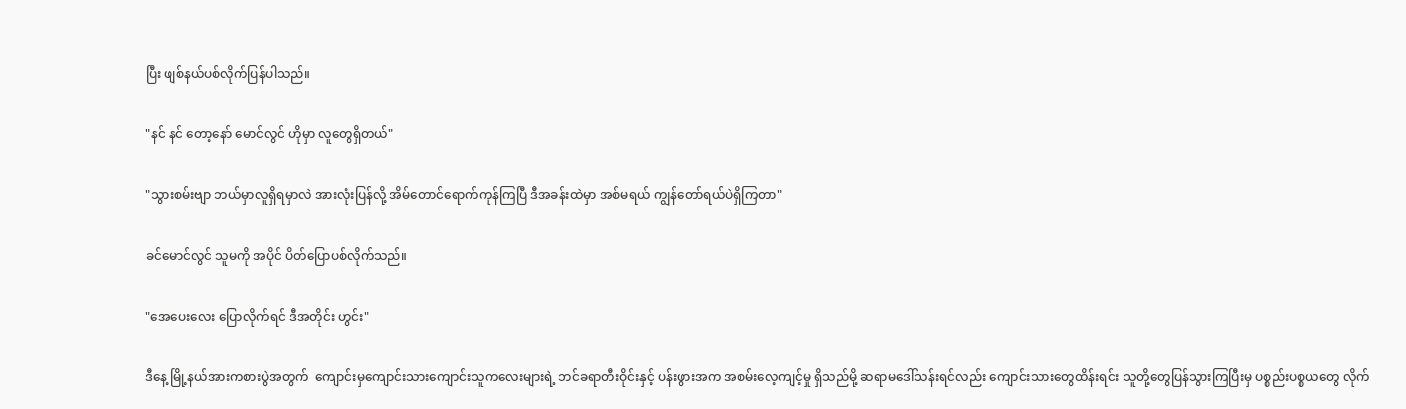ပြီး ဖျစ်နယ်ပစ်လိုက်ပြန်ပါသည်။

"နင် နင် တော့နော် မောင်လွင် ဟိုမှာ လူတွေရှိတယ်"

"သွားစမ်းဗျာ ဘယ်မှာလူရှိရမှာလဲ အားလုံးပြန်လို့ အိမ်တောင်ရောက်ကုန်ကြပြီ ဒီအခန်းထဲမှာ အစ်မရယ် ကျွန်တော်ရယ်ပဲရှိကြတာ"

ခင်မောင်လွင် သူမကို အပိုင် ပိတ်ပြောပစ်လိုက်သည်။

"အေပေးလေး ပြောလိုက်ရင် ဒီအတိုင်း ဟွင်း"

ဒီနေ့ မြို့နယ်အားကစားပွဲအတွက်  ကျောင်းမှကျောင်းသားကျောင်းသူကလေးများရဲ့ ဘင်ခရာတီးဝိုင်းနှင့် ပန်းဖွားအက အစမ်းလေ့ကျင့်မှု ရှိသည်မို့ ဆရာမဒေါ်သန်းရင်လည်း ကျောင်းသားတွေထိန်းရင်း သူတို့တွေပြန်သွားကြပြီးမှ ပစ္စည်းပစ္စယတွေ လိုက်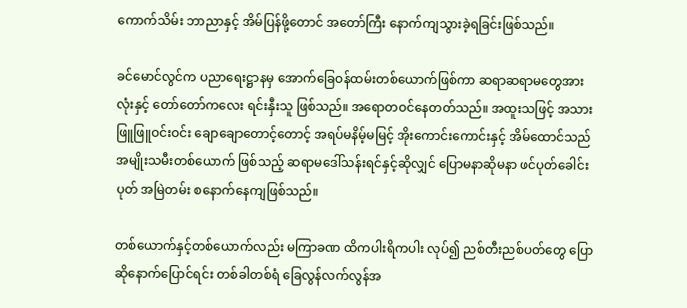ကောက်သိမ်း ဘာညာနှင့် အိမ်ပြန်ဖို့တောင် အတော်ကြီး နောက်ကျသွားခဲ့ရခြင်းဖြစ်သည်။

ခင်မောင်လွင်က ပညာရေးဋ္ဌာနမှ အောက်ခြေဝန်ထမ်းတစ်ယောက်ဖြစ်ကာ ဆရာဆရာမတွေအားလုံးနှင့် တော်တော်ကလေး ရင်းနှီးသူ ဖြစ်သည်။ အရောတဝင်နေတတ်သည်။ အထူးသဖြင့် အသားဖြူဖြူဝင်းဝင်း ချောချောတောင့်တောင့် အရပ်မနိမ့်မမြင့် အိုးကောင်းကောင်းနှင့် အိမ်ထောင်သည်အမျိုးသမီးတစ်ယောက် ဖြစ်သည့် ဆရာမဒေါ်သန်းရင်နှင့်ဆိုလျှင် ပြောမနာဆိုမနာ ဖင်ပုတ်ခေါင်းပုတ် အမြဲတမ်း စနောက်နေကျဖြစ်သည်။

တစ်ယောက်နှင့်တစ်ယောက်လည်း မကြာခဏ ထိကပါးရိကပါး လုပ်၍ ညစ်တီးညစ်ပတ်တွေ ပြောဆိုနောက်ပြောင်ရင်း တစ်ခါတစ်ရံ ခြေလွန်လက်လွန်အ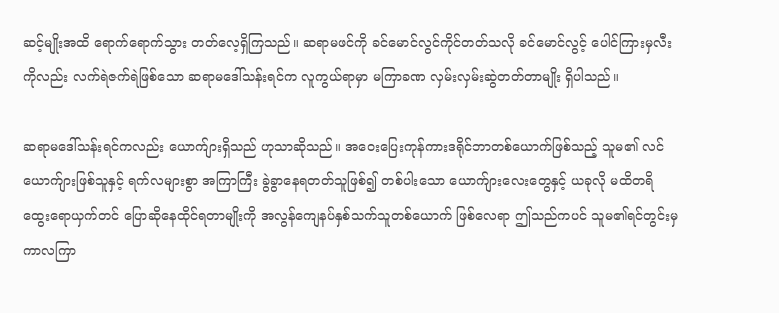ဆင့်မျိုးအထိ ရောက်ရောက်သွား တတ်လေ့ရှိကြသည်။ ဆရာမဖင်ကို ခင်မောင်လွင်ကိုင်တတ်သလို ခင်မောင်လွင့် ပေါင်ကြားမှလီးကိုလည်း လက်ရဲဇက်ရဲဖြစ်သော ဆရာမဒေါ်သန်းရင်က လူကွယ်ရာမှာ မကြာခဏ လှမ်းလှမ်းဆွဲတတ်တာမျိုး ရှိပါသည်။

ဆရာမဒေါ်သန်းရင်ကလည်း ယောက်ျားရှိသည် ဟုသာဆိုသည်။ အဝေးပြေးကုန်ကားဒရိုင်ဘာတစ်ယောက်ဖြစ်သည့် သူမ၏ လင်ယောက်ျားဖြစ်သူနှင့် ရက်လများစွာ အကြာကြီး ခွဲခွာနေရတတ်သူဖြစ်၍ တစ်ပါးသော ယောက်ျားလေးတွေနှင့် ယခုလို မထိတရိ ထွေးရောယှက်တင် ပြောဆိုနေထိုင်ရတာမျိုးကို အလွန်ကျေနပ်နှစ်သက်သူတစ်ယောက် ဖြစ်လေရာ ဤသည်ကပင် သူမ၏ရင်တွင်းမှ ကာလကြာ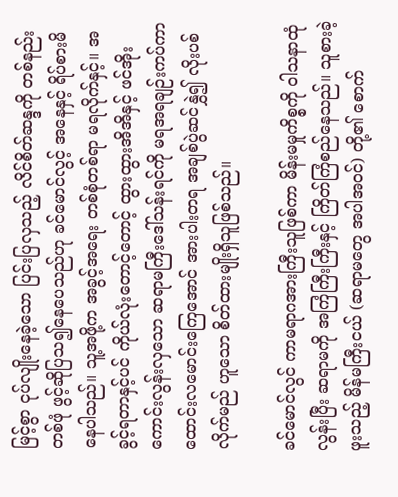မြင့်စွာ ငုပ်လျိုးနေခဲ့သော ပြင်းပြလှသည့် လိင်စိတ်ဆန္ဒကို တစ်နည်းတစ်ဖုံ ဖွင့်ဆိုပြသ၍နေပေသည်ဟု ခင်မောင်လွင့် အနေနှင့် ရိပ်စားမိနေပါသည်။ သူ့အဖို့က အခွင့်အရေး တစ်စုံတစ်ရာ မရလိုက်နှင့်။ အခွင့်ရတာနှင့်ပင် ကိုယ်လုံးတောင့်တောင့် ထွားထွားအိအိနှင့် ဖင်အိုးကောင်းလွန်းလှသော ဆရာမကြီးဒေါ်သန်းရင်ကို မရအရချဉ်းကပ်ကာ ထောင်းလမောင်းကြေအောင် အားပါးတရ အချစ်ပွဲဆင်နွှဲ၍ လိုးပစ်လိုက်မည် ဟူသော စိတ်ထားမျိုးရှိသူဖြစ်သည်။

ခင်မောင်လွင် ကာမရာဂအားကြီးသူဖြစ်ကာ မိန်းမမှုကိစ္စကို ဝါသနာထုံလွန်းပြီး ဆရာမကို အကြံကြီးကြီးနှင့် ကြိတ်ကြံစည်နေသည်။ သူစားခဲ့ဖူးသည့် မိန်မကြီးငယ် (ဆရာမတွေ အပါအဝင်) တို့၏ စောက်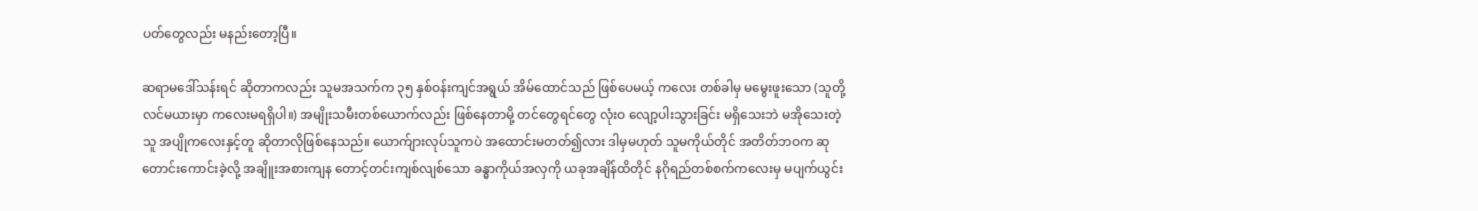ပတ်တွေလည်း မနည်းတော့ပြီ။

ဆရာမဒေါ်သန်းရင် ဆိုတာကလည်း သူမအသက်က ၃၅ နှစ်ဝန်းကျင်အရွယ် အိမ်ထောင်သည် ဖြစ်ပေမယ့် ကလေး တစ်ခါမှ မမွေးဖူးသော (သူတို့လင်မယားမှာ ကလေးမရရှိပါ။) အမျိုးသမီးတစ်ယောက်လည်း ဖြစ်နေတာမို့ တင်တွေရင်တွေ လုံးဝ လျော့ပါးသွားခြင်း မရှိသေးဘဲ မအိုသေးတဲ့သူ အပျိုကလေးနှင့်တူ ဆိုတာလိုဖြစ်နေသည်။ ယောက်ျားလုပ်သူကပဲ အထောင်းမတတ်၍လား ဒါမှမဟုတ် သူမကိုယ်တိုင် အတိတ်ဘဝက ဆုတောင်းကောင်းခဲ့လို့ အချိူးအစားကျန တောင့်တင်းကျစ်လျစ်သော ခန္ဓာကိုယ်အလှကို ယခုအချိန်ထိတိုင် နဂိုရည်တစ်စက်ကလေးမှ မပျက်ယွင်း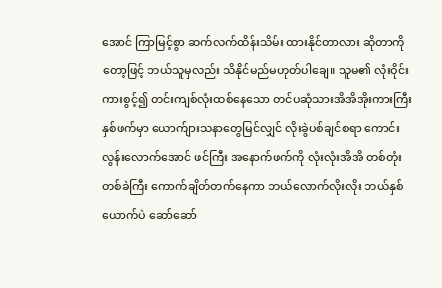အောင် ကြာမြင့်စွာ ဆက်လက်ထိန်းသိမ်း ထားနိုင်တာလား ဆိုတာကိုတော့ဖြင့် ဘယ်သူမှလည်း သိနိုင်မည်မဟုတ်ပါချေ။ သူမ၏ လုံးဝိုင်းကားစွင့်၍ တင်းကျစ်လုံးထစ်နေသော တင်ပဆုံသားအိအိအိုးကားကြီးနှစ်ဖက်မှာ ယောက်ျားသနာတွေမြင်လျှင် လိုးခွဲပစ်ချင်စရာ ကောင်းလွန်းလောက်အောင် ဖင်ကြီး အနောက်ဖက်ကို လုံးလုံးအိအိ တစ်တုံးတစ်ခဲကြီး ကောက်ချိတ်တက်နေကာ ဘယ်လောက်လိုးလိုး ဘယ်နှစ်ယောက်ပဲ ဆော်ဆော်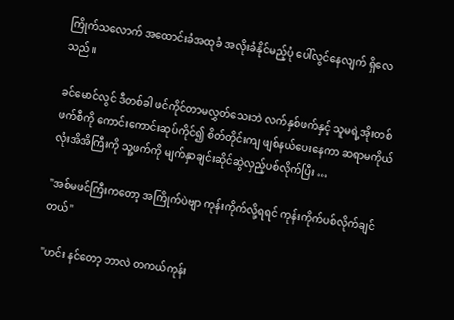ကြိုက်သလောက် အထောင်းခံအထုခံ အလိုးခံနိုင်မည့်ပုံ ပေါ်လွင်နေလျက် ရှိလေသည်။

ခင်မောင်လွင် ဒီတစ်ခါ ဖင်ကိုင်တာမလွှတ်သေးဘဲ လက်နှစ်ဖက်နှင့် သူမရဲ့အိုးတစ်ဖက်စီကို ကောင်းကောင်းဆုပ်ကိုင်၍ စိတ်တိုင်းကျ ဖျစ်နယ်ပေးနေကာ ဆရာမကိုယ်လုံးအိအိကြီးကို သူ့ဖက်ကို မျက်နှာချင်းဆိုင်ဆွဲလှည့်ပစ်လိုက်ပြီး …

"အစ်မဖင်ကြီးကတော့ အကြိုက်ပဲဗျာ ကုန်းကိုက်လို့ရရင် ကုန်းကိုက်ပစ်လိုက်ချင်တယ်"

"ဟင်း နင်တော့ ဘာလဲ တကယ်ကုန်း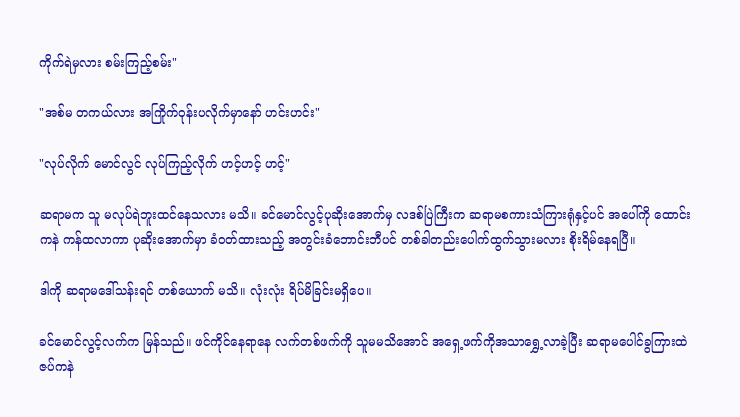ကိုက်ရဲမှလား စမ်းကြည့်စမ်း"

"အစ်မ တကယ်လား အကြိုက်ဝုန်းပလိုက်မှာနော် ဟင်းဟင်း"

"လုပ်လိုက် မောင်လွင် လုပ်ကြည့်လိုက် ဟင့်ဟင့် ဟင့်"

ဆရာမက သူ မလုပ်ရဲဘူးထင်နေသလား မသိ။ ခင်မောင်လွင့်ပုဆိုးအောက်မှ လဒစ်ပြဲကြီးက ဆရာမစကားသံကြားရုံနှင့်ပင် အပေါ်ကို ထောင်းကနဲ ကန်ထလာကာ ပုဆိုးအောက်မှာ ခံဝတ်ထားသည့် အတွင်းခံဘောင်းဘီပင် တစ်ခါတည်းပေါက်ထွက်သွားမလား စိုးရိမ်နေရပြီ။

ဒါကို ဆရာမဒေါ်သန်းရင် တစ်ယောက် မသိ။ လုံးလုံး ရိပ်မိခြင်းမရှိပေ။

ခင်မောင်လွင့်လက်က မြန်သည်။ ဖင်ကိုင်နေရာနေ လက်တစ်ဖက်ကို သူမမသိအောင် အရှေ့ဖက်ကိုအသာရွှေ့လာခဲ့ပြီး ဆရာမပေါင်ခွကြားထဲ ဇပ်ကနဲ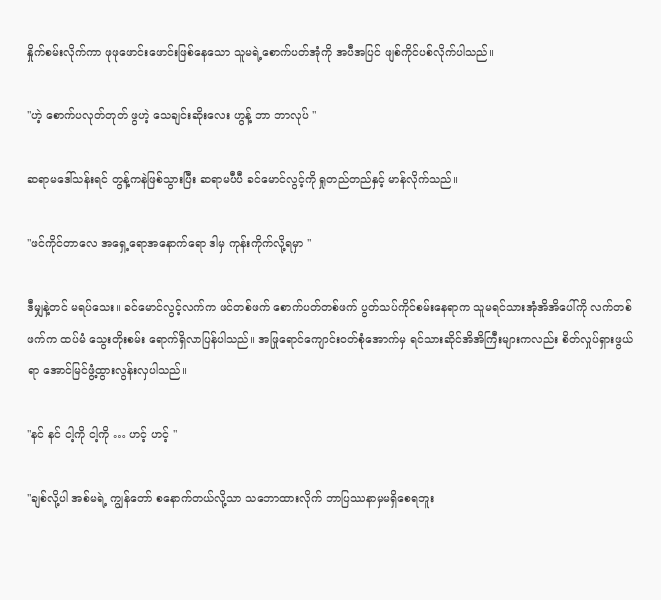နှိုက်စမ်းလိုက်ကာ ဖုဖုဖောင်းဖောင်းဖြစ်နေသော သူမရဲ့စောက်ပတ်အုံကို အပီအပြင် ဖျစ်ကိုင်ပစ်လိုက်ပါသည်။

"ဟဲ့ စောက်ပလုတ်တုတ် ဖွဟဲ့ သေချင်းဆိုးလေး ဟွန့် ဘာ ဘာလုပ် "

ဆရာမဒေါ်သန်းရင် တွန့်ကနဲဖြစ်သွားပြီး ဆရာမပီပီ ခင်မောင်လွင့်ကို ရှုတည်တည်နှင့် မာန်လိုက်သည်။

"ဖင်ကိုင်တာလေ အရှေ့ရောအနောက်ရော ဒါမှ ကုန်းကိုက်လို့ရမှာ "

ဒီမျှနဲ့တင် မရပ်သေး။ ခင်မောင်လွင့်လက်က ဖင်တစ်ဖက် စောက်ပတ်တစ်ဖက် ပွတ်သပ်ကိုင်စမ်းနေရာက သူမရင်သားအုံအိအိပေါ်ကို လက်တစ်ဖက်က ထပ်မံ သွေးတိုးစမ်း ရောက်ရှိလာပြန်ပါသည်။ အဖြုရောင်ကျောင်းဝတ်စုံအောက်မှ ရင်သားဆိုင်အိအိကြီးများကလည်း စိတ်လှုပ်ရှားဖွယ်ရာ အောင်မြင်ဖွံ့ထွားလွန်းလှပါသည်။

"နင် နင် ငါ့ကို ငါ့ကို … ဟင့် ဟင့် "

"ချစ်လို့ပါ အစ်မရဲ့ ကျွန်တော် စနောက်တယ်လို့သာ သဘောထားလိုက် ဘာပြဿနာမှမရှိစေရဘူး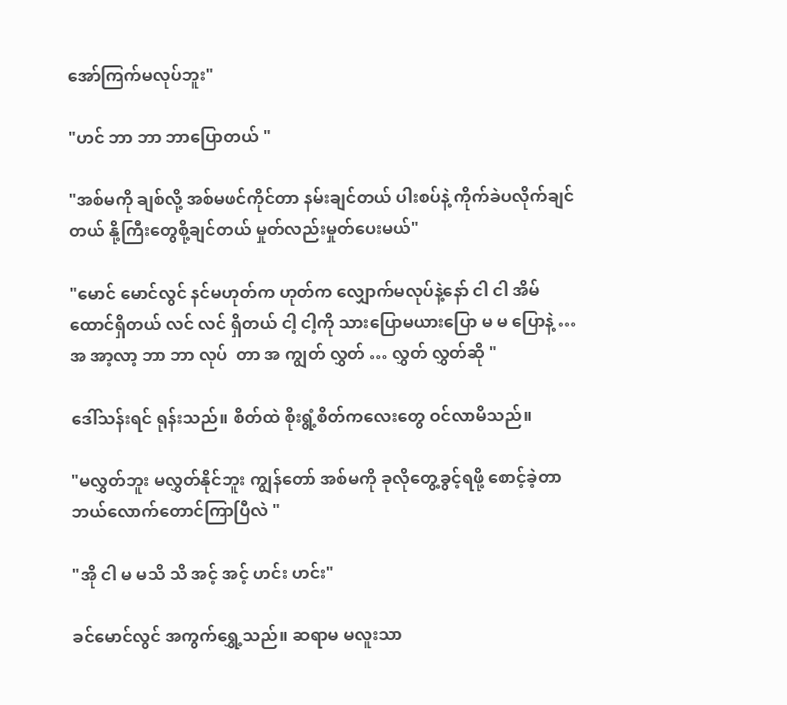အော်ကြက်မလုပ်ဘူး"

"ဟင် ဘာ ဘာ ဘာပြောတယ် "

"အစ်မကို ချစ်လို့ အစ်မဖင်ကိုင်တာ နမ်းချင်တယ် ပါးစပ်နဲ့ ကိုက်ခဲပလိုက်ချင်တယ် နို့ကြီးတွေစို့ချင်တယ် မှုတ်လည်းမှုတ်ပေးမယ်"

"မောင် မောင်လွင် နင်မဟုတ်က ဟုတ်က လျှောက်မလုပ်နဲ့နော် ငါ ငါ အိမ်ထောင်ရှိတယ် လင် လင် ရှိတယ် ငါ့ ငါ့ကို သားပြောမယားပြော မ မ ပြောနဲ့ … အ အာ့လာ့ ဘာ ဘာ လုပ်  တာ အ ကျွတ် လွှတ် … လွှတ် လွှတ်ဆို "

ဒေါ်သန်းရင် ရုန်းသည်။ စိတ်ထဲ စိုးရွံ့စိတ်ကလေးတွေ ဝင်လာမိသည်။

"မလွှတ်ဘူး မလွှတ်နိုင်ဘူး ကျွန်တော် အစ်မကို ခုလိုတွေ့ခွင့်ရဖို့ စောင့်ခဲ့တာ ဘယ်လောက်တောင်ကြာပြီလဲ "

"အို ငါ မ မသိ သိ အင့် အင့် ဟင်း ဟင်း"

ခင်မောင်လွင် အကွက်ရွှေ့သည်။ ဆရာမ မလူးသာ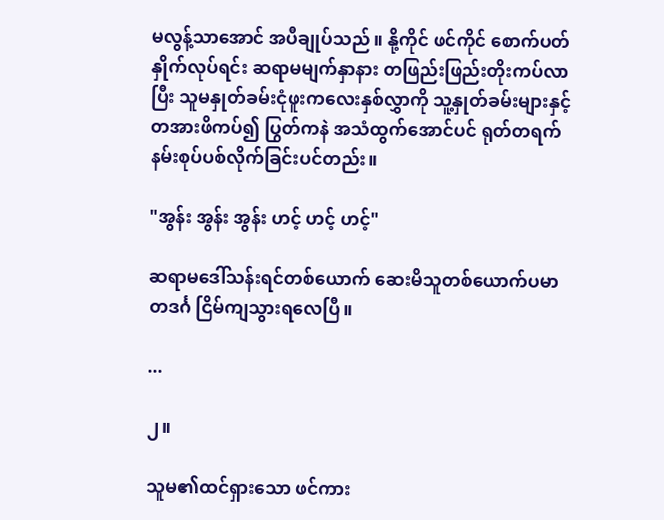မလွန့်သာအောင် အပီချုပ်သည်။ နို့ကိုင် ဖင်ကိုင် စောက်ပတ်နှိုက်လုပ်ရင်း ဆရာမမျက်နှာနား တဖြည်းဖြည်းတိုးကပ်လာပြီး သူမနှုတ်ခမ်းငုံဖူးကလေးနှစ်လွှာကို သူ့နှုတ်ခမ်းများနှင့် တအားဖိကပ်၍ ပြွတ်ကနဲ အသံထွက်အောင်ပင် ရုတ်တရက် နမ်းစုပ်ပစ်လိုက်ခြင်းပင်တည်း။

"အွန်း အွန်း အွန်း ဟင့် ဟင့် ဟင့်"

ဆရာမဒေါ်သန်းရင်တစ်ယောက် ဆေးမိသူတစ်ယောက်ပမာ တဒင်္ဂ ငြိမ်ကျသွားရလေပြီ။

...

၂။

သူမ၏ထင်ရှားသော ဖင်ကား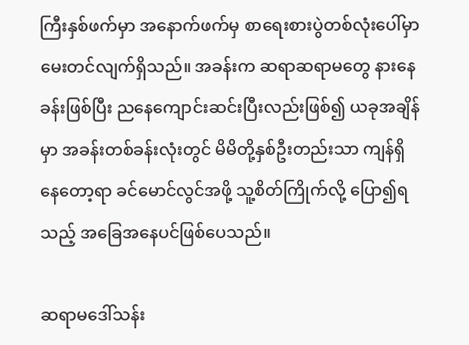ကြီးနှစ်ဖက်မှာ အနောက်ဖက်မှ စာရေးစားပွဲတစ်လုံးပေါ်မှာ မေးတင်လျက်ရှိသည်။ အခန်းက ဆရာဆရာမတွေ နားနေခန်းဖြစ်ပြီး ညနေကျောင်းဆင်းပြီးလည်းဖြစ်၍ ယခုအချိန်မှာ အခန်းတစ်ခန်းလုံးတွင် မိမိတို့နှစ်ဦးတည်းသာ ကျန်ရှိနေတော့ရာ ခင်မောင်လွင်အဖို့ သူ့စိတ်ကြိုက်လို့ ပြော၍ရသည့် အခြေအနေပင်ဖြစ်ပေသည်။

ဆရာမဒေါ်သန်း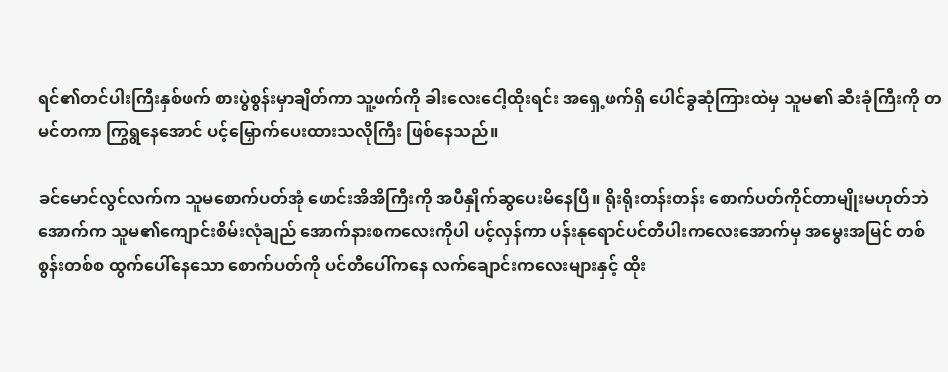ရင်၏တင်ပါးကြီးနှစ်ဖက် စားပွဲစွန်းမှာချိတ်ကာ သူ့ဖက်ကို ခါးလေးငေါ့ထိုးရင်း အရှေ့ဖက်ရှိ ပေါင်ခွဆုံကြားထဲမှ သူမ၏ ဆီးခုံကြီးကို တမင်တကာ ကြွရွနေအောင် ပင့်မြှောက်ပေးထားသလိုကြီး ဖြစ်နေသည်။

ခင်မောင်လွင်လက်က သူမစောက်ပတ်အုံ ဖောင်းအိအိကြီးကို အပီနှိုက်ဆွပေးမိနေပြီ။ ရိုးရိုးတန်းတန်း စောက်ပတ်ကိုင်တာမျိုးမဟုတ်ဘဲ အောက်က သူမ၏ကျောင်းစိမ်းလုံချည် အောက်နားစကလေးကိုပါ ပင့်လှန်ကာ ပန်းနုရောင်ပင်တီပါးကလေးအောက်မှ အမွေးအမြင် တစ်စွန်းတစ်စ ထွက်ပေါ်နေသော စောက်ပတ်ကို ပင်တီပေါ်ကနေ လက်ချောင်းကလေးများနှင့် ထိုး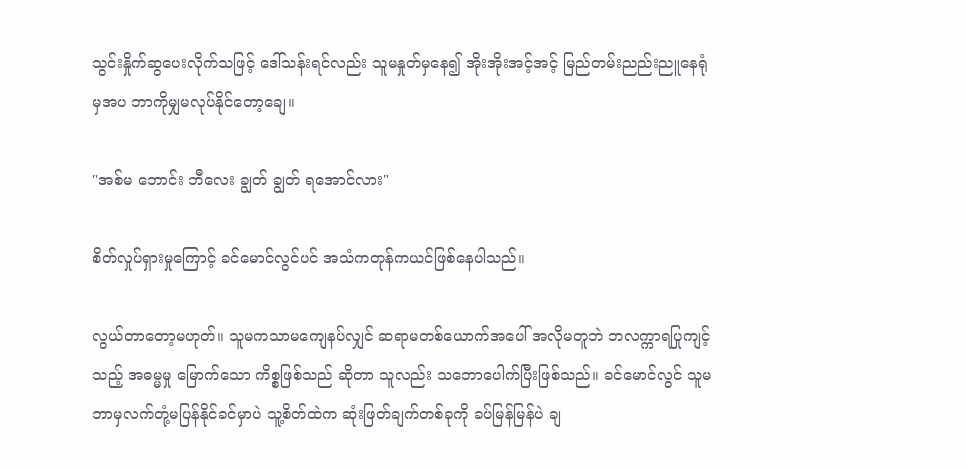သွင်းနှိုက်ဆွပေးလိုက်သဖြင့် ဒေါ်သန်းရင်လည်း သူမနှုတ်မှနေ၍ အိုးအိုးအင့်အင့် မြည်တမ်းညည်းညူနေရုံမှအပ ဘာကိုမျှမလုပ်နိုင်တော့ချေ။

"အစ်မ ဘောင်း ဘီလေး ချွတ် ချွတ် ရအောင်လား"

စိတ်လှုပ်ရှားမှုကြောင့် ခင်မောင်လွင်ပင် အသံကတုန်ကယင်ဖြစ်နေပါသည်။

လွယ်တာတော့မဟုတ်။ သူမကသာမကျေနပ်လျှင် ဆရာမတစ်ယောက်အပေါ် အလိုမတူဘဲ ဘလက္ကာရပြုကျင့်သည့် အဓမ္မမှု မြောက်သော ကိစ္စဖြစ်သည် ဆိုတာ သူလည်း သဘောပေါက်ပြီးဖြစ်သည်။ ခင်မောင်လွင် သူမဘာမှလက်တုံ့မပြန်နိုင်ခင်မှာပဲ သူ့စိတ်ထဲက ဆုံးဖြတ်ချက်တစ်ခုကို ခပ်မြန်မြန်ပဲ ချ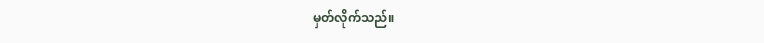မှတ်လိုက်သည်။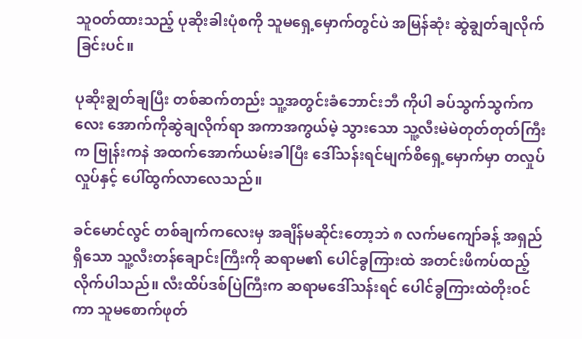သူဝတ်ထားသည့် ပုဆိုးခါးပုံစကို သူမရှေ့မှောက်တွင်ပဲ အမြန်ဆုံး ဆွဲချွတ်ချလိုက်ခြင်းပင်။

ပုဆိုးချွတ်ချပြီး တစ်ဆက်တည်း သူ့အတွင်းခံဘောင်းဘီ ကိုပါ ခပ်သွက်သွက်ကလေး အောက်ကိုဆွဲချလိုက်ရာ အကာအကွယ်မဲ့ သွားသော သူ့လီးမဲမဲတုတ်တုတ်ကြီးက ဗြုန်းကနဲ အထက်အောက်ယမ်းခါပြီး ဒေါ်သန်းရင်မျက်စိရှေ့မှောက်မှာ တလှုပ်လှုပ်နှင့် ပေါ်ထွက်လာလေသည်။

ခင်မောင်လွင် တစ်ချက်ကလေးမှ အချိန်မဆိုင်းတော့ဘဲ ၈ လက်မကျော်ခန့် အရှည်ရှိသော သူ့လီးတန်ချောင်းကြီးကို ဆရာမ၏ ပေါင်ခွကြားထဲ အတင်းဖိကပ်ထည့်လိုက်ပါသည်။ လီးထိပ်ဒစ်ပြဲကြီးက ဆရာမဒေါ်သန်းရင် ပေါင်ခွကြားထဲတိုးဝင်ကာ သူမစောက်ဖုတ်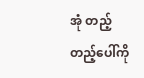အုံ တည့်တည့်ပေါ်ကို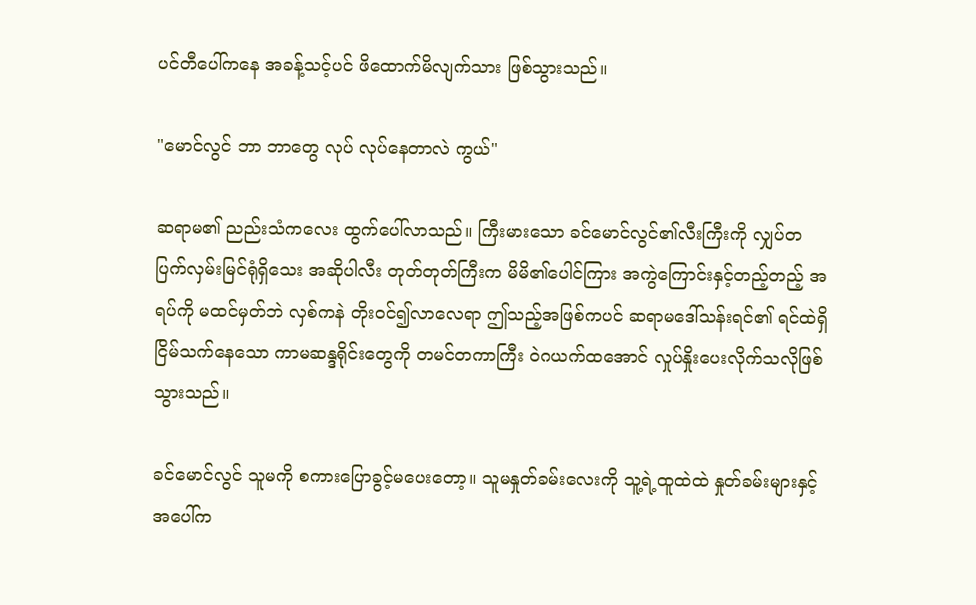ပင်တီပေါ်ကနေ အခန့်သင့်ပင် ဖိထောက်မိလျက်သား ဖြစ်သွားသည်။

"မောင်လွင် ဘာ ဘာတွေ လုပ် လုပ်နေတာလဲ ကွယ်"

ဆရာမ၏ ညည်းသံကလေး ထွက်ပေါ်လာသည်။ ကြီးမားသော ခင်မောင်လွင်၏လီးကြီးကို လျှပ်တပြက်လှမ်းမြင်ရုံရှိသေး အဆိုပါလီး တုတ်တုတ်ကြီးက မိမိ၏ပေါင်ကြား အကွဲကြောင်းနှင့်တည့်တည့် အရပ်ကို မထင်မှတ်ဘဲ လှစ်ကနဲ တိုးဝင်၍လာလေရာ ဤသည့်အဖြစ်ကပင် ဆရာမဒေါ်သန်းရင်၏ ရင်ထဲရှိ ငြိမ်သက်နေသော ကာမဆန္ဒရိုင်းတွေကို တမင်တကာကြီး ဝဲဂယက်ထအောင် လှုပ်နှိုးပေးလိုက်သလိုဖြစ်သွားသည်။

ခင်မောင်လွင် သူမကို စကားပြောခွင့်မပေးတော့။ သူမနှုတ်ခမ်းလေးကို သူ့ရဲ့ထူထဲထဲ နှုတ်ခမ်းများနှင့် အပေါ်က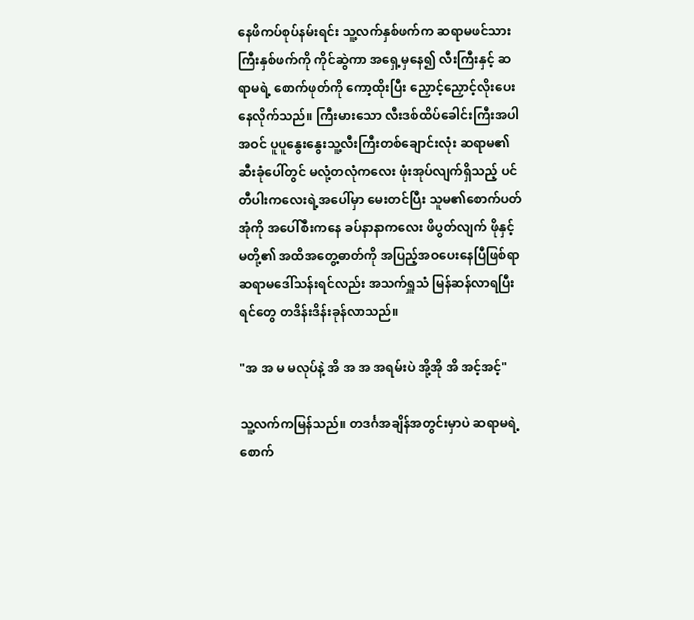နေဖိကပ်စုပ်နမ်းရင်း သူ့လက်နှစ်ဖက်က ဆရာမဖင်သားကြီးနှစ်ဖက်ကို ကိုင်ဆွဲကာ အရှေ့မှနေ၍ လီးကြီးနှင့် ဆရာမရဲ့ စောက်ဖုတ်ကို ကော့ထိုးပြီး ညှောင့်ညှောင့်လိုးပေးနေလိုက်သည်။ ကြီးမားသော လီးဒစ်ထိပ်ခေါင်းကြီးအပါအဝင် ပူပူနွေးနွေးသူ့လီးကြီးတစ်ချောင်းလုံး ဆရာမ၏ဆီးခုံပေါ်တွင် မလုံ့တလုံကလေး ဖုံးအုပ်လျက်ရှိသည့် ပင်တီပါးကလေးရဲ့အပေါ်မှာ မေးတင်ပြီး သူမ၏စောက်ပတ်အုံကို အပေါ်စီးကနေ ခပ်နာနာကလေး ဖိပွတ်လျက် ဖိုနှင့်မတို့၏ အထိအတွေ့ဓာတ်ကို အပြည့်အဝပေးနေပြီဖြစ်ရာ ဆရာမဒေါ်သန်းရင်လည်း အသက်ရှူသံ မြန်ဆန်လာရပြီး ရင်တွေ တဒိန်းဒိန်းခုန်လာသည်။

"အ အ မ မလုပ်နဲ့ အိ အ အ အရမ်းပဲ အို့အို အိ အင့်အင့်"

သူ့လက်ကမြန်သည်။ တဒင်္ဂအချိန်အတွင်းမှာပဲ ဆရာမရဲ့စောက်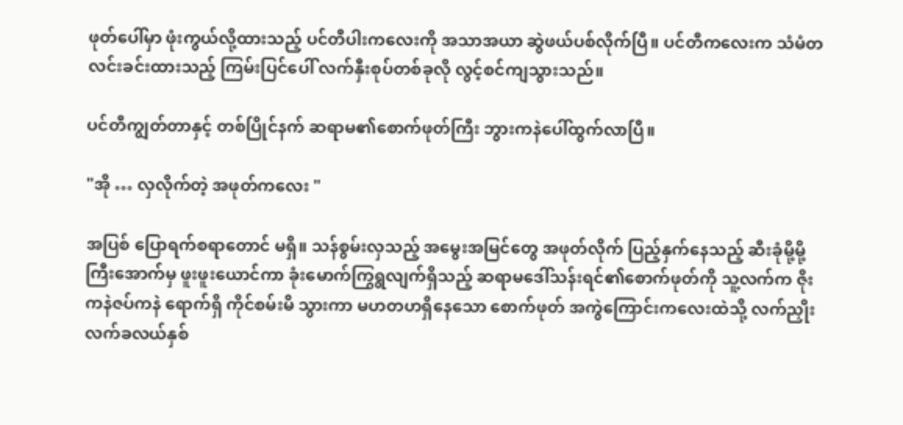ဖုတ်ပေါ်မှာ ဖုံးကွယ်လို့ထားသည့် ပင်တီပါးကလေးကို အသာအယာ ဆွဲဖယ်ပစ်လိုက်ပြီ။ ပင်တီကလေးက သံမံတလင်းခင်းထားသည့် ကြမ်းပြင်ပေါ် လက်နှီးစုပ်တစ်ခုလို လွင့်စင်ကျသွားသည်။

ပင်တီကျွတ်တာနှင့် တစ်ပြိုင်နက် ဆရာမ၏စောက်ဖုတ်ကြီး ဘွားကနဲပေါ်ထွက်လာပြီ။

"အို … လှလိုက်တဲ့ အဖုတ်ကလေး "

အပြစ် ပြောရက်စရာတောင် မရှိ။ သန်စွမ်းလှသည့် အမွေးအမြင်တွေ အဖုတ်လိုက် ပြည့်နှက်နေသည့် ဆီးခုံမို့မို့ကြီးအောက်မှ ဖူးဖူးယောင်ကာ ခုံးမောက်ကြွရွလျက်ရှိသည့် ဆရာမဒေါ်သန်းရင်၏စောက်ဖုတ်ကို သူ့လက်က ဇိုးကနဲဇပ်ကနဲ ရောက်ရှိ ကိုင်စမ်းမိ သွားကာ မဟတဟရှိနေသော စောက်ဖုတ် အကွဲကြောင်းကလေးထဲသို့ လက်ညှိုးလက်ခလယ်နှစ်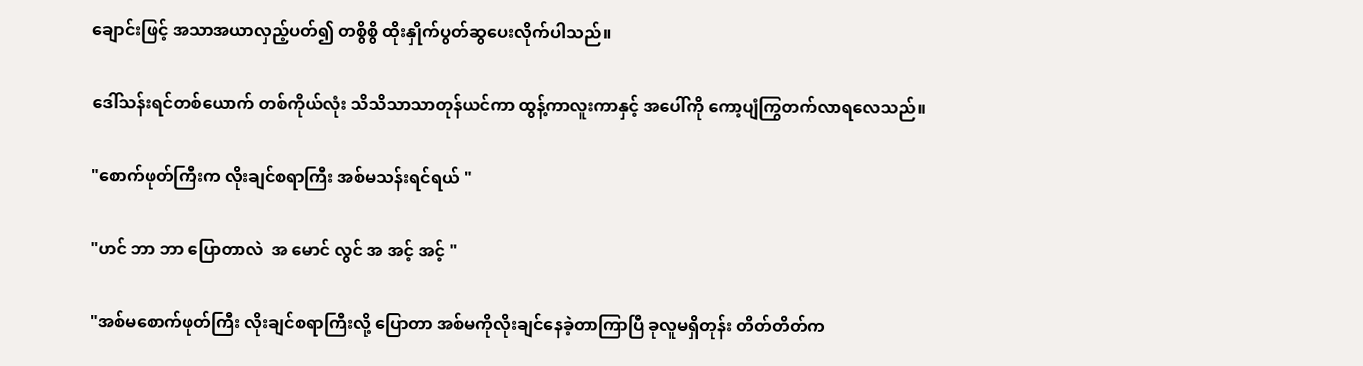ချောင်းဖြင့် အသာအယာလှည့်ပတ်၍ တစွိစွိ ထိုးနှိုက်ပွတ်ဆွပေးလိုက်ပါသည်။

ဒေါ်သန်းရင်တစ်ယောက် တစ်ကိုယ်လုံး သိသိသာသာတုန်ယင်ကာ ထွန့်ကာလူးကာနှင့် အပေါ်ကို ကော့ပျံကြွတက်လာရလေသည်။

"စောက်ဖုတ်ကြီးက လိုးချင်စရာကြီး အစ်မသန်းရင်ရယ် "

"ဟင် ဘာ ဘာ ပြောတာလဲ  အ မောင် လွင် အ အင့် အင့် "

"အစ်မစောက်ဖုတ်ကြီး လိုးချင်စရာကြီးလို့ ပြောတာ အစ်မကိုလိုးချင်နေခဲ့တာကြာပြီ ခုလူမရှိတုန်း တိတ်တိတ်က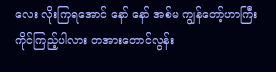လေး လိုးကြရအောင် နော် နော် အစ်မ ကျွန်တော့်ဟာကြီး ကိုင်ကြည့်ပါလား တအားတောင်လွန်း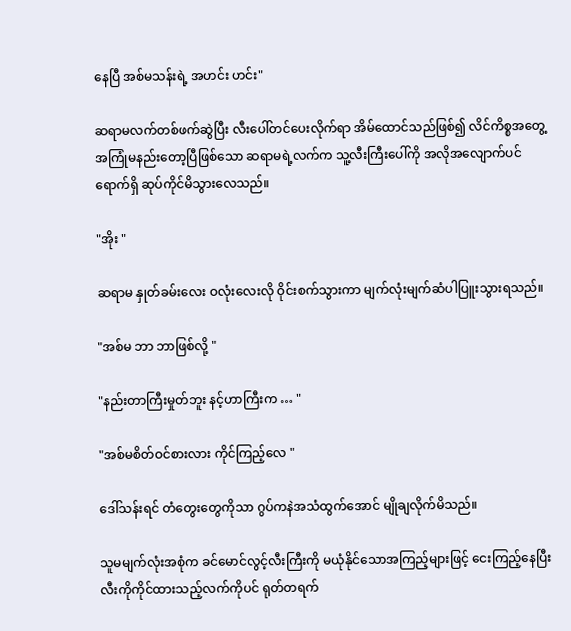နေပြီ အစ်မသန်းရဲ့ အဟင်း ဟင်း"

ဆရာမလက်တစ်ဖက်ဆွဲပြီး လီးပေါ်တင်ပေးလိုက်ရာ အိမ်ထောင်သည်ဖြစ်၍ လိင်ကိစ္စအတွေ့အကြုံမနည်းတော့ပြီဖြစ်သော ဆရာမရဲ့လက်က သူ့လီးကြီးပေါ်ကို အလိုအလျောက်ပင် ရောက်ရှိ ဆုပ်ကိုင်မိသွားလေသည်။

"အိုး "

ဆရာမ နှုတ်ခမ်းလေး ဝလုံးလေးလို ဝိုင်းစက်သွားကာ မျက်လုံးမျက်ဆံပါပြူးသွားရသည်။

"အစ်မ ဘာ ဘာဖြစ်လို့ "

"နည်းတာကြီးမှုတ်ဘူး နင့်ဟာကြီးက … "

"အစ်မစိတ်ဝင်စားလား ကိုင်ကြည့်လေ "

ဒေါ်သန်းရင် တံတွေးတွေကိုသာ ဂွပ်ကနဲအသံထွက်အောင် မျိုချလိုက်မိသည်။

သူမမျက်လုံးအစုံက ခင်မောင်လွင့်လီးကြီးကို မယုံနိုင်သောအကြည့်များဖြင့် ငေးကြည့်နေပြီး လီးကိုကိုင်ထားသည့်လက်ကိုပင် ရုတ်တရက်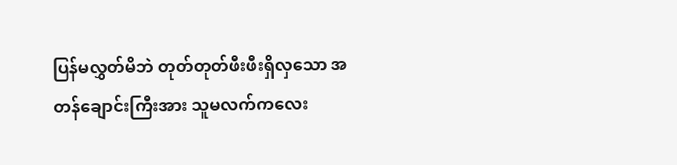ပြန်မလွှတ်မိဘဲ တုတ်တုတ်ဖီးဖီးရှိလှသော အတန်ချောင်းကြီးအား သူမလက်ကလေး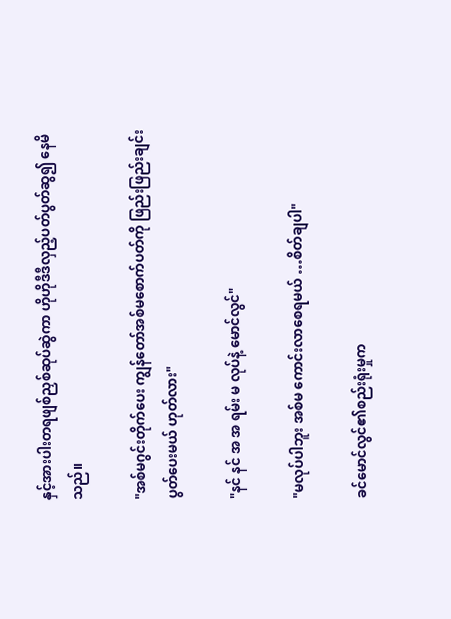နှင့်အားပါးတရဖျစ်ညှစ်ဆုပ်ဆွဲကာ ဟိုဟိုဒီဒီလှည့်ပတ်ပွတ်ဆွ၍ နေမိသည်။

"အစ်မဂွင်းတိုက်ပေး ကျွန်တော်အစ်မစောက်ပတ်ကို ဖြည်းဖြည်းချင်းပွတ်ပေးမယ် ဟုတ်လား"

"နင် နင် အ အ ရမ်း မ လုပ်နဲ့ မောင်လွင်"

"မလုပ်ပါဘူး အစ်မ ကောင်းလာစေရမယ် …စိတ်ချပါ"

ခင်မောင်လွင်၏စည်းရုံးမှုက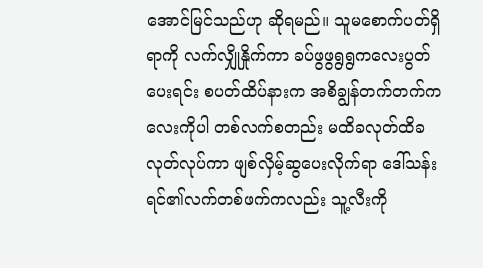အောင်မြင်သည်ဟု ဆိုရမည်။ သူမစောက်ပတ်ရှိရာကို လက်လျှိုနှိုက်ကာ ခပ်ဖွဖွရွရွကလေးပွတ်ပေးရင်း စပတ်ထိပ်နားက အစိချွန်တက်တက်ကလေးကိုပါ တစ်လက်စတည်း မထိခလုတ်ထိခလုတ်လုပ်ကာ ဖျစ်လှိမ့်ဆွပေးလိုက်ရာ ဒေါ်သန်းရင်၏လက်တစ်ဖက်ကလည်း သူ့လီးကို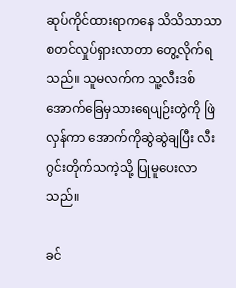ဆုပ်ကိုင်ထားရာကနေ သိသိသာသာ စတင်လှုပ်ရှားလာတာ တွေ့လိုက်ရသည်။ သူမလက်က သူ့လီးဒစ်အောက်ခြေမှသားရေပျဉ်းတွဲကို ဖြဲလှန်ကာ အောက်ကိုဆွဲဆွဲချပြီး လီးဂွင်းတိုက်သကဲ့သို့ ပြုမူပေးလာသည်။

ခင်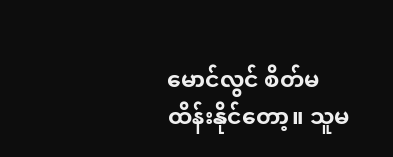မောင်လွင် စိတ်မထိန်းနိုင်တော့။ သူမ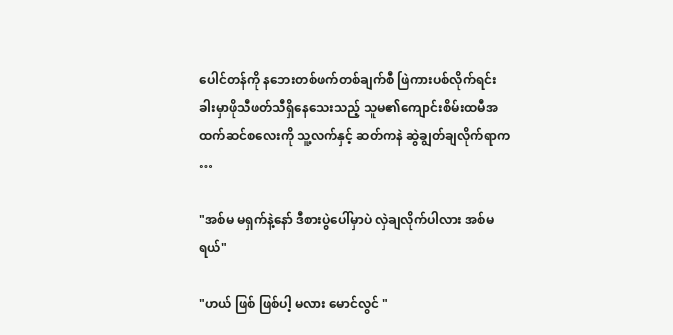ပေါင်တန်ကို နဘေးတစ်ဖက်တစ်ချက်စီ ဖြဲကားပစ်လိုက်ရင်း ခါးမှာဖိုသီဖတ်သီရှိနေသေးသည့် သူမ၏ကျောင်းစိမ်းထမီအထက်ဆင်စလေးကို သူ့လက်နှင့် ဆတ်ကနဲ ဆွဲချွတ်ချလိုက်ရာက …

"အစ်မ မရှက်နဲ့နော် ဒီစားပွဲပေါ်မှာပဲ လှဲချလိုက်ပါလား အစ်မရယ်"

"ဟယ် ဖြစ် ဖြစ်ပါ့ မလား မောင်လွင် "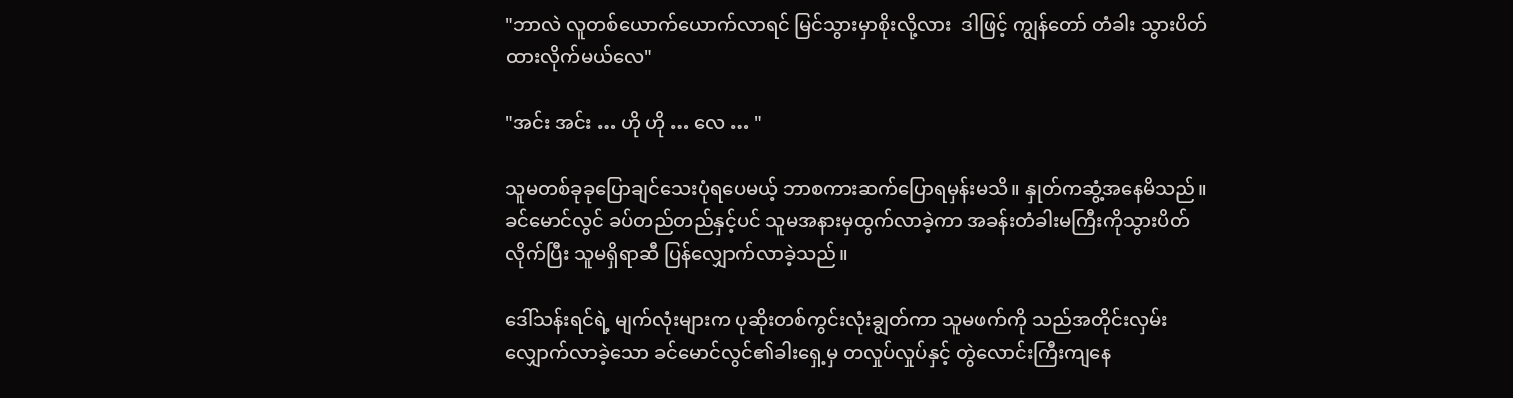"ဘာလဲ လူတစ်ယောက်ယောက်လာရင် မြင်သွားမှာစိုးလို့လား  ဒါဖြင့် ကျွန်တော် တံခါး သွားပိတ်ထားလိုက်မယ်လေ"

"အင်း အင်း … ဟို ဟို … လေ … "

သူမတစ်ခုခုပြောချင်သေးပုံရပေမယ့် ဘာစကားဆက်ပြောရမှန်းမသိ။ နှုတ်ကဆွံ့အနေမိသည်။ ခင်မောင်လွင် ခပ်တည်တည်နှင့်ပင် သူမအနားမှထွက်လာခဲ့ကာ အခန်းတံခါးမကြီးကိုသွားပိတ်လိုက်ပြီး သူမရှိရာဆီ ပြန်လျှောက်လာခဲ့သည်။

ဒေါ်သန်းရင်ရဲ့ မျက်လုံးများက ပုဆိုးတစ်ကွင်းလုံးချွတ်ကာ သူမဖက်ကို သည်အတိုင်းလှမ်းလျှောက်လာခဲ့သော ခင်မောင်လွင်၏ခါးရှေ့မှ တလှုပ်လှုပ်နှင့် တွဲလောင်းကြီးကျနေ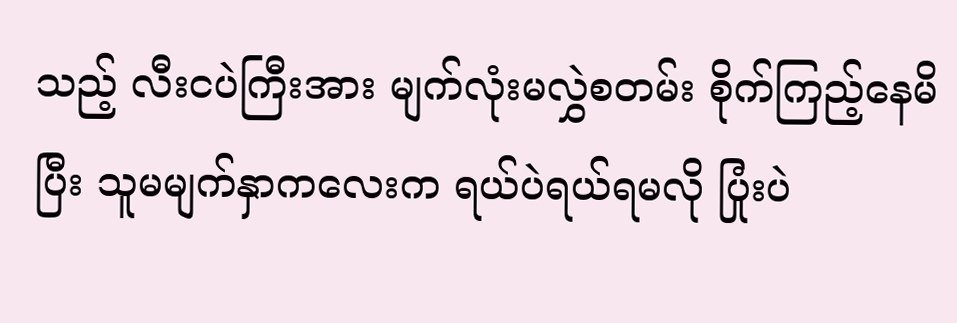သည့် လီးငပဲကြီးအား မျက်လုံးမလွှဲစတမ်း စိုက်ကြည့်နေမိပြီး သူမမျက်နှာကလေးက ရယ်ပဲရယ်ရမလို ပြုံးပဲ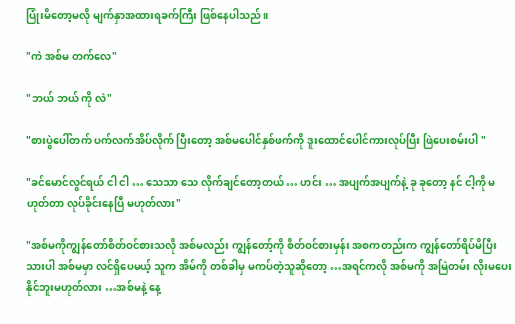ပြုံးမိတော့မလို မျက်နှာအထားရခက်ကြီး ဖြစ်နေပါသည်။

"ကဲ အစ်မ တက်လေ"

"ဘယ် ဘယ် ကို လဲ"

"စားပွဲပေါ်တက် ပက်လက်အိပ်လိုက် ပြီးတော့ အစ်မပေါင်နှစ်ဖက်ကို ဒူးထောင်ပေါင်ကားလုပ်ပြီး ဖြဲပေးစမ်းပါ "

"ခင်မောင်လွင်ရယ် ငါ ငါ … သေသာ သေ လိုက်ချင်တော့တယ် … ဟင်း … အပျက်အပျက်နဲ့ ခု ခုတော့ နင် ငါ့ကို မဟုတ်တာ လုပ်ခိုင်းနေပြီ မဟုတ်လား"

"အစ်မကိုကျွန်တော်စိတ်ဝင်စားသလို အစ်မလည်း ကျွန်တော့်ကို စိတ်ဝင်စားမှန်း အစကတည်းက ကျွန်တော်ရိပ်မိပြီးသားပါ အစ်မမှာ လင်ရှိပေမယ့် သူက အိမ်ကို တစ်ခါမှ မကပ်တဲ့သူဆိုတော့ …အရင်ကလို အစ်မကို အမြဲတမ်း လိုးမပေးနိုင်ဘူးမဟုတ်လား …အစ်မနဲ့ နေ့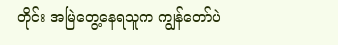တိုင်း အမြဲတွေ့နေရသူက ကျွန်တော်ပဲ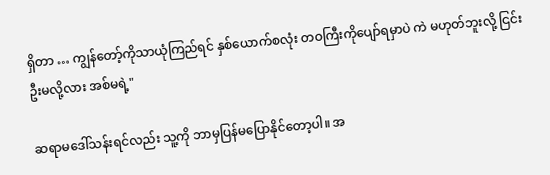ရှိတာ … ကျွန်တော့်ကိုသာယုံကြည်ရင် နှစ်ယောက်စလုံး တဝကြီးကိုပျော်ရမှာပဲ ကဲ မဟုတ်ဘူးလို့ ငြင်းဦးမလို့လား အစ်မရဲ့"

ဆရာမဒေါ်သန်းရင်လည်း သူ့ကို ဘာမှပြန်မပြောနိုင်တော့ပါ။ အ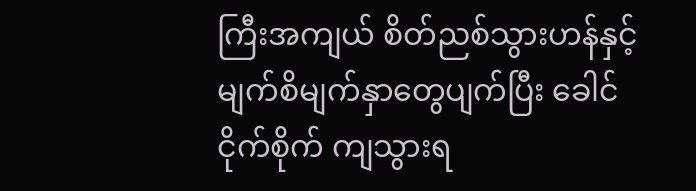ကြီးအကျယ် စိတ်ညစ်သွားဟန်နှင့် မျက်စိမျက်နှာတွေပျက်ပြီး ခေါင်ငိုက်စိုက် ကျသွားရ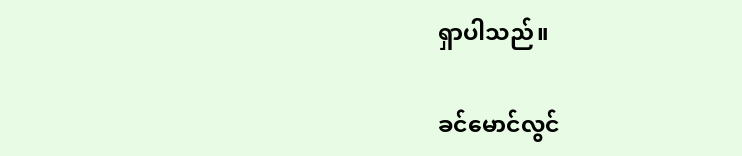ရှာပါသည်။

ခင်မောင်လွင်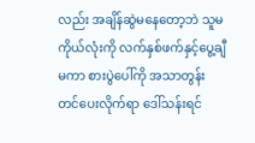လည်း အချိန်ဆွဲမနေတော့ဘဲ သူမကိုယ်လုံးကို လက်နှစ်ဖက်နှင့်ပွေ့ချီမကာ စားပွဲပေါ်ကို အသာတွန်းတင်ပေးလိုက်ရာ ဒေါ်သန်းရင်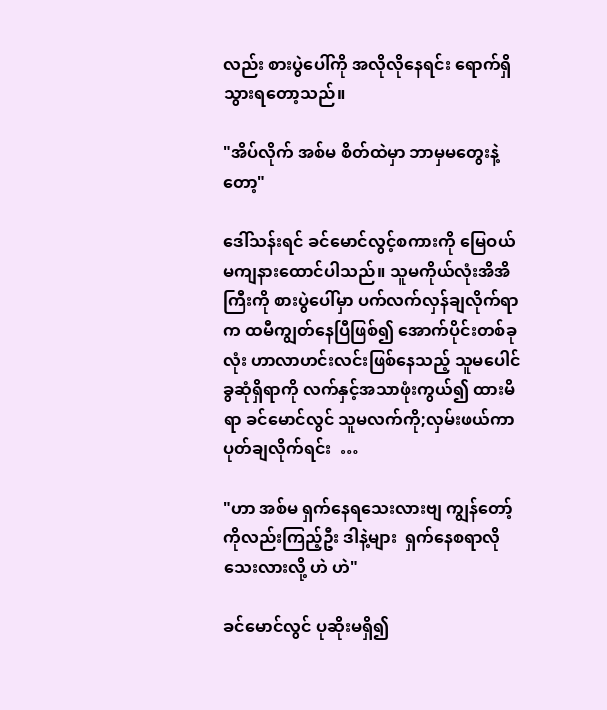လည်း စားပွဲပေါ်ကို အလိုလိုနေရင်း ရောက်ရှိသွားရတော့သည်။

"အိပ်လိုက် အစ်မ စိတ်ထဲမှာ ဘာမှမတွေးနဲ့တော့"

ဒေါ်သန်းရင် ခင်မောင်လွင့်စကားကို မြေဝယ်မကျနားထောင်ပါသည်။ သူမကိုယ်လုံးအိအိကြီးကို စားပွဲပေါ်မှာ ပက်လက်လှန်ချလိုက်ရာက ထမီကျွတ်နေပြီဖြစ်၍ အောက်ပိုင်းတစ်ခုလုံး ဟာလာဟင်းလင်းဖြစ်နေသည့် သူမပေါင်ခွဆုံရှိရာကို လက်နှင့်အသာဖုံးကွယ်၍ ထားမိရာ ခင်မောင်လွင် သူမလက်ကို;လှမ်းဖယ်ကာ ပုတ်ချလိုက်ရင်း  …

"ဟာ အစ်မ ရှက်နေရသေးလားဗျ ကျွန်တော့်ကိုလည်းကြည့်ဦး ဒါနဲ့များ  ရှက်နေစရာလိုသေးလားလို့ ဟဲ ဟဲ"

ခင်မောင်လွင် ပုဆိုးမရှိ၍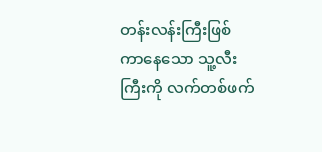တန်းလန်းကြီးဖြစ်ကာနေသော သူ့လီးကြီးကို လက်တစ်ဖက်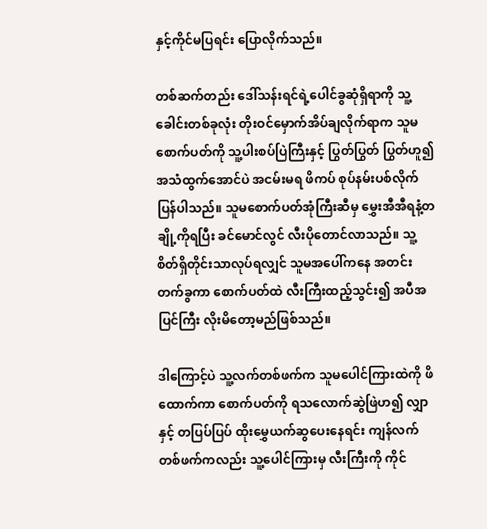နှင့်ကိုင်မပြရင်း ပြောလိုက်သည်။

တစ်ဆက်တည်း ဒေါ်သန်းရင်ရဲ့ပေါင်ခွဆုံရှိရာကို သူ့ခေါင်းတစ်ခုလုံး တိုးဝင်မှောက်အိပ်ချလိုက်ရာက သူမ စောက်ပတ်ကို သူ့ပါးစပ်ပြဲကြီးနှင့် ပြွတ်ပြွတ် ပြွတ်ဟူ၍ အသံထွက်အောင်ပဲ အငမ်းမရ ဖိကပ် စုပ်နမ်းပစ်လိုက်ပြန်ပါသည်။ သူမစောက်ပတ်အုံကြီးဆီမှ မွှေးအီအီရနံ့တချို့ကိုရပြီး ခင်မောင်လွင် လီးပိုတောင်လာသည်။ သူ့စိတ်ရှိတိုင်းသာလုပ်ရလျှင် သူမအပေါ်ကနေ အတင်းတက်ခွကာ စောက်ပတ်ထဲ လီးကြီးထည့်သွင်း၍ အပီအပြင်ကြီး လိုးမိတော့မည်ဖြစ်သည်။

ဒါကြောင့်ပဲ သူ့လက်တစ်ဖက်က သူမပေါင်ကြားထဲကို ဖိထောက်ကာ စောက်ပတ်ကို ရသလောက်ဆွဲဖြဲဟ၍ လျှာနှင့် တပြပ်ပြပ် ထိုးမွှေယက်ဆွပေးနေရင်း ကျန်လက်တစ်ဖက်ကလည်း သူ့ပေါင်ကြားမှ လီးကြီးကို ကိုင်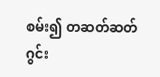စမ်း၍ တဆတ်ဆတ် ဂွင်း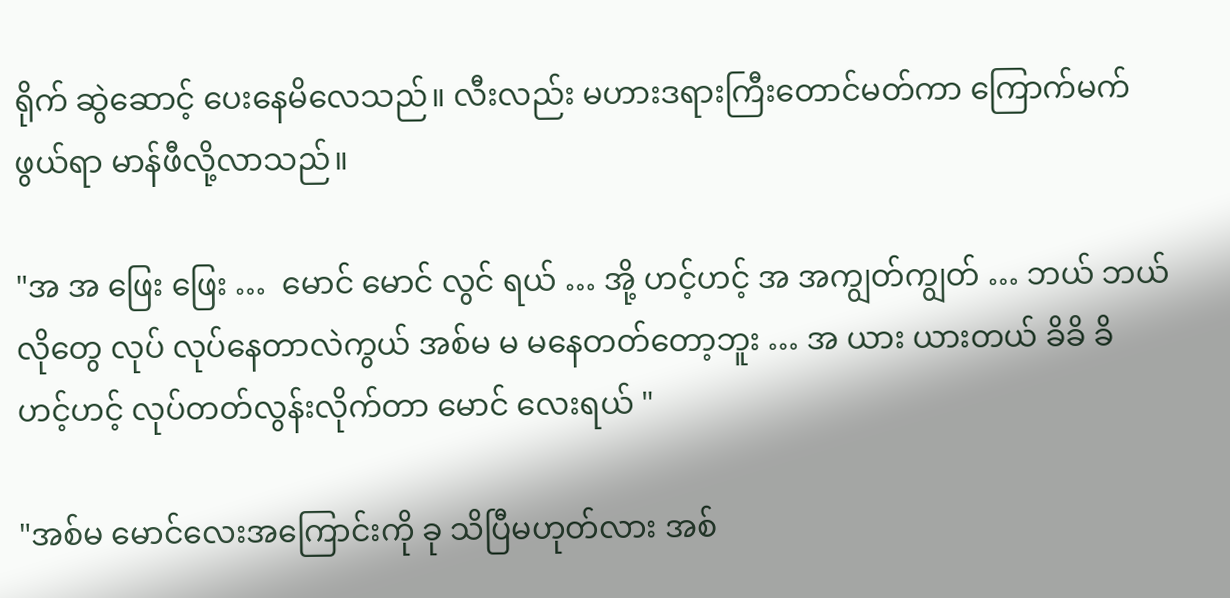ရိုက် ဆွဲဆောင့် ပေးနေမိလေသည်။ လီးလည်း မဟားဒရားကြီးတောင်မတ်ကာ ကြောက်မက်ဖွယ်ရာ မာန်ဖီလို့လာသည်။

"အ အ ဖြေး ဖြေး …  မောင် မောင် လွင် ရယ် … အို့ ဟင့်ဟင့် အ အကျွတ်ကျွတ် … ဘယ် ဘယ်လိုတွေ လုပ် လုပ်နေတာလဲကွယ် အစ်မ မ မနေတတ်တော့ဘူး … အ ယား ယားတယ် ခိခိ ခိ ဟင့်ဟင့် လုပ်တတ်လွန်းလိုက်တာ မောင် လေးရယ် "

"အစ်မ မောင်လေးအကြောင်းကို ခု သိပြီမဟုတ်လား အစ်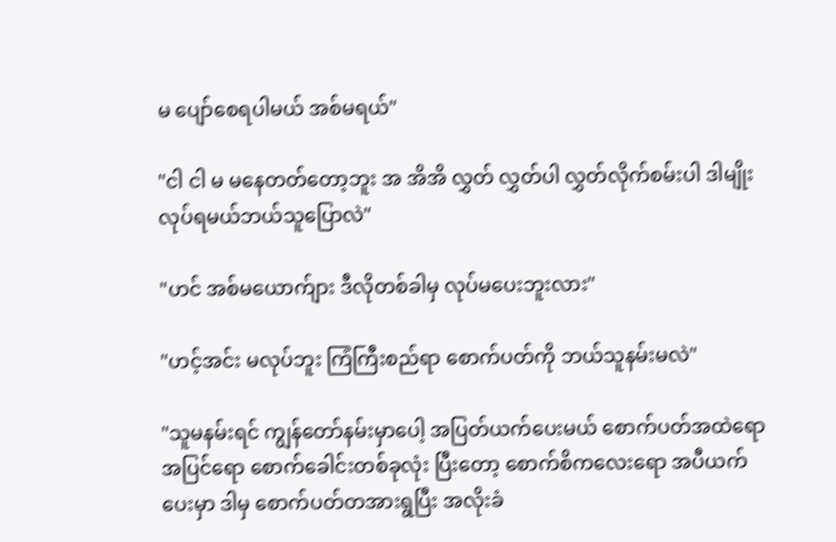မ ပျော်စေရပါမယ် အစ်မရယ်"

"ငါ ငါ မ မနေတတ်တော့ဘူး အ အိအိ လွှတ် လွှတ်ပါ လွှတ်လိုက်စမ်းပါ ဒါမျိုး လုပ်ရမယ်ဘယ်သူပြောလဲ"

"ဟင် အစ်မယောက်ျား ဒီလိုတစ်ခါမှ လုပ်မပေးဘူးလား"

"ဟင့်အင်း မလုပ်ဘူး ကြံကြီးစည်ရာ စောက်ပတ်ကို ဘယ်သူနမ်းမလဲ"

"သူမနမ်းရင် ကျွန်တော်နမ်းမှာပေါ့ အပြတ်ယက်ပေးမယ် စောက်ပတ်အထဲရောအပြင်ရော စောက်ခေါင်းတစ်ခုလုံး ပြီးတော့ စောက်စိကလေးရော အပီယက်ပေးမှာ ဒါမှ စောက်ပတ်တအားရွပြီး အလိုးခံ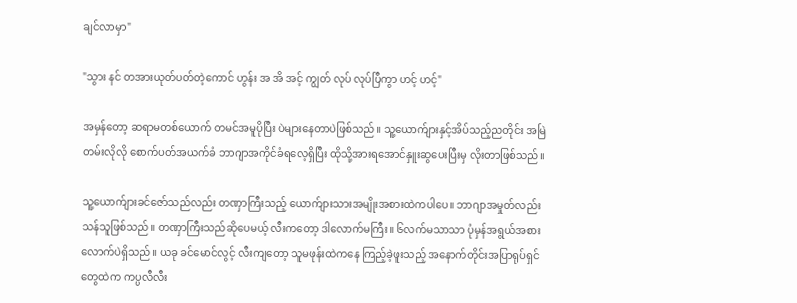ချင်လာမှာ"

"သွား နင် တအားယုတ်ပတ်တဲ့ကောင် ဟွန်း အ အိ အင့် ကျွတ် လုပ် လုပ်ပြီကွာ ဟင့် ဟင့်"

အမှန်တော့ ဆရာမတစ်ယောက် တမင်အမူပိုပြီး ပဲများနေတာပဲဖြစ်သည်။ သူ့ယောက်ျားနှင့်အိပ်သည့်ညတိုင်း အမြဲတမ်းလိုလို စောက်ပတ်အယက်ခံ ဘာဂျာအကိုင်ခံရလေ့ရှိပြီး ထိုသို့အားရအောင်နှူးဆွပေးပြီးမှ လိုးတာဖြစ်သည်။

သူ့ယောက်ျားခင်ဇော်သည်လည်း တဏှာကြီးသည့် ယောက်ျားသားအမျိုးအစားထဲကပါပေ။ ဘာဂျာအမှုတ်လည်း သန်သူဖြစ်သည်။ တဏှာကြီးသည်ဆိုပေမယ့် လီးကတော့ ဒါလောက်မကြီး။ ၆လက်မသာသာ ပုံမှန်အရွယ်အစား လောက်ပဲရှိသည်။ ယခု ခင်မောင်လွင့် လီးကျတော့ သူမဖုန်းထဲကနေ ကြည့်ခဲ့ဖူးသည့် အနောက်တိုင်းအပြာရုပ်ရှင်တွေထဲက ကပ္ပလီလီး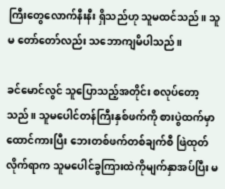ကြီးတွေလောက်နီးနီး ရှိသည်ဟု သူမထင်သည်။ သူမ တော်တော်လည်း သဘောကျမိပါသည်။

ခင်မောင်လွင် သူပြောသည့်အတိုင်း စလုပ်တော့သည်။ သူမပေါင်တန်ကြီးနှစ်ဖက်ကို စားပွဲထက်မှာထောင်ကားပြီး ဘေးတစ်ဖက်တစ်ချက်စီ ဖြဲထုတ်လိုက်ရာက သူမပေါင်ခွကြားထဲကိုမျက်နှာအပ်ပြီး မ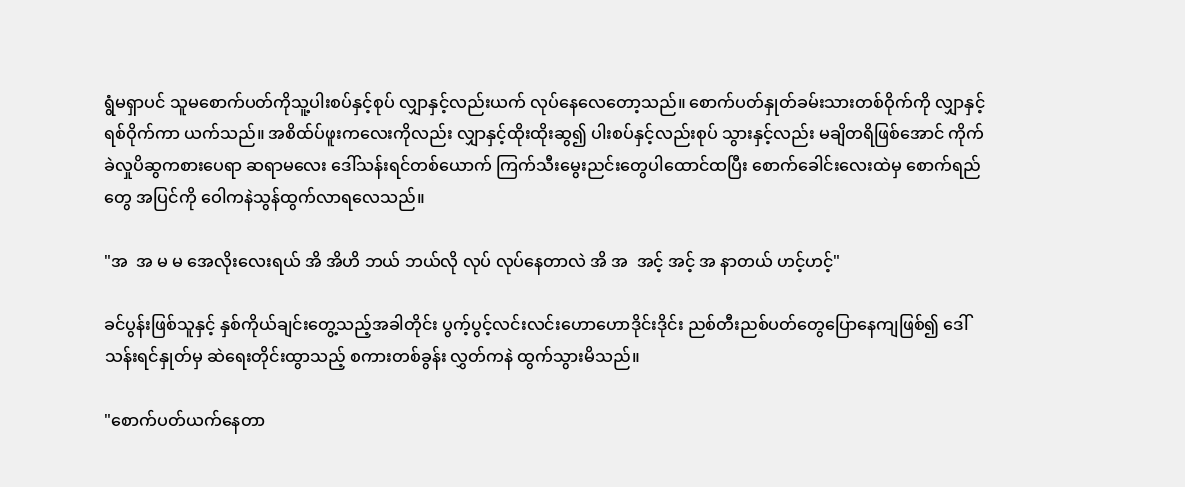ရွံမရှာပင် သူမစောက်ပတ်ကိုသူ့ပါးစပ်နှင့်စုပ် လျှာနှင့်လည်းယက် လုပ်နေလေတော့သည်။ စောက်ပတ်နှုတ်ခမ်းသားတစ်ဝိုက်ကို လျှာနှင့်ရစ်ဝိုက်ကာ ယက်သည်။ အစိထ်ပ်ဖူးကလေးကိုလည်း လျှာနှင့်ထိုးထိုးဆွ၍ ပါးစပ်နှင့်လည်းစုပ် သွားနှင့်လည်း မချိတရိဖြစ်အောင် ကိုက်ခဲလှုပိဆွကစားပေရာ ဆရာမလေး ဒေါ်သန်းရင်တစ်ယောက် ကြက်သီးမွေးညင်းတွေပါထောင်ထပြီး စောက်ခေါင်းလေးထဲမှ စောက်ရည်တွေ အပြင်ကို ဝေါကနဲသွန်ထွက်လာရလေသည်။

"အ  အ မ မ အေလိုးလေးရယ် အိ အိဟိ ဘယ် ဘယ်လို လုပ် လုပ်နေတာလဲ အိ အ  အင့် အင့် အ နာတယ် ဟင့်ဟင့်"

ခင်ပွန်းဖြစ်သူနှင့် နှစ်ကိုယ်ချင်းတွေ့သည့်အခါတိုင်း ပွက့်ပွင့်လင်းလင်းဟောဟောဒိုင်းဒိုင်း ညစ်တီးညစ်ပတ်တွေပြောနေကျဖြစ်၍ ဒေါ်သန်းရင်နှုတ်မှ ဆဲရေးတိုင်းထွာသည့် စကားတစ်ခွန်း လွှတ်ကနဲ ထွက်သွားမိသည်။

"စောက်ပတ်ယက်နေတာ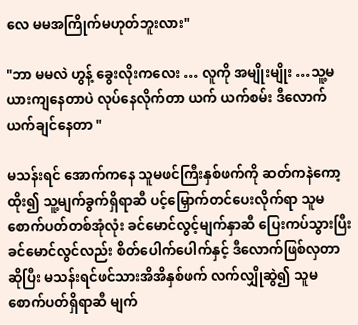လေ မမအကြိုက်မဟုတ်ဘူးလား"

"ဘာ မမလဲ ဟွန့် ခွေးလိုးကလေး … လူကို အမျိုးမျိုး …သူ့မယားကျနေတာပဲ လုပ်နေလိုက်တာ ယက် ယက်စမ်း ဒီလောက်ယက်ချင်နေတာ "

မသန်းရင် အောက်ကနေ သူမဖင်ကြီးနှစ်ဖက်ကို ဆတ်ကနဲကော့ထိုး၍ သူ့မျက်ခွက်ရှိရာဆီ ပင့်မြှောက်တင်ပေးလိုက်ရာ သူမစောက်ပတ်တစ်အုံလုံး ခင်မောင်လွင့်မျက်နှာဆီ ပြေးကပ်သွားပြီး ခင်မောင်လွင်လည်း စိတ်ပေါက်ပေါက်နှင့် ဒီလောက်ဖြစ်လှတာဆိုပြီး မသန်းရင်ဖင်သားအိအိနှစ်ဖက် လက်လျှိုဆွဲ၍ သူမစောက်ပတ်ရှိရာဆီ မျက်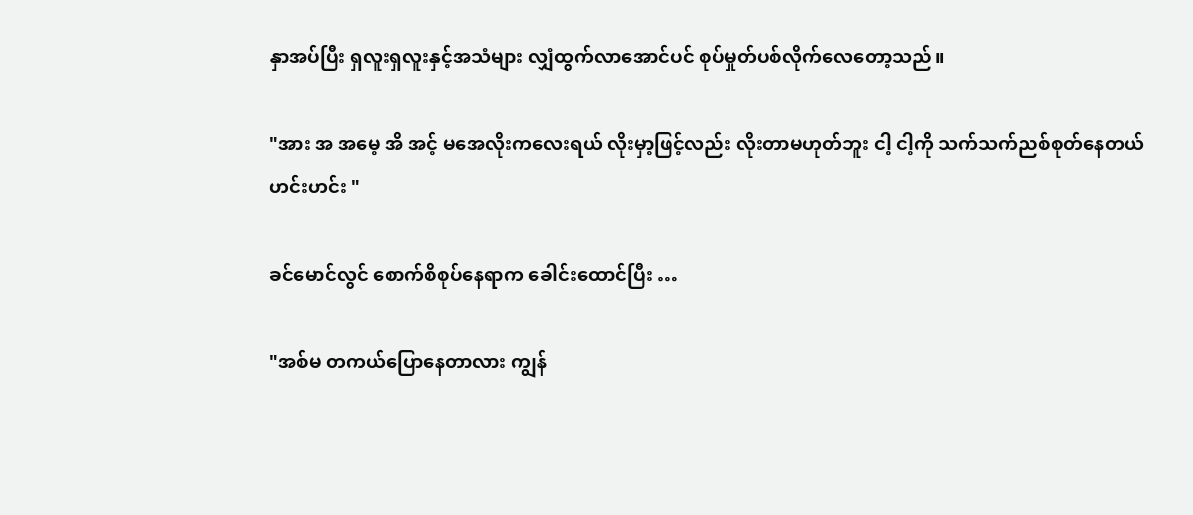နှာအပ်ပြီး ရှလူးရှလူးနှင့်အသံများ လျှံထွက်လာအောင်ပင် စုပ်မှုတ်ပစ်လိုက်လေတော့သည်။

"အား အ အမေ့ အိ အင့် မအေလိုးကလေးရယ် လိုးမှာ့ဖြင့်လည်း လိုးတာမဟုတ်ဘူး ငါ့ ငါ့ကို သက်သက်ညစ်စုတ်နေတယ် ဟင်းဟင်း "

ခင်မောင်လွင် စောက်စိစုပ်နေရာက ခေါင်းထောင်ပြီး …

"အစ်မ တကယ်ပြောနေတာလား ကျွန်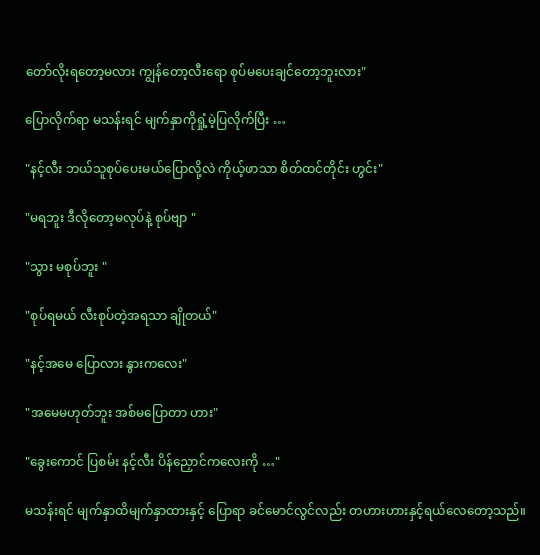တော်လိုးရတော့မလား ကျွန်တော့လီးရော စုပ်မပေးချင်တော့ဘူးလား"

ပြောလိုက်ရာ မသန်းရင် မျက်နှာကိုရှုံ့မဲ့ပြလိုက်ပြီး …

"နင့်လီး ဘယ်သူစုပ်ပေးမယ်ပြောလို့လဲ ကိုယ့်ဖာသာ စိတ်ထင်တိုင်း ဟွင်း"

"မရဘူး ဒီလိုတော့မလုပ်နဲ့ စုပ်ဗျာ "

"သွား မစုပ်ဘူး "

"စုပ်ရမယ် လီးစုပ်တဲ့အရသာ ချိုတယ်"

"နင့်အမေ ပြောလား နွားကလေး"

"အမေမဟုတ်ဘူး အစ်မပြောတာ ဟား"

"ခွေးကောင် ပြစမ်း နင့်လီး ပိန်ညှောင်ကလေးကို …"

မသန်းရင် မျက်နှာထိမျက်နှာထားနှင့် ပြောရာ ခင်မောင်လွင်လည်း တဟားဟားနှင့်ရယ်လေတော့သည်။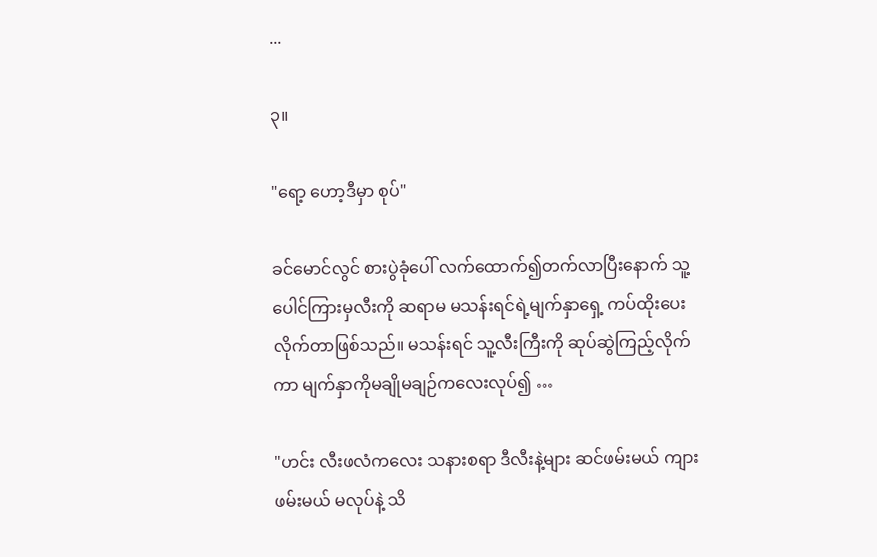...

၃။

"ရော့ ဟော့ဒီမှာ စုပ်"

ခင်မောင်လွင် စားပွဲခုံပေါ် လက်ထောက်၍တက်လာပြီးနောက် သူ့ပေါင်ကြားမှလီးကို ဆရာမ မသန်းရင်ရဲ့မျက်နှာရှေ့ ကပ်ထိုးပေးလိုက်တာဖြစ်သည်။ မသန်းရင် သူ့လီးကြီးကို ဆုပ်ဆွဲကြည့်လိုက်ကာ မျက်နှာကိုမချိုမချဉ်ကလေးလုပ်၍ …

"ဟင်း လီးဖလံကလေး သနားစရာ ဒီလီးနဲ့များ ဆင်ဖမ်းမယ် ကျားဖမ်းမယ် မလုပ်နဲ့ သိ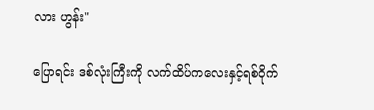လား ဟွန်း"

ပြောရင်း ဒစ်လုံးကြီးကို လက်ထိပ်ကလေးနှင့်ရစ်ဝိုက်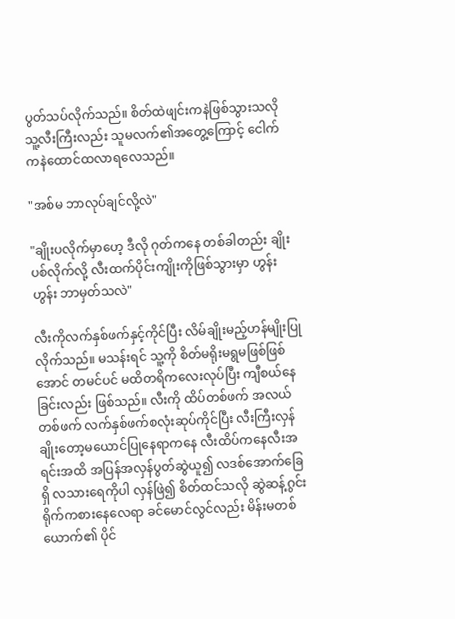ပွတ်သပ်လိုက်သည်။ စိတ်ထဲဖျင်းကနဲဖြစ်သွားသလို သူ့လီးကြီးလည်း သူမလက်၏အတွေ့ကြောင့် ငေါက်ကနဲထောင်ထလာရလေသည်။

"အစ်မ ဘာလုပ်ချင်လို့လဲ"

"ချိုးပလိုက်မှာဟေ့ ဒီလို ဂုတ်ကနေ တစ်ခါတည်း ချိုးပစ်လိုက်လို့ လီးထက်ပိုင်းကျိုးကိုဖြစ်သွားမှာ ဟွန်းဟွန်း ဘာမှတ်သလဲ"

လီးကိုလက်နှစ်ဖက်နှင့်ကိုင်ပြီး လိမ်ချိုးမည့်ဟန်မျိုးပြုလိုက်သည်။ မသန်းရင် သူ့ကို စိတ်မရိုးမရွမဖြစ်ဖြစ်အောင် တမင်ပင် မထိတရိကလေးလုပ်ပြီး ကျီစယ်နေခြင်းလည်း ဖြစ်သည်။ လီးကို ထိပ်တစ်ဖက် အလယ်တစ်ဖက် လက်နှစ်ဖက်စလုံးဆုပ်ကိုင်ပြီး လီးကြီးလှန်ချိုးတော့မယောင်ပြုနေရာကနေ လီးထိပ်ကနေလီးအရင်းအထိ အပြန်အလှန်ပွတ်ဆွဲယူ၍ လဒစ်အောက်ခြေရှိ လသားရေကိုပါ လှန်ဖြဲ၍ စိတ်ထင်သလို ဆွဲဆန့်ဂွင်းရိုက်ကစားနေလေရာ ခင်မောင်လွင်လည်း မိန်းမတစ်ယောက်၏ ပိုင်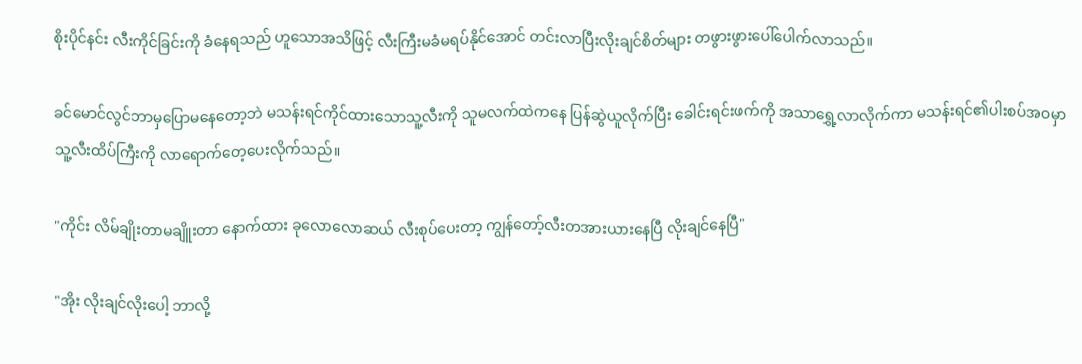စိုးပိုင်နင်း လီးကိုင်ခြင်းကို ခံနေရသည် ဟူသောအသိဖြင့် လီးကြီးမခံမရပ်နိုင်အောင် တင်းလာပြီးလိုးချင်စိတ်များ တဖွားဖွားပေါ်ပေါက်လာသည်။

ခင်မောင်လွင်ဘာမှပြောမနေတော့ဘဲ မသန်းရင်ကိုင်ထားသောသူ့လီးကို သူမလက်ထဲကနေ ပြန်ဆွဲယူလိုက်ပြီး ခေါင်းရင်းဖက်ကို အသာရွှေ့လာလိုက်ကာ မသန်းရင်၏ပါးစပ်အဝမှာ သူ့လီးထိပ်ကြီးကို လာရောက်တေ့ပေးလိုက်သည်။

"ကိုင်း လိမ်ချိုးတာမချိူးတာ နောက်ထား ခုလောလောဆယ် လီးစုပ်ပေးတာ့ ကျွန်တော့်လီးတအားယားနေပြီ လိုးချင်နေပြီ"

"အိုး လိုးချင်လိုးပေါ့ ဘာလို့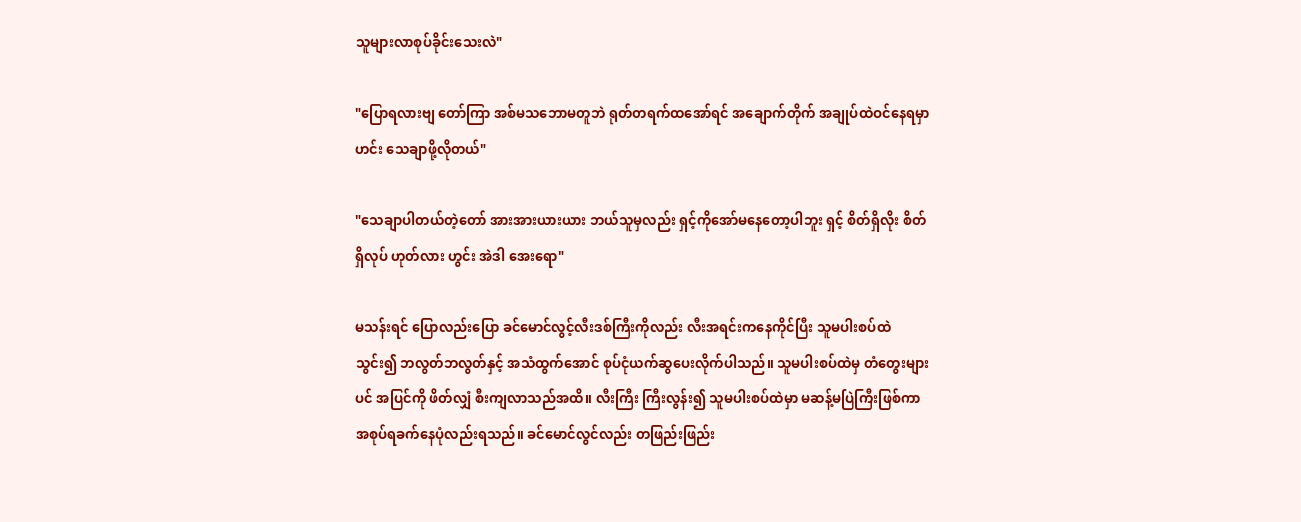သူများလာစုပ်ခိုင်းသေးလဲ"

"ပြောရလားဗျ တော်ကြာ အစ်မသဘောမတူဘဲ ရုတ်တရက်ထအော်ရင် အချောက်တိုက် အချုပ်ထဲဝင်နေရမှာ ဟင်း သေချာဖို့လိုတယ်"

"သေချာပါတယ်တဲ့တော် အားအားယားယား ဘယ်သူမှလည်း ရှင့်ကိုအော်မနေတော့ပါဘူး ရှင့် စိတ်ရှိလိုး စိတ်ရှိလုပ် ဟုတ်လား ဟွင်း အဲဒါ အေးရော"

မသန်းရင် ပြောလည်းပြော ခင်မောင်လွင့်လီးဒစ်ကြီးကိုလည်း လီးအရင်းကနေကိုင်ပြီး သူမပါးစပ်ထဲသွင်း၍ ဘလွတ်ဘလွတ်နှင့် အသံထွက်အောင် စုပ်ငုံယက်ဆွပေးလိုက်ပါသည်။ သူမပါးစပ်ထဲမှ တံတွေးများပင် အပြင်ကို ဖိတ်လျှံ စီးကျလာသည်အထိ။ လီးကြီး ကြီးလွန်း၍ သူမပါးစပ်ထဲမှာ မဆန့်မပြဲကြီးဖြစ်ကာ အစုပ်ရခက်နေပုံလည်းရသည်။ ခင်မောင်လွင်လည်း တဖြည်းဖြည်း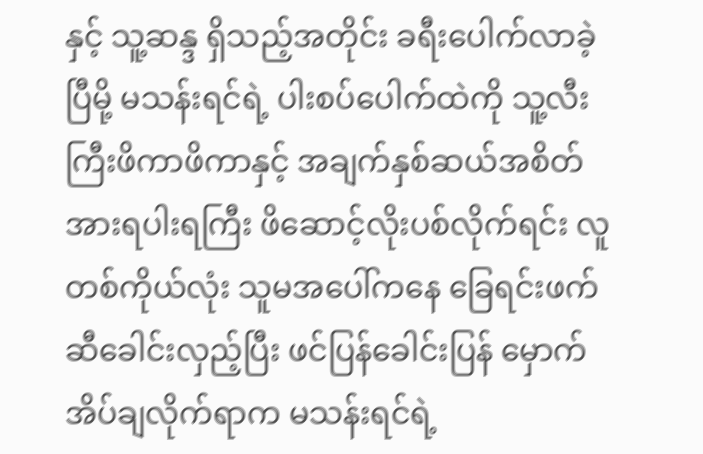နှင့် သူ့ဆန္ဒ ရှိသည့်အတိုင်း ခရီးပေါက်လာခဲ့ပြီမို့ မသန်းရင်ရဲ့ ပါးစပ်ပေါက်ထဲကို သူ့လီးကြီးဖိကာဖိကာနှင့် အချက်နှစ်ဆယ်အစိတ် အားရပါးရကြီး ဖိဆောင့်လိုးပစ်လိုက်ရင်း လူတစ်ကိုယ်လုံး သူမအပေါ်ကနေ ခြေရင်းဖက်ဆီခေါင်းလှည့်ပြီး ဖင်ပြန်ခေါင်းပြန် မှောက်အိပ်ချလိုက်ရာက မသန်းရင်ရဲ့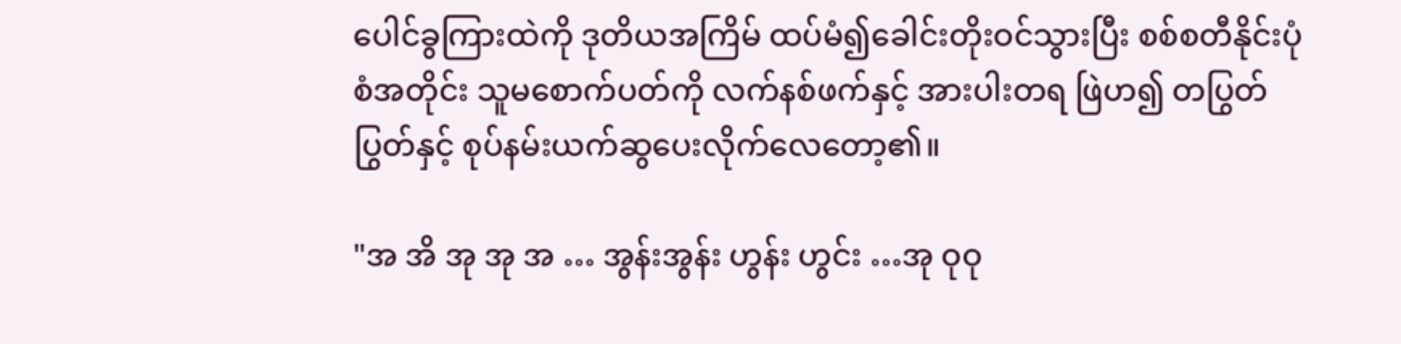ပေါင်ခွကြားထဲကို ဒုတိယအကြိမ် ထပ်မံ၍ခေါင်းတိုးဝင်သွားပြီး စစ်စတီနိုင်းပုံစံအတိုင်း သူမစောက်ပတ်ကို လက်နစ်ဖက်နှင့် အားပါးတရ ဖြဲဟ၍ တပြွတ်ပြွတ်နှင့် စုပ်နမ်းယက်ဆွပေးလိုက်လေတော့၏။

"အ အိ အု အု အ … အွန်းအွန်း ဟွန်း ဟွင်း …အု ဝုဝု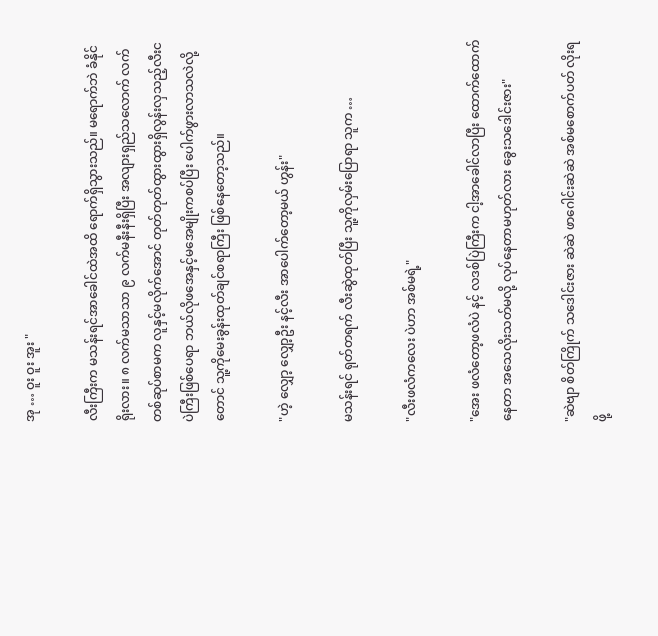အု … ဝူး ဝူး အူး "

လီးကြီးက မသန်းရင်အာခေါင်ထဲအထိ ရောက်ရှိသွားသည်။ မရောက်ဘဲ ခံနိုင်ရိုးလား။ ၈ လက်မသာသာ ၉ လက်မနီးနီးရှိပြီး အလျားရှည်သလောက် လက်တစ်ဆုပ်စာမက လူနှင့်မလိုက်အောင် တုတ်တုတ်ထွားထွားရှိလွန်းလှသည့်လီးငပဲကြီးဖြစ်ပေရာ ဘယ်လိုဖအေနှင့်မအေမျိုးကစပ်ပြီး ပေါက်ဖွားလာသလဲလို့တောင် သူ့ကိုမေးခွန်းထုတ်ချင်စရာကြီး ဖြစ်နေတော့သည်။

"ဟဲ့ လျှော့ လျှော့ဦး နင့်လီး အာပေါက်တော့မယ် ဟွန်း"

မသန်းရင် ရုတ်တရက် လီးဆွဲထုတ်ပြီး သူ့ကိုလှမ်းပြောရာ သူက …

"လီးဖလံကလေး ပဲဟာ အစ်မရဲ့"

"အေး ဖလံတော့ဖလံပဲ နင့် လဒစ်ပြဲကြီးက ငါ့အာခေါင်လာပြီး ထောက်ထောက်နေတာ အသေလိုးသတ်မလို့ လုပ်နေတာမဟုတ်လား ခွေးသဒေါင်းဇား"

"ဆဲဗျာ စိတ်ကြိုက် သဒေါင်းဇား ဆဲဆဲ ဖာဂေါင်းဆဲဆဲ အစ်မစောက်ပတ် လိုးရဖို့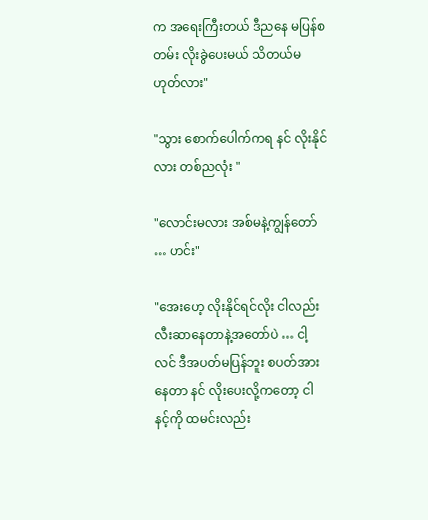က အရေးကြီးတယ် ဒီညနေ မပြန်စတမ်း လိုးခွဲပေးမယ် သိတယ်မဟုတ်လား"

"သွား စောက်ပေါက်ကရ နင် လိုးနိုင်လား တစ်ညလုံး "

"လောင်းမလား အစ်မနဲ့ကျွန်တော် … ဟင်း"

"အေးဟေ့ လိုးနိုင်ရင်လိုး ငါလည်း လီးဆာနေတာနဲ့အတော်ပဲ … ငါ့လင် ဒီအပတ်မပြန်ဘူး စပတ်အားနေတာ နင် လိုးပေးလို့ကတော့ ငါ နင့်ကို ထမင်းလည်း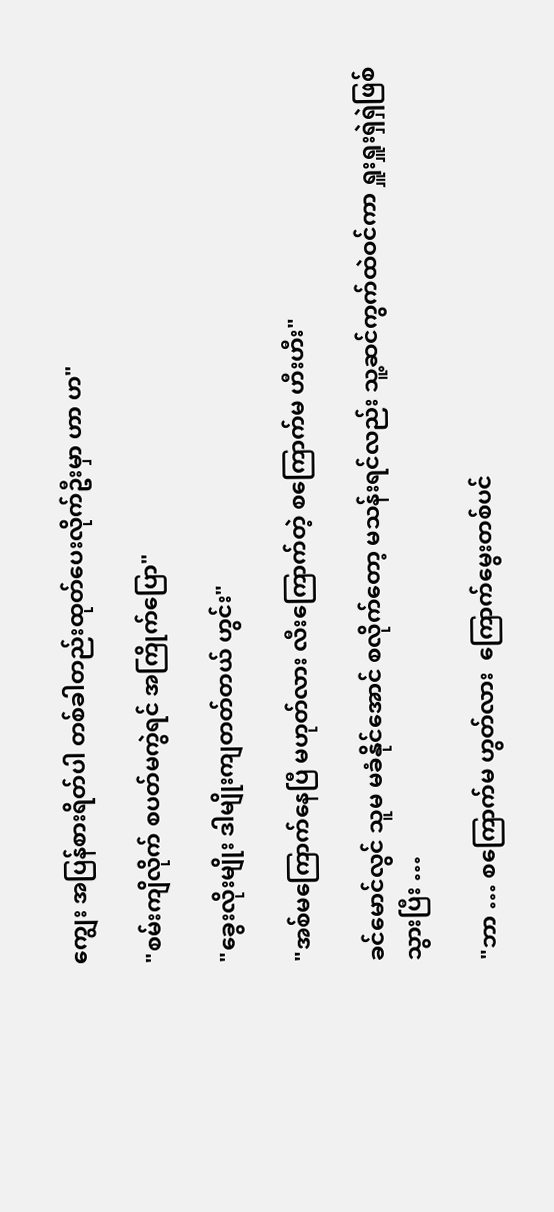ကျွေး အပြန်စားရိတ်ပါ တစ်ခါတည်းထုတ်ပေးလိုက်ဦးမှာ ဟာ ဟ"

"စမ်းကျိလိုက် စပတ်မကွဲရင် အကြိုက်ပြော"

"ခွေးလိုးမျိုး ဒါမျိုးကျတတ်တယ် ဟွင်း"

"အစ်မကြောက်နေပြီ မဟုတ်လား လီးကြောက်တဲ့ စကြောက်မ ဟီးဟီး"

ခင်မောင်လွင် သူမ မခံနိုင်အောင် စလိုက်တော့ မသန်းရင်လည်း သူ့ဆင်ကွက်ထဲဝင်ကာ ရှူးရှူးရှဲရှဲဖြစ်သွားပြီး …

"ဘာ … စကြောက်မ ဟွတ်လား  ကြောက်မွေးတစ်ပင်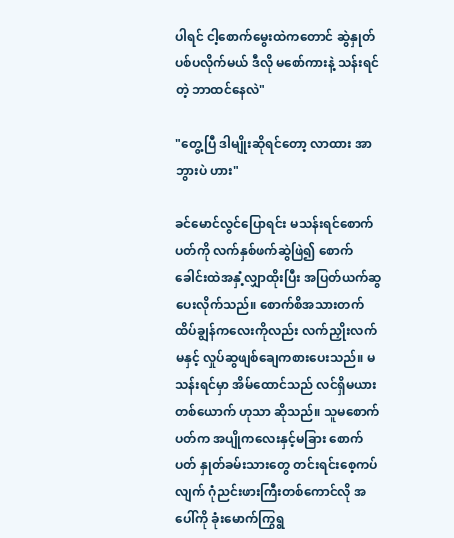ပါရင် ငါ့စောက်မွေးထဲကတောင် ဆွဲနှုတ်ပစ်ပလိုက်မယ် ဒီလို မစော်ကားနဲ့ သန်းရင်တဲ့ ဘာထင်နေလဲ"

"တွေ့ပြီ ဒါမျိုးဆိုရင်တော့ လာထား အာဘွားပဲ ဟား"

ခင်မောင်လွင်ပြောရင်း မသန်းရင်စောက်ပတ်ကို လက်နှစ်ဖက်ဆွဲဖြဲ၍ စောက်ခေါင်းထဲအနှံ့လျှာထိုးပြီး အပြတ်ယက်ဆွပေးလိုက်သည်။ စောက်စိအသားတက် ထိပ်ချွန်ကလေးကိုလည်း လက်ညှိုးလက်မနှင့် လှုပ်ဆွဖျစ်ချေကစားပေးသည်။ မသန်းရင်မှာ အိမ်ထောင်သည် လင်ရှိမယားတစ်ယောက် ဟုသာ ဆိုသည်။ သူမစောက်ပတ်က အပျိုကလေးနှင့်မခြား စောက်ပတ် နှုတ်ခမ်းသားတွေ တင်းရင်းစေ့ကပ် လျက် ဂုံညင်းဖားကြီးတစ်ကောင်လို အပေါ်ကို ခုံးမောက်ကြွရွ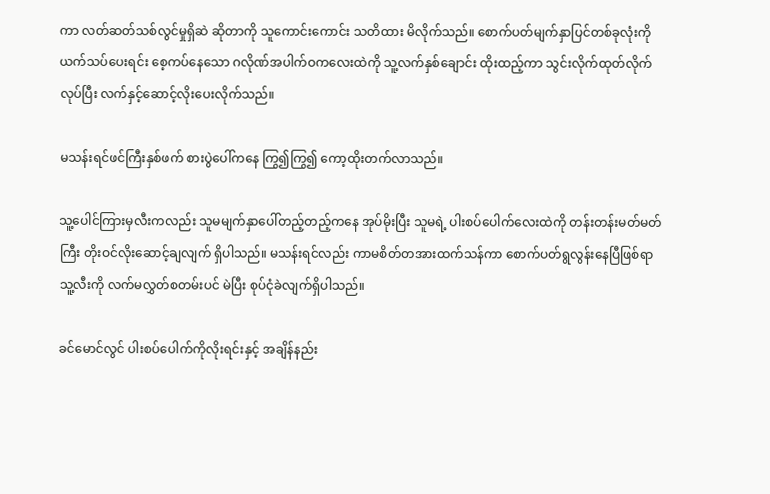ကာ လတ်ဆတ်သစ်လွင်မှုရှိဆဲ ဆိုတာကို သူကောင်းကောင်း သတိထား မိလိုက်သည်။ စောက်ပတ်မျက်နှာပြင်တစ်ခုလုံးကို ယက်သပ်ပေးရင်း စေ့ကပ်နေသော ဂလိုဏ်အပါက်ဝကလေးထဲကို သူ့လက်နှစ်ချောင်း ထိုးထည့်ကာ သွင်းလိုက်ထုတ်လိုက်လုပ်ပြီး လက်နှင့်ဆောင့်လိုးပေးလိုက်သည်။

မသန်းရင်ဖင်ကြီးနှစ်ဖက် စားပွဲပေါ်ကနေ ကြွ၍ကြွ၍ ကော့ထိုးတက်လာသည်။

သူ့ပေါင်ကြားမှလီးကလည်း သူမမျက်နှာပေါ်တည့်တည့်ကနေ အုပ်မိုးပြီး သူမရဲ့ ပါးစပ်ပေါက်လေးထဲကို တန်းတန်းမတ်မတ်ကြီး တိုးဝင်လိုးဆောင့်ချလျက် ရှိပါသည်။ မသန်းရင်လည်း ကာမစိတ်တအားထက်သန်ကာ စောက်ပတ်ရွလွန်းနေပြီဖြစ်ရာ သူ့လီးကို လက်မလွှတ်စတမ်းပင် မဲပြီး စုပ်ငုံခဲလျက်ရှိပါသည်။

ခင်မောင်လွင် ပါးစပ်ပေါက်ကိုလိုးရင်းနှင့် အချိန်နည်း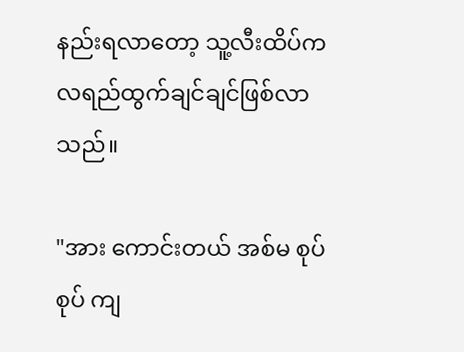နည်းရလာတော့ သူ့လီးထိပ်က လရည်ထွက်ချင်ချင်ဖြစ်လာသည်။

"အား ကောင်းတယ် အစ်မ စုပ်စုပ် ကျ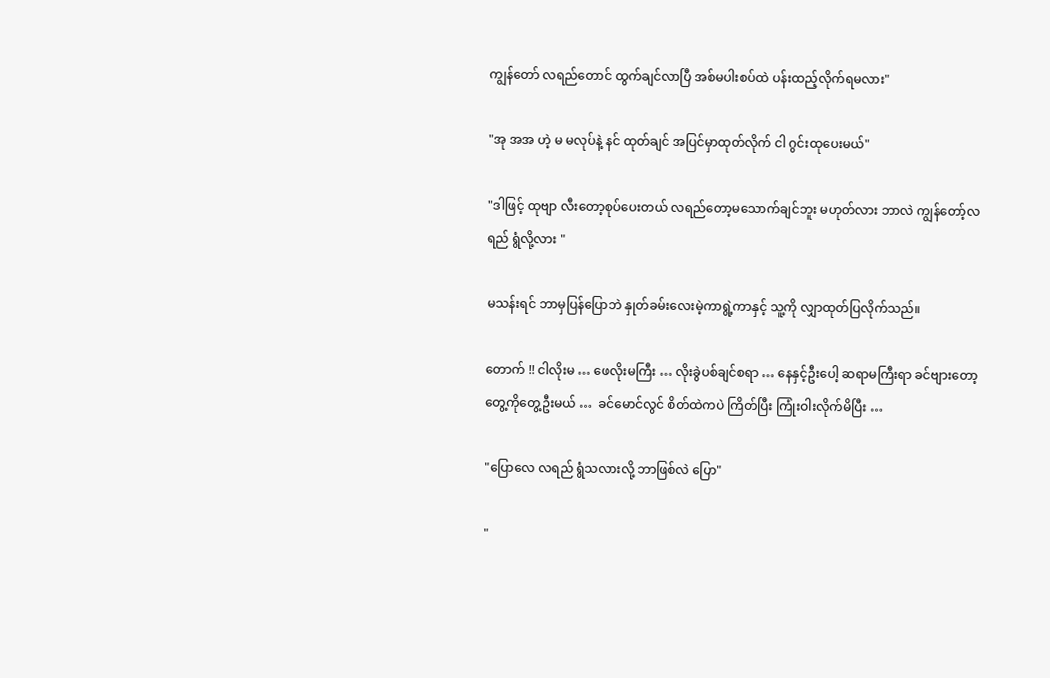ကျွန်တော် လရည်တောင် ထွက်ချင်လာပြီ အစ်မပါးစပ်ထဲ ပန်းထည့်လိုက်ရမလား"

"အု အအ ဟဲ့ မ မလုပ်နဲ့ နင် ထုတ်ချင် အပြင်မှာထုတ်လိုက် ငါ ဂွင်းထုပေးမယ်"

"ဒါဖြင့် ထုဗျာ လီးတော့စုပ်ပေးတယ် လရည်တော့မသောက်ချင်ဘူး မဟုတ်လား ဘာလဲ ကျွန်တော့်လရည် ရွံလို့လား "

မသန်းရင် ဘာမှပြန်ပြောဘဲ နှုတ်ခမ်းလေးမဲ့ကာရွဲ့ကာနှင့် သူ့ကို လျှာထုတ်ပြလိုက်သည်။

တောက် !! ငါလိုးမ … ဖေလိုးမကြီး … လိုးခွဲပစ်ချင်စရာ … နေနှင့်ဦးပေါ့ ဆရာမကြီးရာ ခင်ဗျားတော့ တွေ့ကိုတွေ့ဦးမယ် …  ခင်မောင်လွင် စိတ်ထဲကပဲ ကြိတ်ပြီး ကြုံးဝါးလိုက်မိပြီး …

"ပြောလေ လရည် ရွံသလားလို့ ဘာဖြစ်လဲ ပြော"

"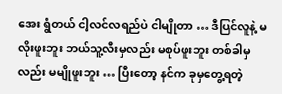အေး ရွံတယ် ငါ့လင်လရည်ပဲ ငါမျိုတာ … ဒီပြင်လူနဲ့ မလိုးဖူးဘူး ဘယ်သူ့လီးမှလည်း မစုပ်ဖူးဘူး တစ်ခါမှလည်း မမျိုဖူးဘူး … ပြီးတော့ နင်က ခုမှတွေ့ရတဲ့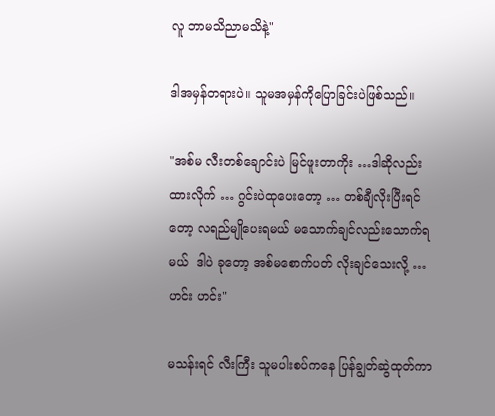လူ ဘာမသိညာမသိနဲ့"

ဒါအမှန်တရားပဲ။ သူမအမှန်ကိုပြောခြင်းပဲဖြစ်သည်။

"အစ်မ လီးတစ်ချောင်းပဲ မြင်ဖူးတာကိုး …ဒါဆိုလည်း ထားလိုက် … ဂွင်းပဲထုပေးတော့ … တစ်ချီလိုးပြီးရင်တော့ လရည်မျိုပေးရမယ် မသောက်ချင်လည်းသောက်ရမယ်  ဒါပဲ ခုတော့ အစ်မစောက်ပတ် လိုးချင်သေးလို့ … ဟင်း ဟင်း"

မသန်းရင် လီးကြီး သူမပါးစပ်ကနေ ပြန်ချွတ်ဆွဲထုတ်ကာ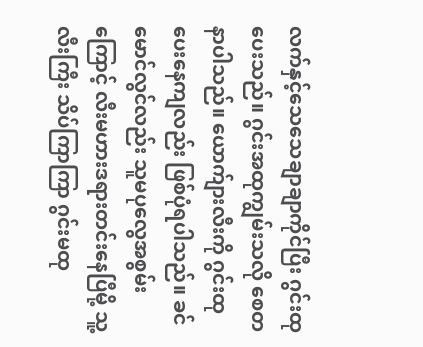လက်နှင့်သေသေချာချာကိုင်ပြီး ဂွင်းထုပေးသည်။ ဂွင်းအထုကျွမ်းသလို စေတနာပါသည်။ ယောက်ျားလီးကို ဂွင်းထုပေးနေကျလည်း ဖြစ်ပုံရပါသည်။ ခင်မောင်လွင်လည်း သူမပုလွေအစွမ်းကြောင့် လီးမဟားဒရားတင်းနေပြီမို့ သူ့လီးကြီး သိပ်ကြာကြာ ဂွင်းမထု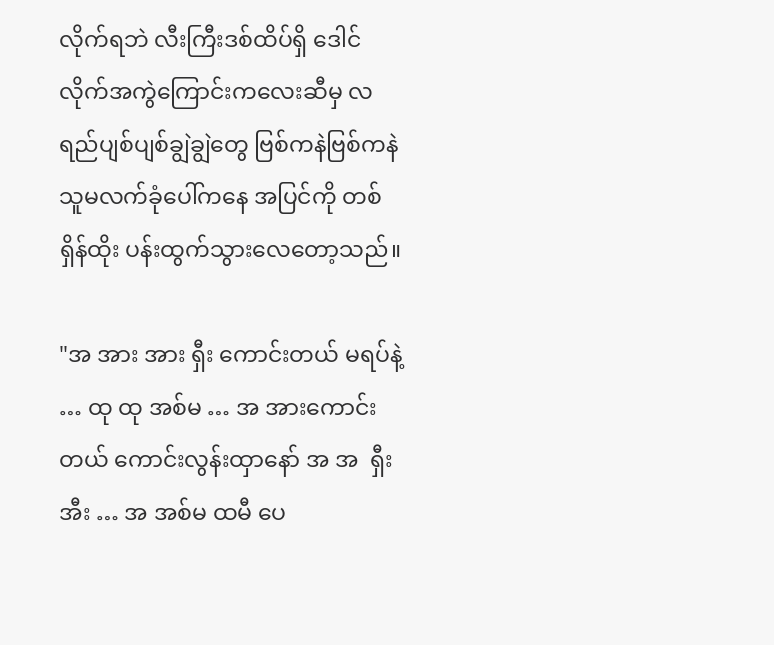လိုက်ရဘဲ လီးကြီးဒစ်ထိပ်ရှိ ဒေါင်လိုက်အကွဲကြောင်းကလေးဆီမှ လရည်ပျစ်ပျစ်ချွဲချွဲတွေ ဗြစ်ကနဲဗြစ်ကနဲ သူမလက်ခုံပေါ်ကနေ အပြင်ကို တစ်ရှိန်ထိုး ပန်းထွက်သွားလေတော့သည်။

"အ အား အား ရှီး ကောင်းတယ် မရပ်နဲ့ … ထု ထု အစ်မ … အ အားကောင်းတယ် ကောင်းလွန်းထှာနော် အ အ  ရှီး အီး … အ အစ်မ ထမီ ပေ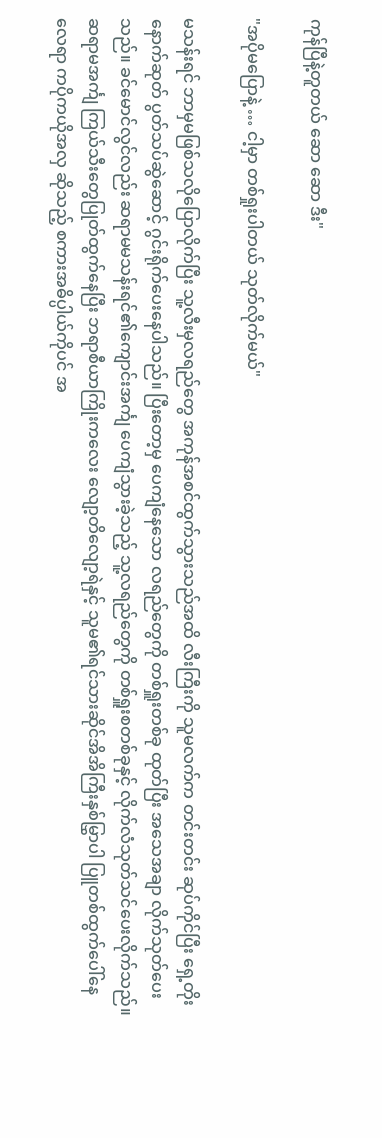ကုန်ပြီနဲ့တူတယ် ဆော ဆော ဒီး"

"အပိုမပြောနဲ့ … ငါ့မှာ တစ်ရှုးပါတယ် သုတ်လိုက်မယ်"

မသန်းရင် ဘာမှမဖြစ်သလိုပြောလိုက်ပြီး သူ့လီးမှလရည်တွေ အကုန်အစင်ထွက်သွားသည်အထိ လီးကြီးကို သူမလက်က တင်းတင်း ဆုပ်ကိုင်ပြီး ရှေ့တိုးနောက်ဆုတ် ပွတ်သပ်ဆွဲဆောင့် ဂွင်းရိုက်ပေးနေပါသည်။ ပြီးတော့မှ ပေကျံနေသော လရည်တွေကို တစ်ရှူးတစ်ခု ထုတ်ပြီး အသေအချာ လိုက်သုတ်ပေးသည်။ ခင်မောင်လွင်လည်း ဆရာမမသန်းရင်၏ကျောင်းအင်္ကျ ပေကျံသွားခဲ့သည့် သူ့လရည်တွေကို တစ်ရှူးစတစ်ခုနှင့် လိုက်လံသုတ်သင်ပေးလိုက်သည်။ ဆရာမအင်္ကျ ကြယ်သီးတွေပြုတ်ထွက်နေပြီး ဘရာစီယာကြိုးကလေး လျော့တိလျော့ရဲနှင့် သူမ၏ရင်သားဆိုင်အိအိကြီးနှစ်မြွှာပါ ပြူတစ်ထွက်ပေါ်နေလေရာ ကပိုကယိုအလှ ဆိုသည့် စကားအဓိပ္ပါယ်ကိုပင် အ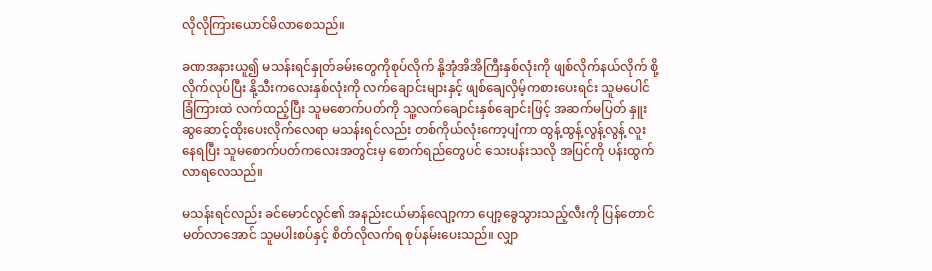လိုလိုကြားယောင်မိလာစေသည်။

ခဏအနားယူ၍ မသန်းရင်နှုတ်ခမ်းတွေကိုစုပ်လိုက် နို့အုံအိအိကြီးနှစ်လုံးကို ဖျစ်လိုက်နယ်လိုက် စို့လိုက်လုပ်ပြီး နို့သီးကလေးနှစ်လုံးကို လက်ချောင်းများနှင့် ဖျစ်ချေလှိမ့်ကစားပေးရင်း သူမပေါင်ခြံကြားထဲ လက်ထည့်ပြီး သူမစောက်ပတ်ကို သူ့လက်ချောင်းနှစ်ချောင်းဖြင့် အဆက်မပြတ် နှူးဆွဆောင့်ထိုးပေးလိုက်လေရာ မသန်းရင်လည်း တစ်ကိုယ်လုံးကော့ပျံကာ ထွန့်ထွန့်လွန့်လွန့် လူးနေရပြီး သူမစောက်ပတ်ကလေးအတွင်းမှ စောက်ရည်တွေပင် သေးပန်းသလို အပြင်ကို ပန်းထွက်လာရလေသည်။

မသန်းရင်လည်း ခင်မောင်လွင်၏ အနည်းငယ်မာန်လျော့ကာ ပျော့ခွေသွားသည့်လီးကို ပြန်တောင်မတ်လာအောင် သူမပါးစပ်နှင့် စိတ်လိုလက်ရ စုပ်နမ်းပေးသည်။ လျှာ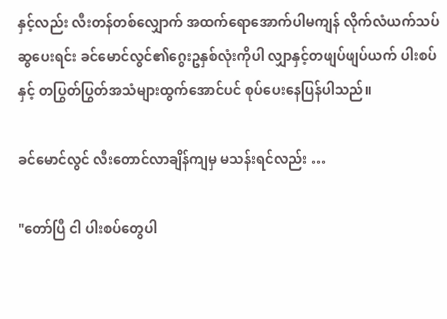နှင့်လည်း လီးတန်တစ်လျှောက် အထက်ရောအောက်ပါမကျန် လိုက်လံယက်သပ်ဆွပေးရင်း ခင်မောင်လွင်၏ဂွေးဥနှစ်လုံးကိုပါ လျှာနှင့်တဖျပ်ဖျပ်ယက် ပါးစပ်နှင့် တပြွတ်ပြွတ်အသံများထွက်အောင်ပင် စုပ်ပေးနေပြန်ပါသည်။

ခင်မောင်လွင် လီးတောင်လာချိန်ကျမှ မသန်းရင်လည်း …

"တော်ပြီ ငါ ပါးစပ်တွေပါ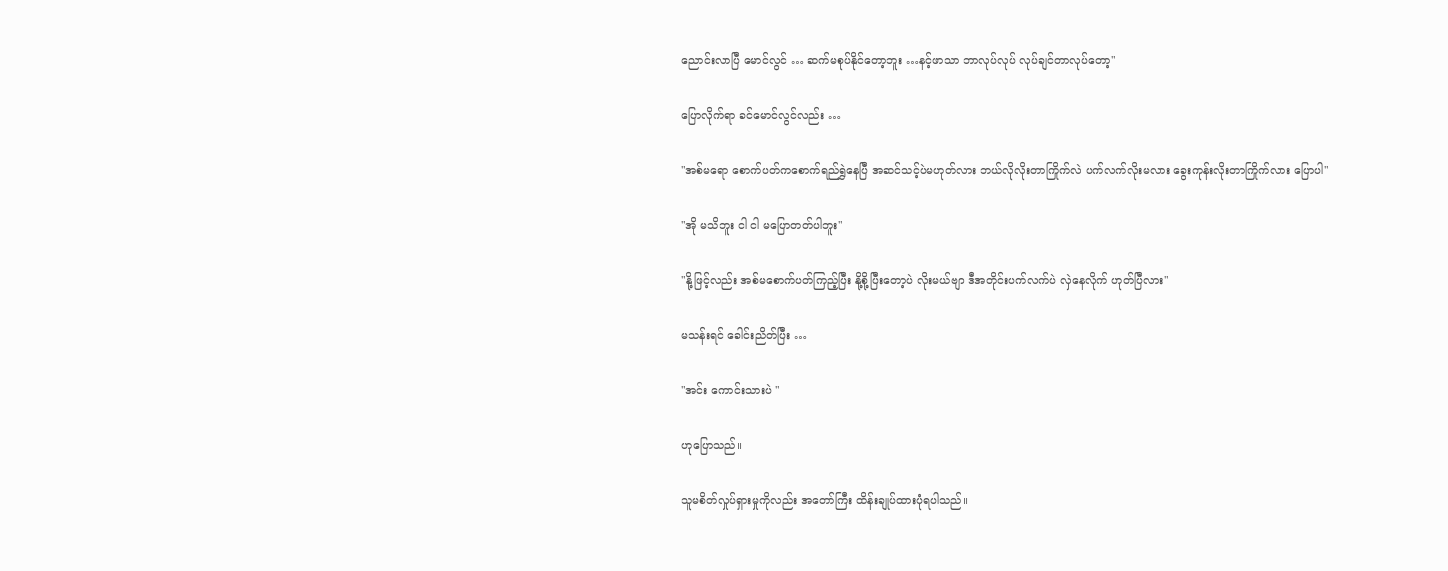ညောင်းလာပြီ မောင်လွင် … ဆက်မစုပ်နိုင်တော့ဘူး …နင့်ဖာသာ ဘာလုပ်လုပ် လုပ်ချင်တာလုပ်တော့"

ပြောလိုက်ရာ ခင်မောင်လွင်လည်း …

"အစ်မရော စောက်ပတ်ကစောက်ရည်ရွှဲနေပြီ အဆင်သင့်ပဲမဟုတ်လား ဘယ်လိုလိုးတာကြိုက်လဲ ပက်လက်လိုးမလား ခွေးကုန်းလိုးတာကြိုက်လား ပြောပါ"

"အို မသိဘူး ငါ ငါ မပြောတတ်ပါဘူး"

"နို့ဖြင့်လည်း အစ်မစောက်ပတ်ကြည့်ပြီး နို့စို့ပြီးတော့ပဲ လိုးမယ်ဗျာ ဒီအတိုင်းပက်လက်ပဲ လှဲနေလိုက် ဟုတ်ပြီလား"

မသန်းရင် ခေါင်းညိတ်ပြီး …

"အင်း ကောင်းသားပဲ "

ဟုပြောသည်။

သူမစိတ်လှုပ်ရှားမှုကိုလည်း အတော်ကြီး ထိန်းချုပ်ထားပုံရပါသည်။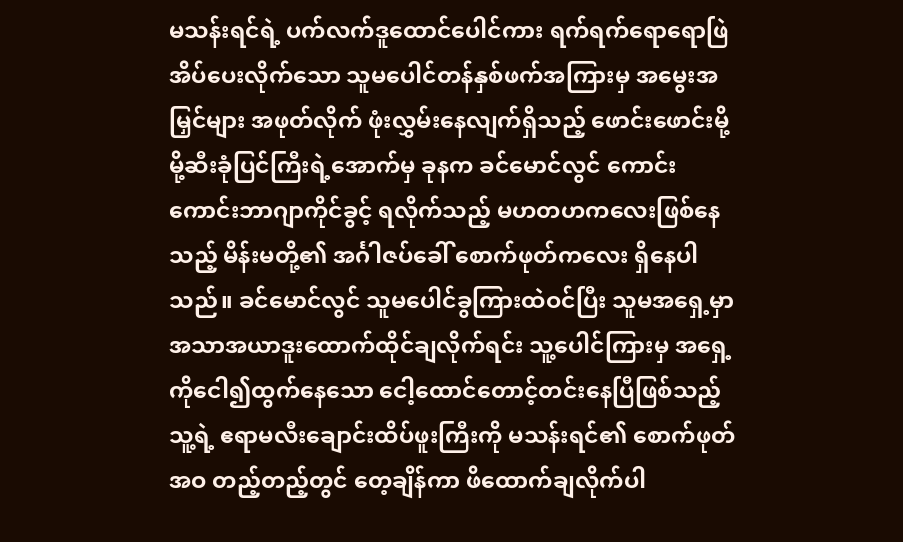မသန်းရင်ရဲ့ ပက်လက်ဒူထောင်ပေါင်ကား ရက်ရက်ရောရောဖြဲအိပ်ပေးလိုက်သော သူမပေါင်တန်နှစ်ဖက်အကြားမှ အမွေးအမြှင်များ အဖုတ်လိုက် ဖုံးလွှမ်းနေလျက်ရှိသည့် ဖောင်းဖောင်းမို့မို့ဆီးခုံပြင်ကြီးရဲ့အောက်မှ ခုနက ခင်မောင်လွင် ကောင်းကောင်းဘာဂျာကိုင်ခွင့် ရလိုက်သည့် မဟတဟကလေးဖြစ်နေသည့် မိန်းမတို့၏ အင်္ဂါဇပ်ခေါ် စောက်ဖုတ်ကလေး ရှိနေပါသည်။ ခင်မောင်လွင် သူမပေါင်ခွကြားထဲဝင်ပြီး သူမအရှေ့မှာ အသာအယာဒူးထောက်ထိုင်ချလိုက်ရင်း သူ့ပေါင်ကြားမှ အရှေ့ကိုငေါ၍ထွက်နေသော ငေါ့ထောင်တောင့်တင်းနေပြီဖြစ်သည့် သူ့ရဲ့ ဧရာမလီးချောင်းထိပ်ဖူးကြီးကို မသန်းရင်၏ စောက်ဖုတ်အဝ တည့်တည့်တွင် တေ့ချိန်ကာ ဖိထောက်ချလိုက်ပါ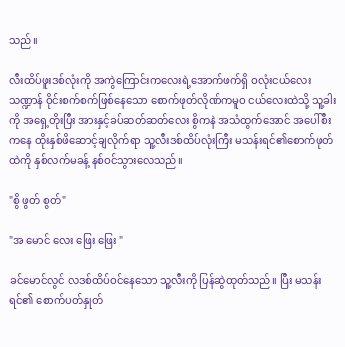သည်။

လီးထိပ်ဖူးဒစ်လုံးကို အကွဲကြောင်းကလေးရဲ့အောက်ဖက်ရှိ ဝလုံးငယ်လေးသဏ္ဍာန် ဝိုင်းစက်စက်ဖြစ်နေသော စောက်ဖုတ်လိုဏ်ကမူဝ ငယ်လေးထဲသို့ သူ့ခါးကို အရှေ့တိုးပြီး အားနှင့်ခပ်ဆတ်ဆတ်လေး စွိကနဲ အသံထွက်အောင် အပေါ်စီးကနေ ထိုးနှစ်ဖိဆောင့်ချလိုက်ရာ သူ့လီးဒစ်ထိပ်လုံးကြီး မသန်းရင်၏စောက်ဖုတ်ထဲကို နှစ်လက်မခန့် နစ်ဝင်သွားလေသည်။

"စွိ ဖွတ် စွတ်"

"အ မောင် လေး ဖြေး ဖြေး "

ခင်မောင်လွင် လဒစ်ထိပ်ဝင်နေသော သူ့လီးကို ပြန်ဆွဲထုတ်သည်။ ပြီး မသန်းရင်၏ စောက်ပတ်နှုတ်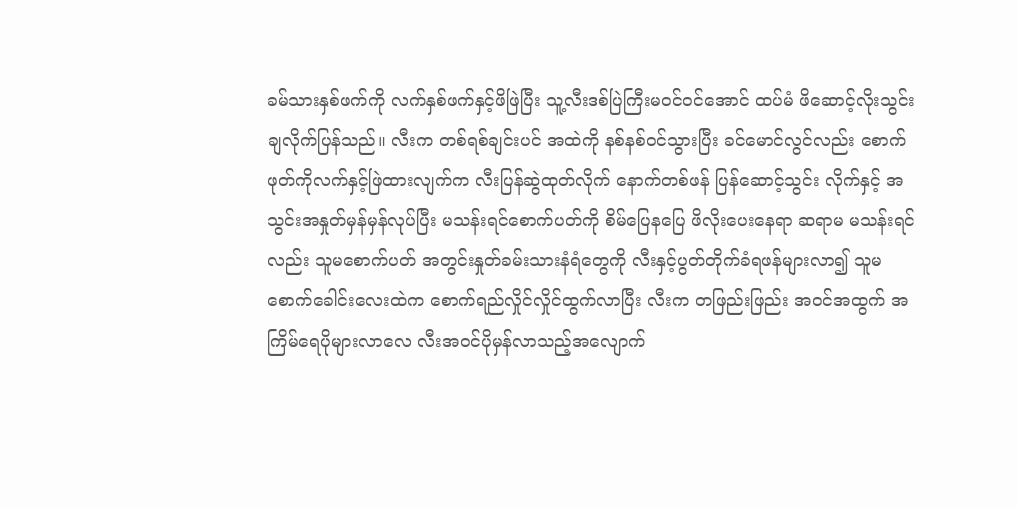ခမ်သားနှစ်ဖက်ကို လက်နှစ်ဖက်နှင့်ဖိဖြဲပြီး သူ့လီးဒစ်ပြဲကြီးမဝင်ဝင်အောင် ထပ်မံ ဖိဆောင့်လိုးသွင်းချလိုက်ပြန်သည်။ လီးက တစ်ရစ်ချင်းပင် အထဲကို နစ်နစ်ဝင်သွားပြီး ခင်မောင်လွင်လည်း စောက်ဖုတ်ကိုလက်နှင့်ဖြဲထားလျက်က လီးပြန်ဆွဲထုတ်လိုက် နောက်တစ်ဖန် ပြန်ဆောင့်သွင်း လိုက်နှင့် အသွင်းအနှုတ်မှန်မှန်လုပ်ပြီး မသန်းရင်စောက်ပတ်ကို စိမ်ပြေနပြေ ဖိလိုးပေးနေရာ ဆရာမ မသန်းရင်လည်း သူမစောက်ပတ် အတွင်းနှုတ်ခမ်းသားနံရံတွေကို လီးနှင့်ပွတ်တိုက်ခံရဖန်များလာ၍ သူမစောက်ခေါင်းလေးထဲက စောက်ရည်လှိုင်လှိုင်ထွက်လာပြီး လီးက တဖြည်းဖြည်း အဝင်အထွက် အကြိမ်ရေပိုများလာလေ လီးအဝင်ပိုမှန်လာသည့်အလျောက်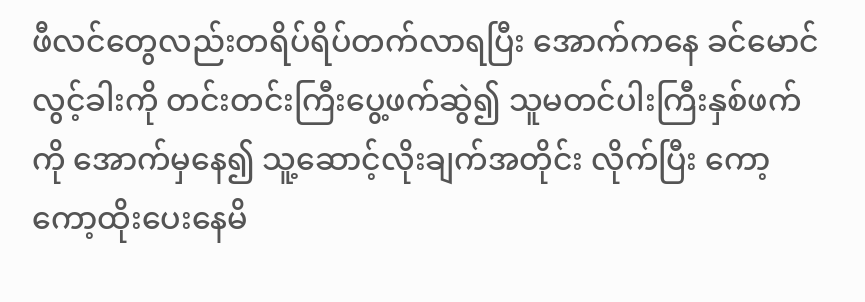ဖီလင်တွေလည်းတရိပ်ရိပ်တက်လာရပြီး အောက်ကနေ ခင်မောင်လွင့်ခါးကို တင်းတင်းကြီးပွေ့ဖက်ဆွဲ၍ သူမတင်ပါးကြီးနှစ်ဖက်ကို အောက်မှနေ၍ သူ့ဆောင့်လိုးချက်အတိုင်း လိုက်ပြီး ကော့ကော့ထိုးပေးနေမိ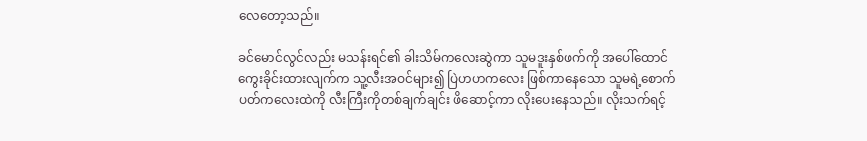လေတော့သည်။

ခင်မောင်လွင်လည်း မသန်းရင်၏ ခါးသိမ်ကလေးဆွဲကာ သူမဒူးနှစ်ဖက်ကို အပေါ်ထောင်ကွေးခိုင်းထားလျက်က သူ့လီးအဝင်များ၍ ပြဲဟဟကလေး ဖြစ်ကာနေသော သူမရဲ့စောက်ပတ်ကလေးထဲကို လီးကြီးကိုတစ်ချက်ချင်း ဖိဆောင့်ကာ လိုးပေးနေသည်။ လိုးသက်ရင့်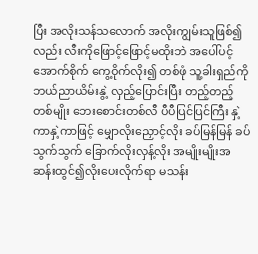ပြီး အလိုးသန်သလောက် အလိုးကျွမ်းသူဖြစ်၍လည်း လီးကိုဖြောင့်ဖြောင့်မထိုးဘဲ အပေါ်ပင့်အောက်စိုက် ကွေ့ဝိုက်လိုး၍ တစ်ဖုံ သူ့ခါးရှည်ကို ဘယ်ညာယိမ်းနွဲ့ လှည့်ပြောင်းပြီး တည့်တည့်တစ်မျိုး ဘေးစောင်းတစ်လီ ပီပီပြင်ပြင်ကြီး နှဲ့ကာနှဲ့ကာဖြင့် မျှောလိုးညှောင့်လိုး ခပ်မြန်မြန် ခပ်သွက်သွက် ခြောက်လိုးလှန့်လိုး အမျိုးမျိုးအဆန်းထွင်၍လိုးပေးလိုက်ရာ မသန်း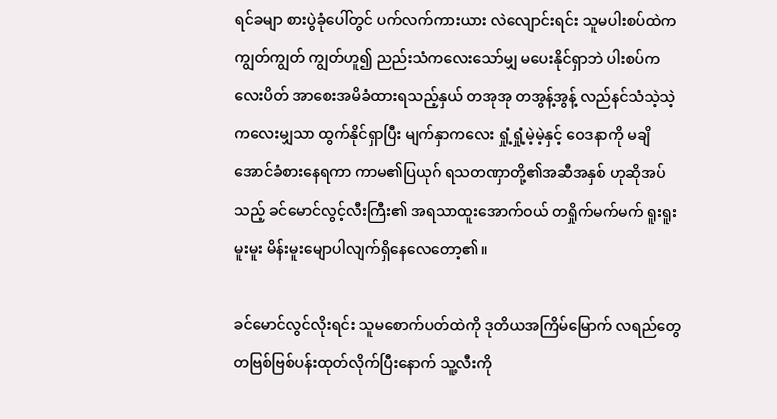ရင်ခမျာ စားပွဲခုံပေါ်တွင် ပက်လက်ကားယား လဲလျောင်းရင်း သူမပါးစပ်ထဲက ကျွတ်ကျွတ် ကျွတ်ဟူ၍ ညည်းသံကလေးသော်မျှ မပေးနိုင်ရှာဘဲ ပါးစပ်ကလေးပိတ် အာစေးအမိခံထားရသည့်နှယ် တအုအု တအွန့်အွန့် လည်နင်သံသဲ့သဲ့ကလေးမျှသာ ထွက်နိုင်ရှာပြီး မျက်နှာကလေး ရှုံ့ရှုံ့မဲ့မဲ့နှင့် ဝေဒနာကို မချိအောင်ခံစားနေရကာ ကာမ၏ပြယုဂ် ရသတဏှာတို့၏အဆီအနှစ် ဟုဆိုအပ်သည့် ခင်မောင်လွင့်လီးကြီး၏ အရသာထူးအောက်ဝယ် တရှိုက်မက်မက် ရူးရူးမူးမူး မိန်းမူးမျောပါလျက်ရှိနေလေတော့၏။

ခင်မောင်လွင်လိုးရင်း သူမစောက်ပတ်ထဲကို ဒုတိယအကြိမ်မြောက် လရည်တွေ တဗြစ်ဗြစ်ပန်းထုတ်လိုက်ပြီးနောက် သူ့လီးကို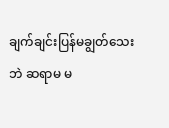ချက်ချင်းပြန်မချွတ်သေးဘဲ ဆရာမ မ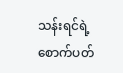သန်းရင်ရဲ့စောက်ပတ်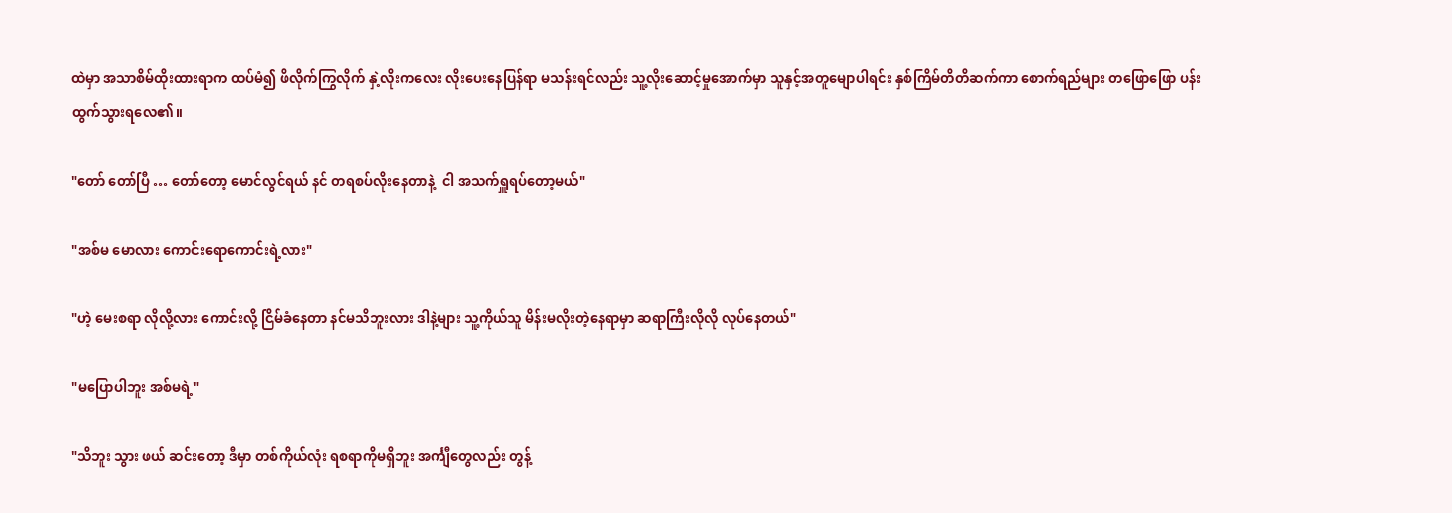ထဲမှာ အသာစိမ်ထိုးထားရာက ထပ်မံ၍ ဖိလိုက်ကြွလိုက် နှဲ့လိုးကလေး လိုးပေးနေပြန်ရာ မသန်းရင်လည်း သူ့လိုးဆောင့်မှုအောက်မှာ သူနှင့်အတူမျောပါရင်း နှစ်ကြိမ်တိတိဆက်ကာ စောက်ရည်များ တဖြောဖြော ပန်းထွက်သွားရလေ၏။

"တော် တော်ပြီ … တော်တော့ မောင်လွင်ရယ် နင် တရစပ်လိုးနေတာနဲ့  ငါ အသက်ရှူရပ်တော့မယ်"

"အစ်မ မောလား ကောင်းရောကောင်းရဲ့လား"

"ဟဲ့ မေးစရာ လိုလို့လား ကောင်းလို့ ငြိမ်ခံနေတာ နင်မသိဘူးလား ဒါနဲ့များ သူ့ကိုယ်သူ မိန်းမလိုးတဲ့နေရာမှာ ဆရာကြီးလိုလို လုပ်နေတယ်"

"မပြောပါဘူး အစ်မရဲ့"

"သိဘူး သွား ဖယ် ဆင်းတော့ ဒီမှာ တစ်ကိုယ်လုံး ရစရာကိုမရှိဘူး အင်္ကျီတွေလည်း တွန့်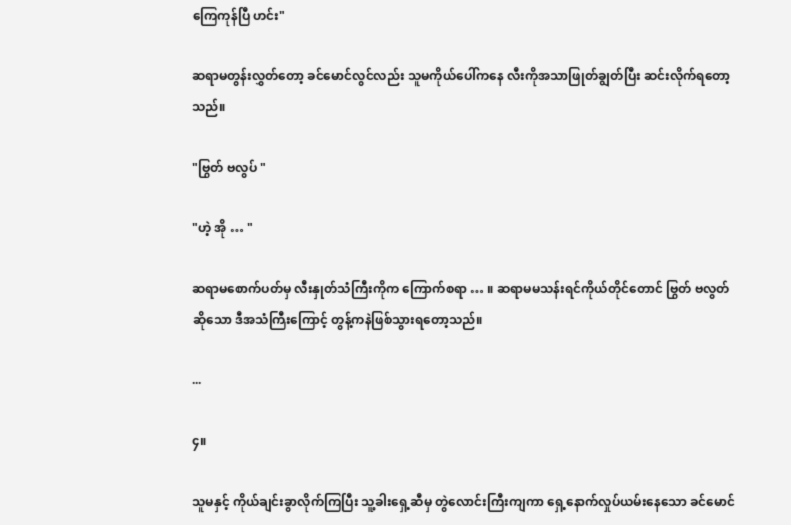ကြေကုန်ပြီ ဟင်း"

ဆရာမတွန်းလွှတ်တော့ ခင်မောင်လွင်လည်း သူမကိုယ်ပေါ်ကနေ လီးကိုအသာဖြုတ်ချွတ်ပြီး ဆင်းလိုက်ရတော့သည်။

"ဗြွတ် ဗလွပ် "

"ဟဲ့ အို … "

ဆရာမစောက်ပတ်မှ လီးနှုတ်သံကြီးကိုက ကြောက်စရာ … ။ ဆရာမမသန်းရင်ကိုယ်တိုင်တောင် ဗြွတ် ဗလွတ် ဆိုသော ဒီအသံကြီးကြောင့် တွန့်ကနဲဖြစ်သွားရတော့သည်။

...

၄။

သူမနှင့် ကိုယ်ချင်းခွာလိုက်ကြပြီး သူ့ခါးရှေ့ဆီမှ တွဲလောင်းကြီးကျကာ ရှေ့နောက်လှုပ်ယမ်းနေသော ခင်မောင်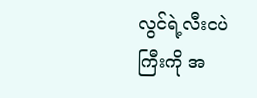လွင်ရဲ့လီးငပဲကြီးကို အ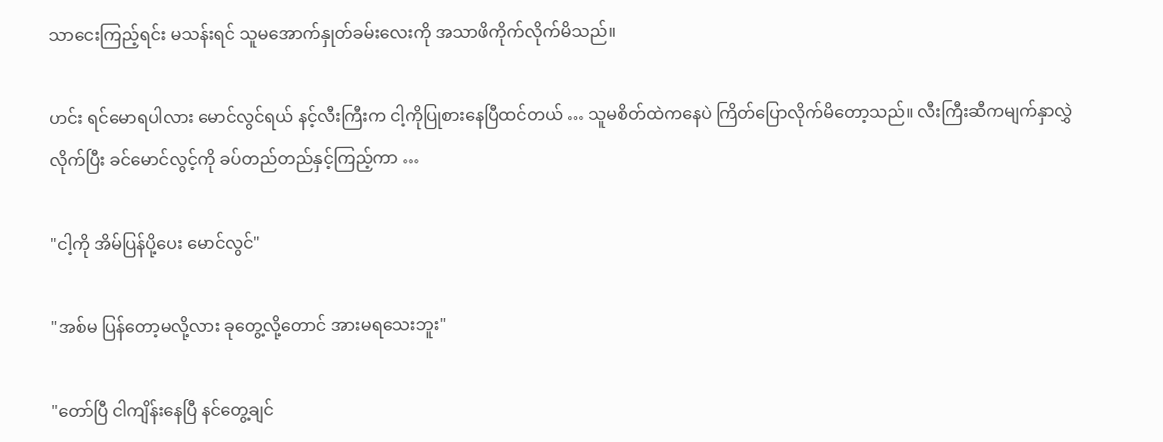သာငေးကြည့်ရင်း မသန်းရင် သူမအောက်နှုတ်ခမ်းလေးကို အသာဖိကိုက်လိုက်မိသည်။

ဟင်း ရင်မောရပါလား မောင်လွင်ရယ် နင့်လီးကြီးက ငါ့ကိုပြုစားနေပြီထင်တယ် … သူမစိတ်ထဲကနေပဲ ကြိတ်ပြောလိုက်မိတော့သည်။ လီးကြီးဆီကမျက်နှာလွှဲလိုက်ပြီး ခင်မောင်လွင့်ကို ခပ်တည်တည်နှင့်ကြည့်ကာ …

"ငါ့ကို အိမ်ပြန်ပို့ပေး မောင်လွင်"

"အစ်မ ပြန်တော့မလို့လား ခုတွေ့လို့တောင် အားမရသေးဘူး"

"တော်ပြီ ငါကျိန်းနေပြီ နင်တွေ့ချင်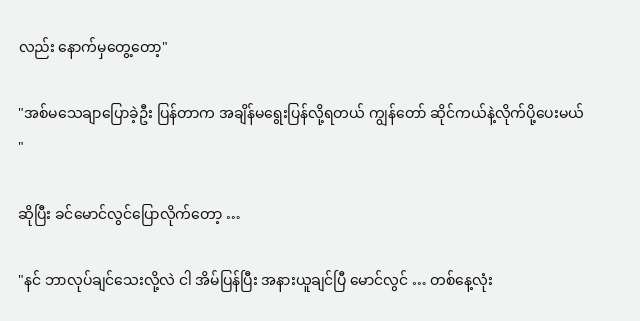လည်း နောက်မှတွေ့တော့"

"အစ်မသေချာပြောခဲ့ဦး ပြန်တာက အချိန်မရွေးပြန်လို့ရတယ် ကျွန်တော် ဆိုင်ကယ်နဲ့လိုက်ပို့ပေးမယ် "

ဆိုပြီး ခင်မောင်လွင်ပြောလိုက်တော့ …

"နင် ဘာလုပ်ချင်သေးလို့လဲ ငါ အိမ်ပြန်ပြီး အနားယူချင်ပြီ မောင်လွင် … တစ်နေ့လုံး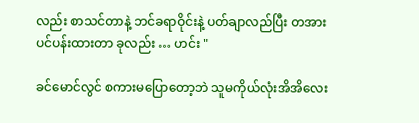လည်း စာသင်တာနဲ့ ဘင်ခရာဝိုင်းနဲ့ ပတ်ချာလည်ပြီး တအားပင်ပန်းထားတာ ခုလည်း … ဟင်း "

ခင်မောင်လွင် စကားမပြောတော့ဘဲ သူမကိုယ်လုံးအိအိလေး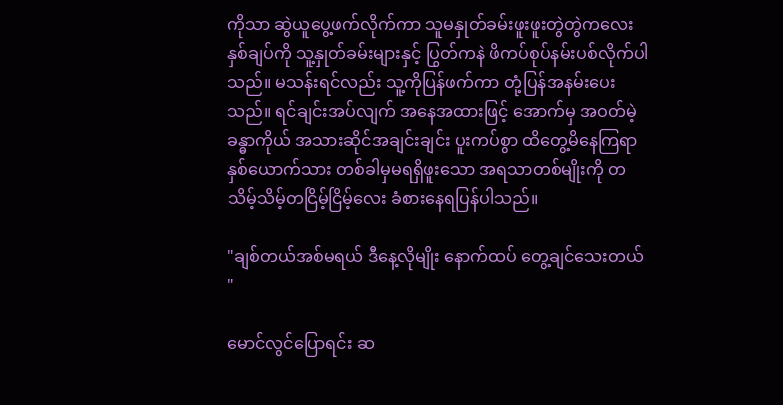ကိုသာ ဆွဲယူပွေ့ဖက်လိုက်ကာ သူမနှုတ်ခမ်းဖူးဖူးတွဲတွဲကလေးနှစ်ချပ်ကို သူ့နှုတ်ခမ်းများနှင့် ပြွတ်ကနဲ ဖိကပ်စုပ်နမ်းပစ်လိုက်ပါသည်။ မသန်းရင်လည်း သူ့ကိုပြန်ဖက်ကာ တုံ့ပြန်အနမ်းပေးသည်။ ရင်ချင်းအပ်လျက် အနေအထားဖြင့် အောက်မှ အဝတ်မဲ့ခန္ဓာကိုယ် အသားဆိုင်အချင်းချင်း ပူးကပ်စွာ ထိတွေ့မိနေကြရာ နှစ်ယောက်သား တစ်ခါမှမရရှိဖူးသော အရသာတစ်မျိုးကို တသိမ့်သိမ့်တငြိမ့်ငြိမ့်လေး ခံစားနေရပြန်ပါသည်။

"ချစ်တယ်အစ်မရယ် ဒီနေ့လိုမျိုး နောက်ထပ် တွေ့ချင်သေးတယ် "

မောင်လွင်ပြောရင်း ဆ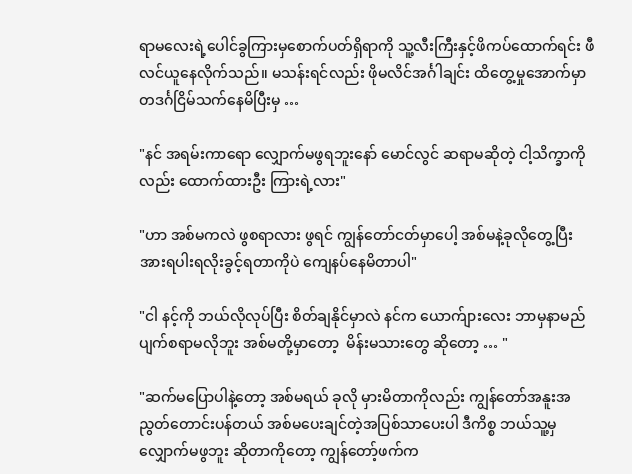ရာမလေးရဲ့ပေါင်ခွကြားမှစောက်ပတ်ရှိရာကို သူ့လီးကြီးနှင့်ဖိကပ်ထောက်ရင်း ဖီလင်ယူနေလိုက်သည်။ မသန်းရင်လည်း ဖိုမလိင်အင်္ဂါချင်း ထိတွေ့မှုအောက်မှာ တဒင်္ဂငြိမ်သက်နေမိပြီးမှ …

"နင် အရမ်းကာရော လျှောက်မဖွရဘူးနော် မောင်လွင် ဆရာမဆိုတဲ့ ငါ့သိက္ခာကိုလည်း ထောက်ထားဦး ကြားရဲ့လား"

"ဟာ အစ်မကလဲ ဖွစရာလား ဖွရင် ကျွန်တော်ငတ်မှာပေါ့ အစ်မနဲ့ခုလိုတွေ့ပြီး အားရပါးရလိုးခွင့်ရတာကိုပဲ ကျေနပ်နေမိတာပါ"

"ငါ နင့်ကို ဘယ်လိုလုပ်ပြီး စိတ်ချနိုင်မှာလဲ နင်က ယောက်ျားလေး ဘာမှနာမည်ပျက်စရာမလိုဘူး အစ်မတို့မှာတော့  မိန်းမသားတွေ ဆိုတော့ … "

"ဆက်မပြောပါနဲ့တော့ အစ်မရယ် ခုလို မှားမိတာကိုလည်း ကျွန်တော်အနူးအညွတ်တောင်းပန်တယ် အစ်မပေးချင်တဲ့အပြစ်သာပေးပါ ဒီကိစ္စ ဘယ်သူ့မှလျှောက်မဖွဘူး ဆိုတာကိုတော့ ကျွန်တော့်ဖက်က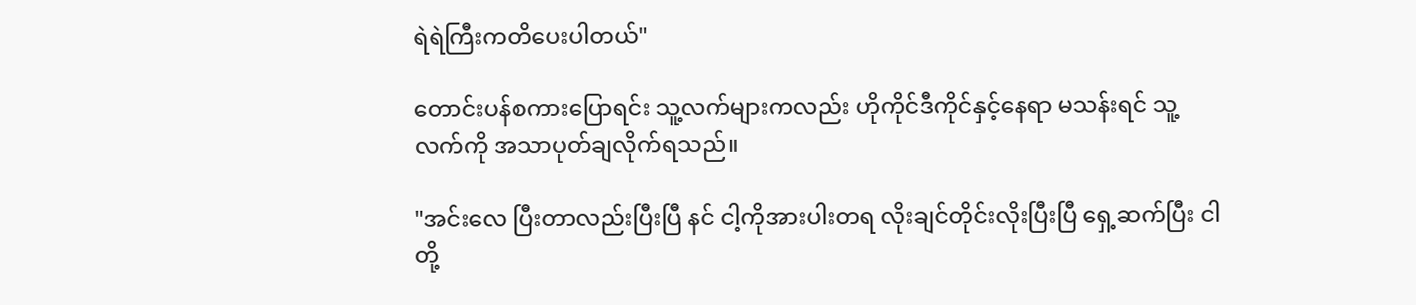ရဲရဲကြီးကတိပေးပါတယ်"

တောင်းပန်စကားပြောရင်း သူ့လက်များကလည်း ဟိုကိုင်ဒီကိုင်နှင့်နေရာ မသန်းရင် သူ့လက်ကို အသာပုတ်ချလိုက်ရသည်။

"အင်းလေ ပြီးတာလည်းပြီးပြီ နင် ငါ့ကိုအားပါးတရ လိုးချင်တိုင်းလိုးပြီးပြီ ရှေ့ဆက်ပြီး ငါတို့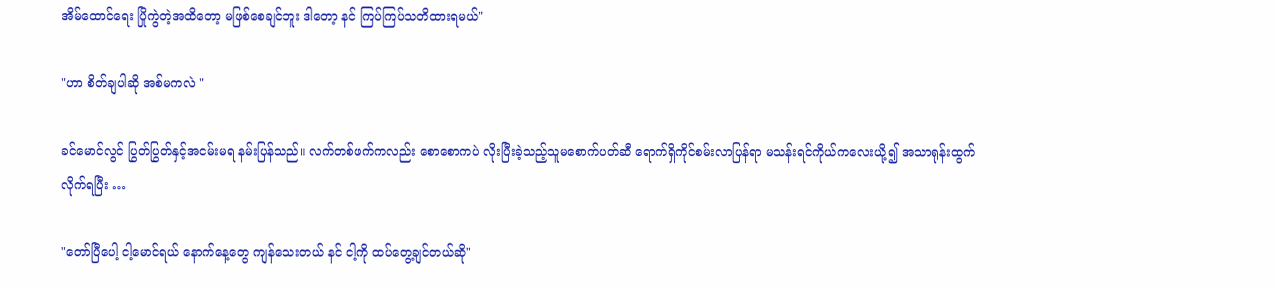အိမ်ထောင်ရေး ပြိုကွဲတဲ့အထိတော့ မဖြစ်စေချင်ဘူး ဒါတော့ နင် ကြပ်ကြပ်သတိထားရမယ်"

"ဟာ စိတ်ချပါဆို အစ်မကလဲ "

ခင်မောင်လွင် ပြွတ်ပြွတ်နှင့်အငမ်းမရ နမ်းပြန်သည်။ လက်တစ်ဖက်ကလည်း စောစောကပဲ လိုးပြီးခဲ့သည့်သူမစောက်ပတ်ဆီ ရောက်ရှိကိုင်စမ်းလာပြန်ရာ မသန်းရင်ကိုယ်ကလေးယို့၍ အသာရုန်းထွက်လိုက်ရပြီး …

"တော်ပြီပေါ့ ငါ့မောင်ရယ် နောက်နေ့တွေ ကျန်သေးတယ် နင် ငါ့ကို ထပ်တွေ့ချင်တယ်ဆို"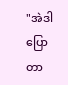"အဲဒါပြောတာ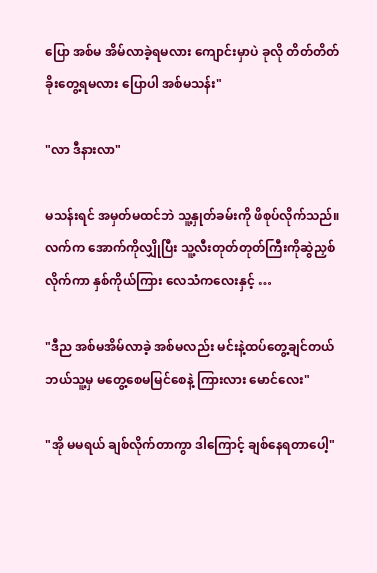ပြော အစ်မ အိမ်လာခဲ့ရမလား ကျောင်းမှာပဲ ခုလို တိတ်တိတ်ခိုးတွေ့ရမလား ပြောပါ အစ်မသန်း"

"လာ ဒီနားလာ"

မသန်းရင် အမှတ်မထင်ဘဲ သူ့နှုတ်ခမ်းကို ဖိစုပ်လိုက်သည်။ လက်က အောက်ကိုလျှိုပြီး သူ့လီးတုတ်တုတ်ကြီးကိုဆွဲညှစ်လိုက်ကာ နှစ်ကိုယ်ကြား လေသံကလေးနှင့် …

"ဒီည အစ်မအိမ်လာခဲ့ အစ်မလည်း မင်းနဲ့ထပ်တွေ့ချင်တယ် ဘယ်သူ့မှ မတွေ့စေမမြင်စေနဲ့ ကြားလား မောင်လေး"

"အို မမရယ် ချစ်လိုက်တာကွာ ဒါကြောင့် ချစ်နေရတာပေါ့"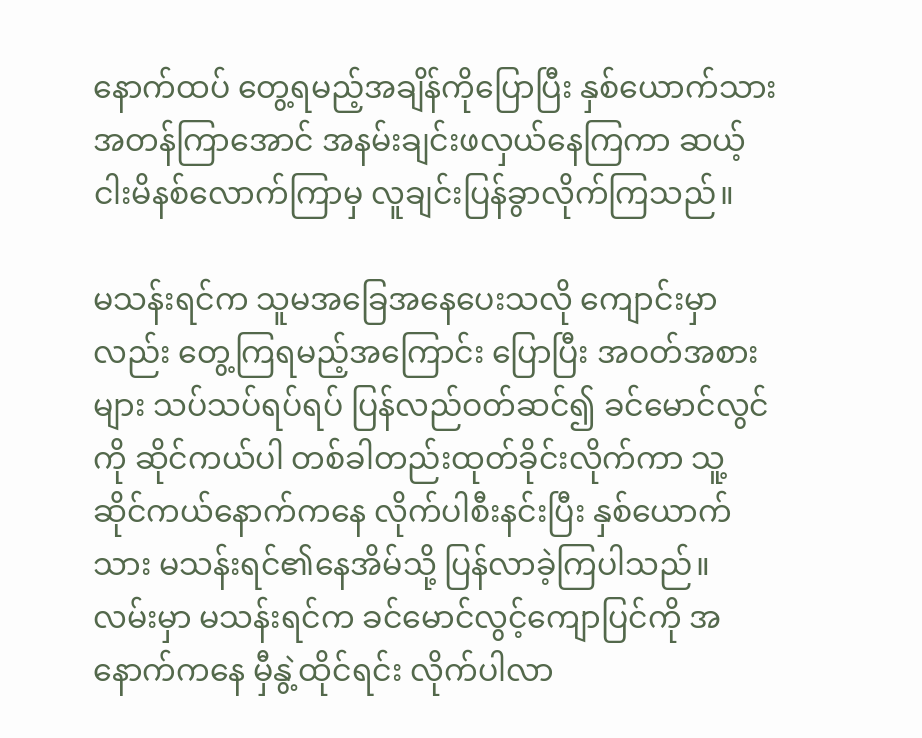နောက်ထပ် တွေ့ရမည့်အချိန်ကိုပြောပြီး နှစ်ယောက်သား အတန်ကြာအောင် အနမ်းချင်းဖလှယ်နေကြကာ ဆယ့်ငါးမိနစ်လောက်ကြာမှ လူချင်းပြန်ခွာလိုက်ကြသည်။

မသန်းရင်က သူမအခြေအနေပေးသလို ကျောင်းမှာလည်း တွေ့ကြရမည့်အကြောင်း ပြောပြီး အဝတ်အစားများ သပ်သပ်ရပ်ရပ် ပြန်လည်ဝတ်ဆင်၍ ခင်မောင်လွင်ကို ဆိုင်ကယ်ပါ တစ်ခါတည်းထုတ်ခိုင်းလိုက်ကာ သူ့ဆိုင်ကယ်နောက်ကနေ လိုက်ပါစီးနင်းပြီး နှစ်ယောက်သား မသန်းရင်၏နေအိမ်သို့ ပြန်လာခဲ့ကြပါသည်။ လမ်းမှာ မသန်းရင်က ခင်မောင်လွင့်ကျောပြင်ကို အနောက်ကနေ မှီနွဲ့ထိုင်ရင်း လိုက်ပါလာ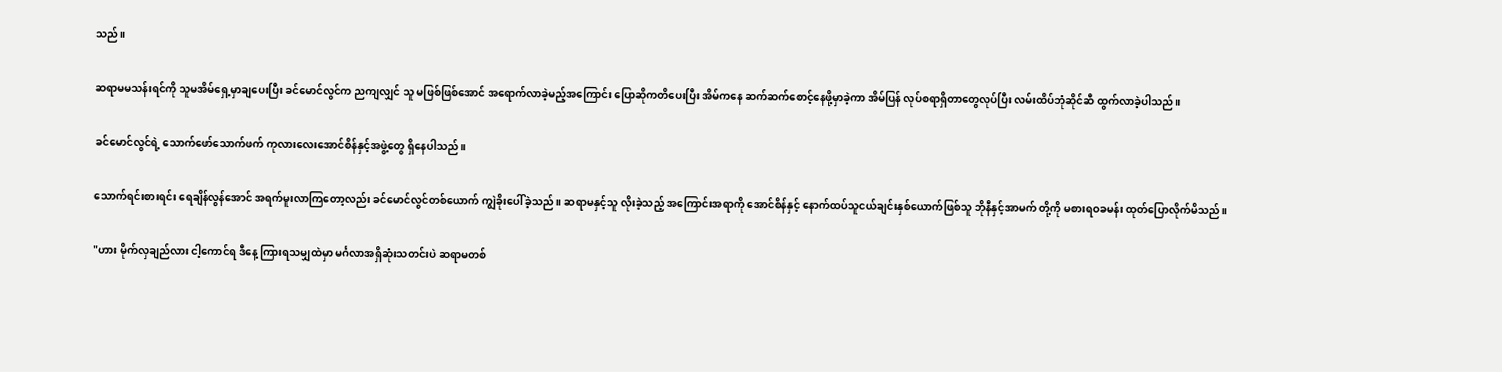သည်။

ဆရာမမသန်းရင်ကို သူမအိမ်ရှေ့မှာချပေးပြီး ခင်မောင်လွင်က ညကျလျှင် သူ မဖြစ်ဖြစ်အောင် အရောက်လာခဲ့မည့်အကြောင်း ပြောဆိုကတိပေးပြီး အိမ်ကနေ ဆက်ဆက်စောင့်နေဖို့မှာခဲ့ကာ အိမ်ပြန် လုပ်စရာရှိတာတွေလုပ်ပြီး လမ်းထိပ်ဘုံဆိုင်ဆီ ထွက်လာခဲ့ပါသည်။

ခင်မောင်လွင်ရဲ့ သောက်ဖော်သောက်ဖက် ကုလားလေးအောင်စိန်နှင့်အဖွဲ့တွေ ရှိနေပါသည်။

သောက်ရင်းစားရင်း ရေချိန်လွန်အောင် အရက်မူးလာကြတော့လည်း ခင်မောင်လွင်တစ်ယောက် ကျွဲခိုးပေါ်ခဲ့သည်။ ဆရာမနှင့်သူ လိုးခဲ့သည့် အကြောင်းအရာကို အောင်စိန်နှင့် နောက်ထပ်သူငယ်ချင်းနှစ်ယောက်ဖြစ်သူ ဘိုနီနှင့်အာမက် တို့ကို မစားရဝခမန်း ထုတ်ပြောလိုက်မိသည်။

"ဟား မိုက်လှချည်လား ငါ့ကောင်ရ ဒီနေ့ ကြားရသမျှထဲမှာ မင်္ဂလာအရှိဆုံးသတင်းပဲ ဆရာမတစ်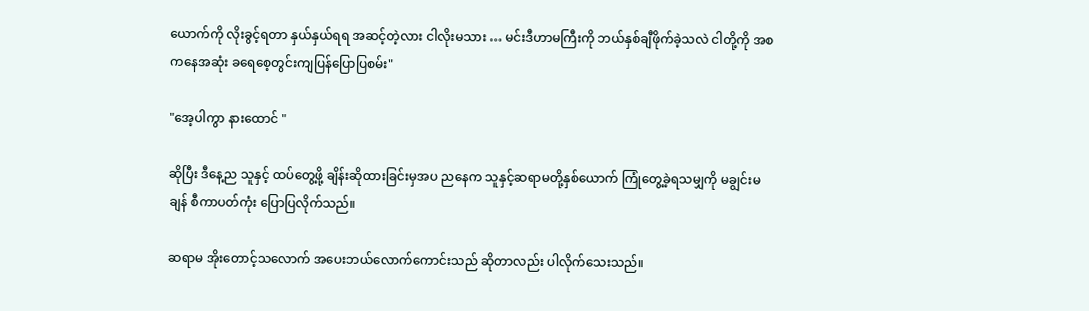ယောက်ကို လိုးခွင့်ရတာ နှယ်နှယ်ရရ အဆင့်တဲ့လား ငါလိုးမသား … မင်းဒီဟာမကြီးကို ဘယ်နှစ်ချီဖိုက်ခဲ့သလဲ ငါတို့ကို အစကနေအဆုံး ခရေစေ့တွင်းကျပြန်ပြောပြစမ်း"

"အေ့ပါကွာ နားထောင် "

ဆိုပြီး ဒီနေ့ည သူနှင့် ထပ်တွေ့ဖို့ ချိန်းဆိုထားခြင်းမှအပ ညနေက သူနှင့်ဆရာမတို့နှစ်ယောက် ကြုံတွေ့ခဲ့ရသမျှကို မချွင်းမချန် စီကာပတ်ကုံး ပြောပြလိုက်သည်။

ဆရာမ အိုးတောင့်သလောက် အပေးဘယ်လောက်ကောင်းသည် ဆိုတာလည်း ပါလိုက်သေးသည်။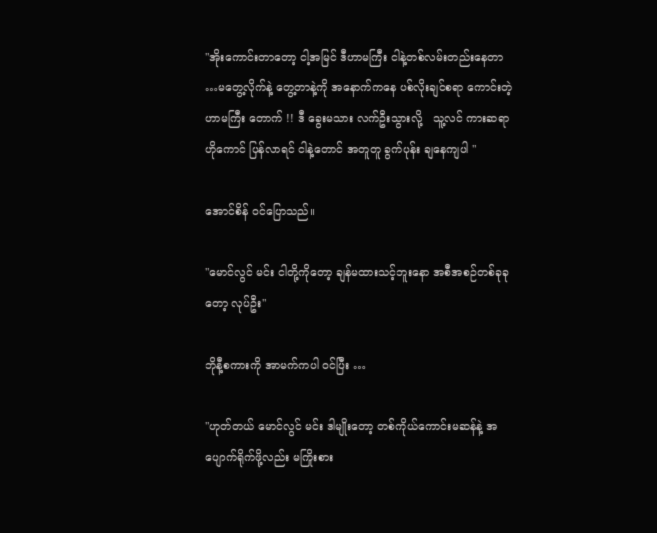"အိုးကောင်းတာတော့ ငါ့အမြင် ဒီဟာမကြီး ငါနဲ့တစ်လမ်းတည်းနေတာ …မတွေ့လိုက်နဲ့ တွေ့တာနဲ့ကို အနောက်ကနေ ပစ်လိုးချင်စရာ ကောင်းတဲ့ဟာမကြီး တောက် !! ဒီ ခွေးမသား လက်ဦးသွားလို့   သူ့လင် ကားဆရာဟိုကောင် ပြန်လာရင် ငါနဲ့တောင် အတူတူ ခွက်ပုန်း ချနေကျပါ "

အောင်စိန် ဝင်ပြောသည်။

"မောင်လွင် မင်း ငါတို့ကိုတော့ ချန်မထားသင့်ဘူးနော အစီအစဉ်တစ်ခုခုတော့ လုပ်ဦး"

ဘိုနီ့စကားကို အာမက်ကပါ ဝင်ပြီး …

"ဟုတ်တယ် မောင်လွင် မင်း ဒါမျိုးတော့ တစ်ကိုယ်ကောင်းမဆန်နဲ့ အပျောက်ရိုက်ဖို့လည်း မကြိုးစား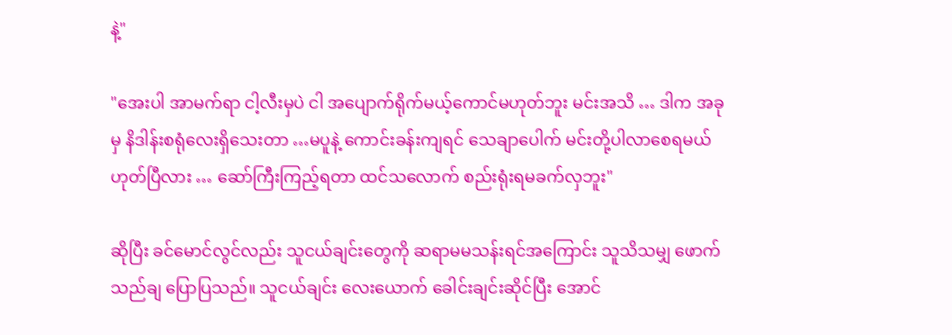နဲ့"

"အေးပါ အာမက်ရာ ငါ့လီးမှပဲ ငါ အပျောက်ရိုက်မယ့်ကောင်မဟုတ်ဘူး မင်းအသိ … ဒါက အခုမှ နိဒါန်းစရုံလေးရှိသေးတာ …မပူနဲ့ ကောင်းခန်းကျရင် သေချာပေါက် မင်းတို့ပါလာစေရမယ် ဟုတ်ပြီလား … ဆော်ကြီးကြည့်ရတာ ထင်သလောက် စည်းရုံးရမခက်လှဘူး"

ဆိုပြီး ခင်မောင်လွင်လည်း သူငယ်ချင်းတွေကို ဆရာမမသန်းရင်အကြောင်း သူသိသမျှ ဖောက်သည်ချ ပြောပြသည်။ သူငယ်ချင်း လေးယောက် ခေါင်းချင်းဆိုင်ပြီး အောင်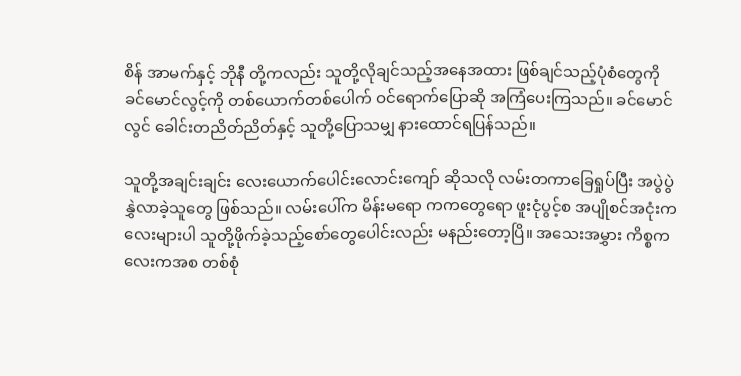စိန် အာမက်နှင့် ဘိုနီ တို့ကလည်း သူတို့လိုချင်သည့်အနေအထား ဖြစ်ချင်သည့်ပုံစံတွေကို ခင်မောင်လွင့်ကို တစ်ယောက်တစ်ပေါက် ဝင်ရောက်ပြောဆို အကြံပေးကြသည်။ ခင်မောင်လွင် ခေါင်းတညိတ်ညိတ်နှင့် သူတို့ပြောသမျှ နားထောင်ရပြန်သည်။

သူတို့အချင်းချင်း လေးယောက်ပေါင်းလောင်းကျော် ဆိုသလို လမ်းတကာခြေရှုပ်ပြီး အပွဲပွဲနွှဲလာခဲ့သူတွေ ဖြစ်သည်။ လမ်းပေါ်က မိန်းမရော ကကတွေရော ဖူးငုံပွင့်စ အပျိုစင်အငုံးကလေးများပါ သူတို့ဖိုက်ခဲ့သည့်စော်တွေပေါင်းလည်း မနည်းတော့ပြိ။ အသေးအမွှား ကိစ္စကလေးကအစ တစ်စုံ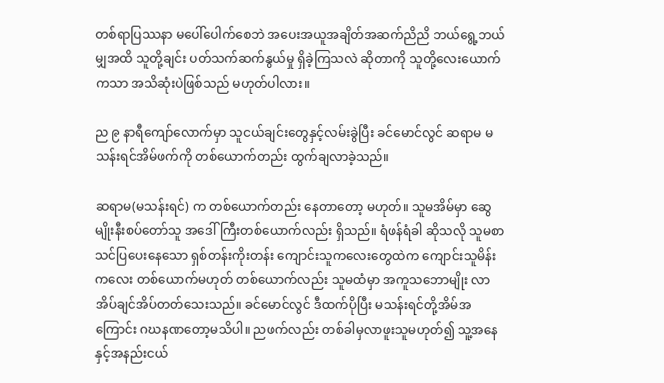တစ်ရာပြဿနာ မပေါ်ပေါက်စေဘဲ အပေးအယူအချိတ်အဆက်ညိညိ ဘယ်ရွေ့ဘယ်မျှအထိ သူတို့ချင်း ပတ်သက်ဆက်နွယ်မှု ရှိခဲ့ကြသလဲ ဆိုတာကို သူတို့လေးယောက်ကသာ အသိဆုံးပဲဖြစ်သည် မဟုတ်ပါလား။

ည ၉ နာရီကျော်လောက်မှာ သူငယ်ချင်းတွေနှင့်လမ်းခွဲပြီး ခင်မောင်လွင် ဆရာမ မသန်းရင်အိမ်ဖက်ကို တစ်ယောက်တည်း ထွက်ချလာခဲ့သည်။

ဆရာမ(မသန်းရင်) က တစ်ယောက်တည်း နေတာတော့ မဟုတ်။ သူမအိမ်မှာ ဆွေမျိုးနီးစပ်တော်သူ အဒေါ်ကြီးတစ်ယောက်လည်း ရှိသည်။ ရံဖန်ရံခါ ဆိုသလို သူမစာသင်ပြပေးနေသော ရှစ်တန်းကိုးတန်း ကျောင်းသူကလေးတွေထဲက ကျောင်းသူမိန်းကလေး တစ်ယောက်မဟုတ် တစ်ယောက်လည်း သူမထံမှာ အကူသဘောမျိုး လာအိပ်ချင်အိပ်တတ်သေးသည်။ ခင်မောင်လွင် ဒီထက်ပိုပြီး မသန်းရင်တို့အိမ်အကြောင်း ဂဃနဏတော့မသိပါ။ ညဖက်လည်း တစ်ခါမှလာဖူးသူမဟုတ်၍ သူ့အနေနှင့်အနည်းငယ်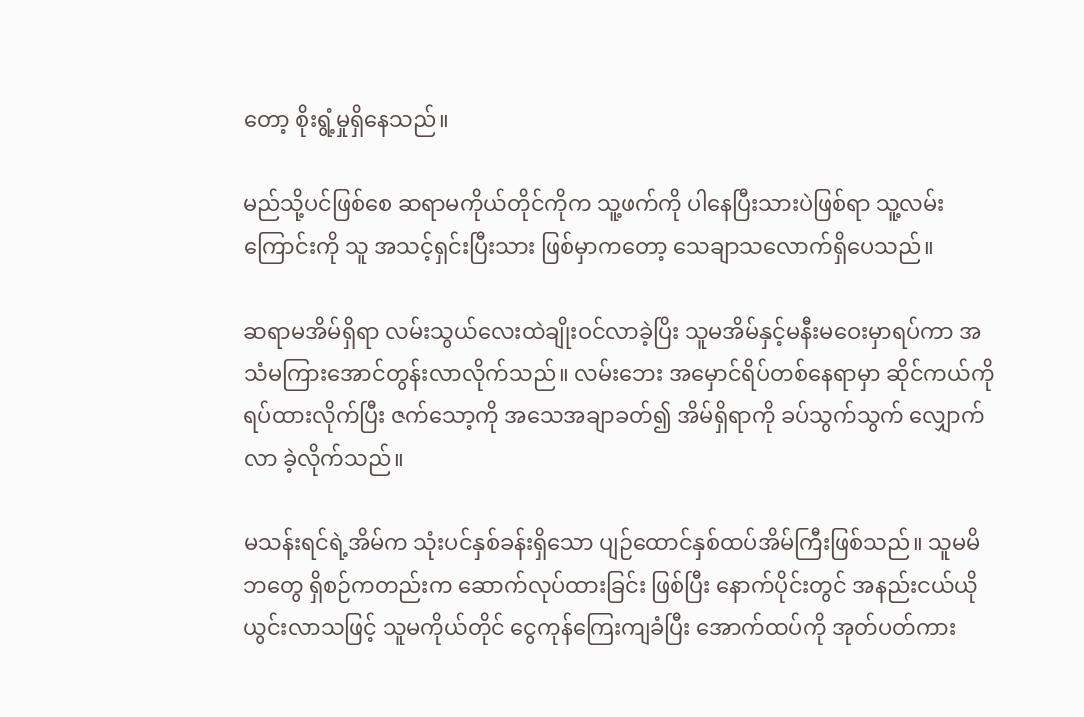တော့ စိုးရွံ့မှုရှိနေသည်။

မည်သို့ပင်ဖြစ်စေ ဆရာမကိုယ်တိုင်ကိုက သူ့ဖက်ကို ပါနေပြီးသားပဲဖြစ်ရာ သူ့လမ်းကြောင်းကို သူ အသင့်ရှင်းပြီးသား ဖြစ်မှာကတော့ သေချာသလောက်ရှိပေသည်။

ဆရာမအိမ်ရှိရာ လမ်းသွယ်လေးထဲချိုးဝင်လာခဲ့ပြိး သူမအိမ်နှင့်မနီးမဝေးမှာရပ်ကာ အသံမကြားအောင်တွန်းလာလိုက်သည်။ လမ်းဘေး အမှောင်ရိပ်တစ်နေရာမှာ ဆိုင်ကယ်ကို ရပ်ထားလိုက်ပြီး ဇက်သော့ကို အသေအချာခတ်၍ အိမ်ရှိရာကို ခပ်သွက်သွက် လျှောက်လာ ခဲ့လိုက်သည်။

မသန်းရင်ရဲ့အိမ်က သုံးပင်နှစ်ခန်းရှိသော ပျဉ်ထောင်နှစ်ထပ်အိမ်ကြီးဖြစ်သည်။ သူမမိဘတွေ ရှိစဉ်ကတည်းက ဆောက်လုပ်ထားခြင်း ဖြစ်ပြီး နောက်ပိုင်းတွင် အနည်းငယ်ယိုယွင်းလာသဖြင့် သူမကိုယ်တိုင် ငွေကုန်ကြေးကျခံပြီး အောက်ထပ်ကို အုတ်ပတ်ကား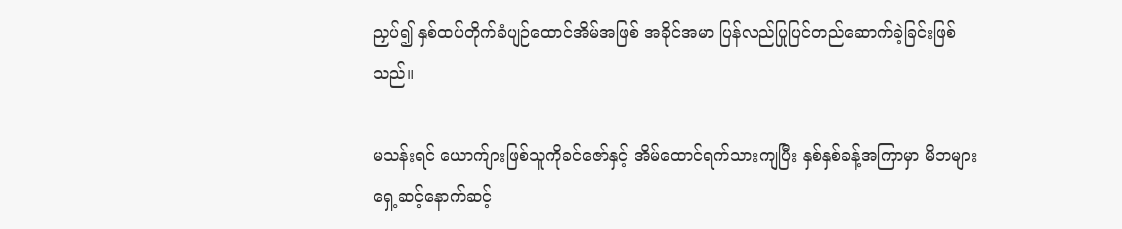ညှပ်၍ နှစ်ထပ်တိုက်ခံပျဉ်ထောင်အိမ်အဖြစ် အခိုင်အမာ ပြန်လည်ပြုပြင်တည်ဆောက်ခဲ့ခြင်းဖြစ်သည်။

မသန်းရင် ယောက်ျားဖြစ်သူကိုခင်ဇော်နှင့် အိမ်ထောင်ရက်သားကျပြီး နှစ်နှစ်ခန့်အကြာမှာ မိဘများ ရှေ့ဆင့်နောက်ဆင့်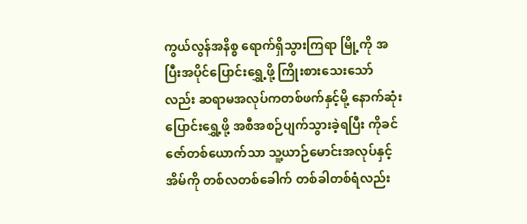ကွယ်လွန်အနိစ္စ ရောက်ရှိသွားကြရာ မြို့ကို အပြီးအပိုင်ပြောင်းရွှေ့ဖို့ ကြိုးစားသေးသော်လည်း ဆရာမအလုပ်ကတစ်ဖက်နှင့်မို့ နောက်ဆုံး ပြောင်းရွှေ့ဖို့ အစီအစဉ်ပျက်သွားခဲ့ရပြီး ကိုခင်ဇော်တစ်ယောက်သာ သူ့ယာဉ်မောင်းအလုပ်နှင့် အိမ်ကို တစ်လတစ်ခေါက် တစ်ခါတစ်ရံလည်း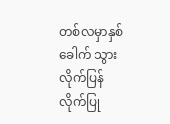တစ်လမှာနှစ်ခေါက် သွားလိုက်ပြန်လိုက်ပြု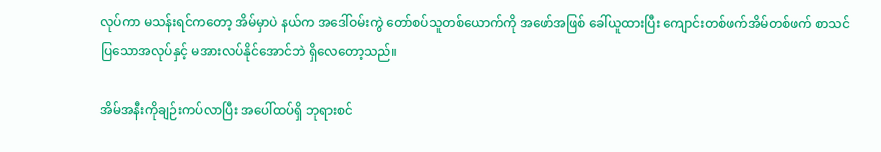လုပ်ကာ မသန်းရင်ကတော့ အိမ်မှာပဲ နယ်က အဒေါ်ဝမ်းကွဲ တော်စပ်သူတစ်ယောက်ကို အဖော်အဖြစ် ခေါ်ယူထားပြီး ကျောင်းတစ်ဖက်အိမ်တစ်ဖက် စာသင်ပြသောအလုပ်နှင့် မအားလပ်နိုင်အောင်ဘဲ ရှိလေတော့သည်။

အိမ်အနီးကိုချဉ်းကပ်လာပြီး အပေါ်ထပ်ရှိ ဘုရားစင်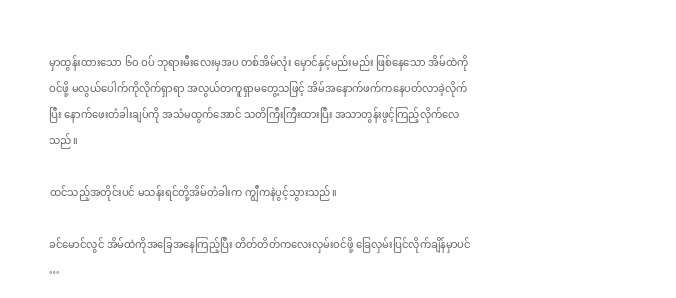မှာထွန်းထားသော ၆၀ ဝပ် ဘုရားမီးလေးမှအပ တစ်အိမ်လုံး မှောင်နှင့်မည်းမည်း ဖြစ်နေသော အိမ်ထဲကို ဝင်ဖို့ မလွယ်ပေါက်ကိုလိုက်ရှာရာ အလွယ်တကူရှာမတွေ့သဖြင့် အိမ်အနောက်ဖက်ကနေပတ်လာခဲ့လိုက်ပြီး နောက်ဖေးတံခါးချပ်ကို အသံမထွက်အောင် သတိကြီးကြီးထားပြီး အသာတွန်းဖွင့်ကြည့်လိုက်လေသည်။

ထင်သည့်အတိုင်းပင် မသန်းရင်တို့အိမ်တံခါးက ကျွီကနဲပွင့်သွားသည်။

ခင်မောင်လွင် အိမ်ထဲကိုအခြေအနေကြည့်ပြီး တိတ်တိတ်ကလေးလှမ်းဝင်ဖို့ ခြေလှမ်းပြင်လိုက်ချိန်မှာပင် …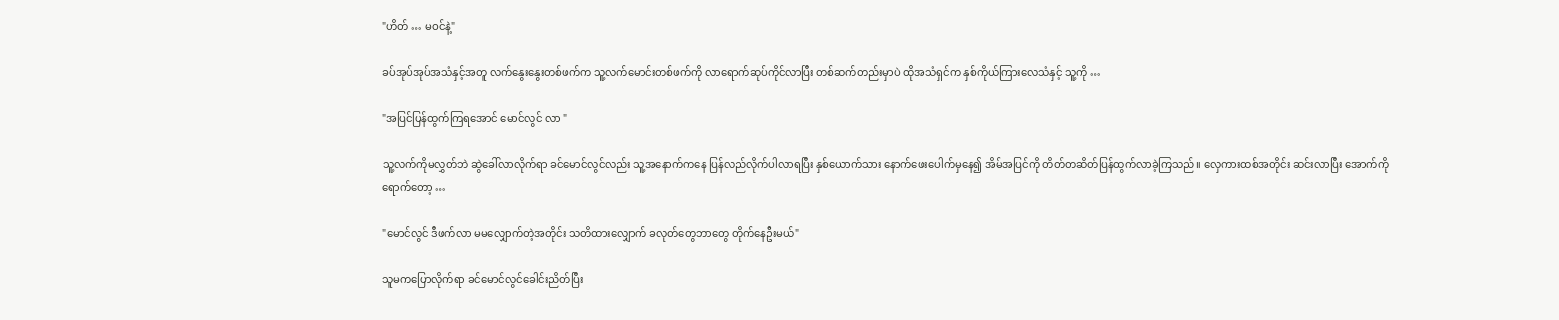"ဟိတ် … မဝင်နဲ့"

ခပ်အုပ်အုပ်အသံနှင့်အတူ လက်နွေးနွေးတစ်ဖက်က သူ့လက်မောင်းတစ်ဖက်ကို လာရောက်ဆုပ်ကိုင်လာပြီး တစ်ဆက်တည်းမှာပဲ ထိုအသံရှင်က နှစ်ကိုယ်ကြားလေသံနှင့် သူ့ကို …

"အပြင်ပြန်ထွက်ကြရအောင် မောင်လွင် လာ "

သူ့လက်ကိုမလွှတ်ဘဲ ဆွဲခေါ်လာလိုက်ရာ ခင်မောင်လွင်လည်း သူ့အနောက်ကနေ ပြန်လည်လိုက်ပါလာရပြီး နှစ်ယောက်သား နောက်ဖေးပေါက်မှနေ၍ အိမ်အပြင်ကို တိတ်တဆိတ်ပြန်ထွက်လာခဲ့ကြသည်။ လှေကားထစ်အတိုင်း ဆင်းလာပြီး အောက်ကို ရောက်တော့ …

"မောင်လွင် ဒီဖက်လာ မမလျှောက်တဲ့အတိုင်း သတိထားလျှောက် ခလုတ်တွေဘာတွေ တိုက်နေဦးမယ်"

သူမကပြောလိုက်ရာ ခင်မောင်လွင်ခေါင်းညိတ်ပြီး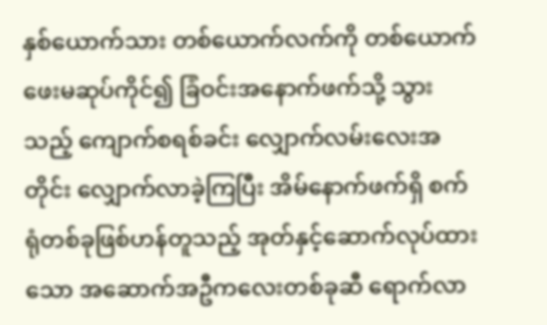နှစ်ယောက်သား တစ်ယောက်လက်ကို တစ်ယောက် ဖေးမဆုပ်ကိုင်၍ ခြံဝင်းအနောက်ဖက်သို့ သွားသည့် ကျောက်စရစ်ခင်း လျှောက်လမ်းလေးအတိုင်း လျှောက်လာခဲ့ကြပြီး အိမ်နောက်ဖက်ရှိ စက်ရုံတစ်ခုဖြစ်ဟန်တူသည့် အုတ်နှင့်ဆောက်လုပ်ထားသော အဆောက်အဦကလေးတစ်ခုဆီ ရောက်လာ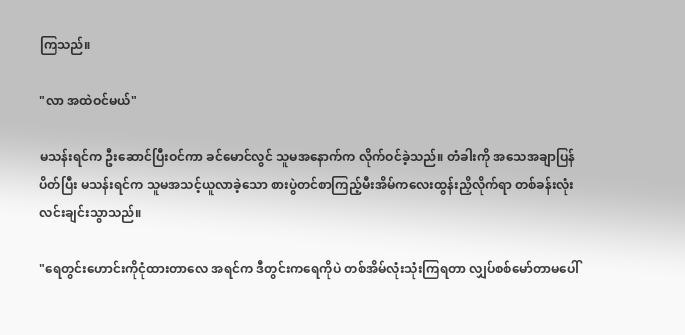ကြသည်။

"လာ အထဲဝင်မယ်"

မသန်းရင်က ဦးဆောင်ပြီးဝင်ကာ ခင်မောင်လွင် သူမအနောက်က လိုက်ဝင်ခဲ့သည်။ တံခါးကို အသေအချာပြန်ပိတ်ပြီး မသန်းရင်က သူမအသင့်ယူလာခဲ့သော စားပွဲတင်စာကြည့်မီးအိမ်ကလေးထွန်းညှိလိုက်ရာ တစ်ခန်းလုံးလင်းချင်းသွာသည်။

"ရေတွင်းဟောင်းကိုငုံထားတာလေ အရင်က ဒီတွင်းကရေကိုပဲ တစ်အိမ်လုံးသုံးကြရတာ လျှပ်စစ်မော်တာမပေါ်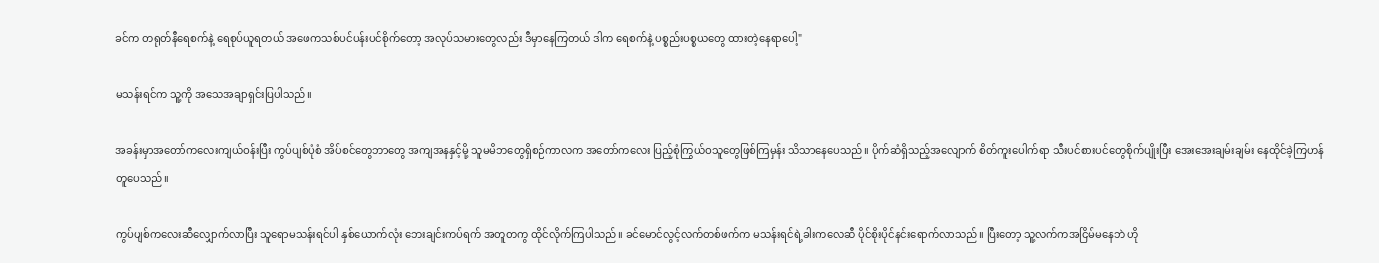ခင်က တရုတ်နီရေစက်နဲ့ ရေစုပ်ယူရတယ် အဖေကသစ်ပင်ပန်းပင်စိုက်တော့ အလုပ်သမားတွေလည်း ဒီမှာနေကြတယ် ဒါက ရေစက်နဲ့ ပစ္စည်းပစ္စယတွေ ထားတဲ့နေရာပေါ့"

မသန်းရင်က သူ့ကို အသေအချာရှင်းပြပါသည်။

အခန်းမှာအတော်ကလေးကျယ်ဝန်းပြီး ကွပ်ပျစ်ပုံစံ အိပ်စင်တွေဘာတွေ အကျအနနှင့်မို့ သူမမိဘတွေရှိစဉ်ကာလက အတော်ကလေး ပြည့်စုံကြွယ်ဝသူတွေဖြစ်ကြမှန်း သိသာနေပေသည်။ ပိုက်ဆံရှိသည့်အလျောက် စိတ်ကူးပေါက်ရာ သီးပင်စားပင်တွေစိုက်ပျိုးပြီး အေးအေးချမ်းချမ်း နေထိုင်ခဲ့ကြဟန်တူပေသည်။

ကွပ်ပျစ်ကလေးဆီလျှောက်လာပြီး သူရောမသန်းရင်ပါ နှစ်ယောက်လုံး ဘေးချင်းကပ်ရက် အတူတကွ ထိုင်လိုက်ကြပါသည်။ ခင်မောင်လွင့်လက်တစ်ဖက်က မသန်းရင်ရဲ့ခါးကလေဆီ ပိုင်စိုးပိုင်နင်းရောက်လာသည်။ ပြီးတော့ သူ့လက်ကအငြိမ်မနေဘဲ ဟို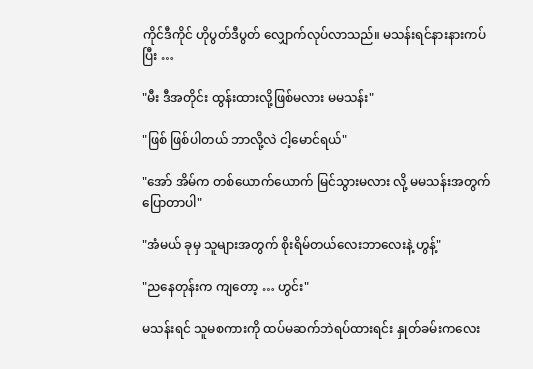ကိုင်ဒီကိုင် ဟိုပွတ်ဒီပွတ် လျှောက်လုပ်လာသည်။ မသန်းရင်နားနားကပ်ပြီး …

"မီး ဒီအတိုင်း ထွန်းထားလို့ဖြစ်မလား မမသန်း"

"ဖြစ် ဖြစ်ပါတယ် ဘာလို့လဲ ငါ့မောင်ရယ်"

"အော် အိမ်က တစ်ယောက်ယောက် မြင်သွားမလား လို့ မမသန်းအတွက် ပြောတာပါ"

"အံမယ် ခုမှ သူများအတွက် စိုးရိမ်တယ်လေးဘာလေးနဲ့ ဟွန့်"

"ညနေတုန်းက ကျတော့ … ဟွင်း"

မသန်းရင် သူမစကားကို ထပ်မဆက်ဘဲရပ်ထားရင်း နှုတ်ခမ်းကလေး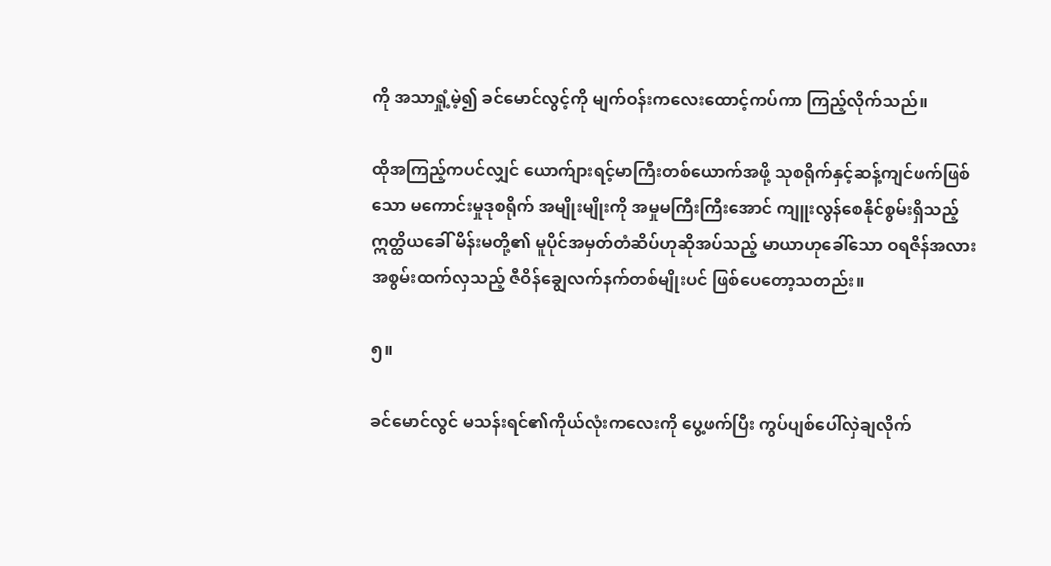ကို အသာရှုံ့မဲ့၍ ခင်မောင်လွင့်ကို မျက်ဝန်းကလေးထောင့်ကပ်ကာ ကြည့်လိုက်သည်။

ထိုအကြည့်ကပင်လျှင် ယောက်ျားရင့်မာကြီးတစ်ယောက်အဖို့ သုစရိုက်နှင့်ဆန့်ကျင်ဖက်ဖြစ်သော မကောင်းမှုဒုစရိုက် အမျိုးမျိုးကို အမှုမကြီးကြီးအောင် ကျူးလွန်စေနိုင်စွမ်းရှိသည့် ဣတ္ထိယခေါ် မိန်းမတို့၏ မူပိုင်အမှတ်တံဆိပ်ဟုဆိုအပ်သည့် မာယာဟုခေါ်သော ဝရဇိန်အလား အစွမ်းထက်လှသည့် ဇီဝိန်ချွေလက်နက်တစ်မျိုးပင် ဖြစ်ပေတော့သတည်း။

၅။

ခင်မောင်လွင် မသန်းရင်၏ကိုယ်လုံးကလေးကို ပွေ့ဖက်ပြီး ကွပ်ပျစ်ပေါ်လှဲချလိုက်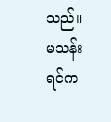သည်။ မသန်းရင်က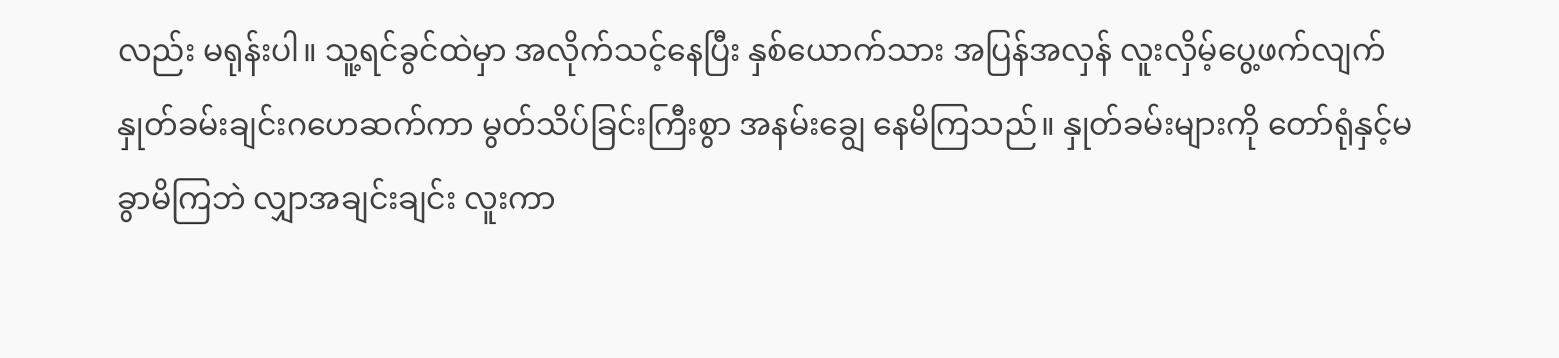လည်း မရုန်းပါ။ သူ့ရင်ခွင်ထဲမှာ အလိုက်သင့်နေပြီး နှစ်ယောက်သား အပြန်အလှန် လူးလှိမ့်ပွေ့ဖက်လျက် နှုတ်ခမ်းချင်းဂဟေဆက်ကာ မွတ်သိပ်ခြင်းကြီးစွာ အနမ်းချွေ နေမိကြသည်။ နှုတ်ခမ်းများကို တော်ရုံနှင့်မခွာမိကြဘဲ လျှာအချင်းချင်း လူးကာ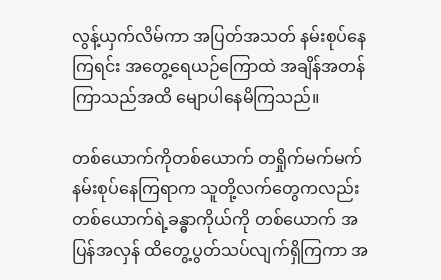လွန့်ယှက်လိမ်ကာ အပြတ်အသတ် နမ်းစုပ်နေကြရင်း အတွေ့ရေယဉ်ကြောထဲ အချိန်အတန်ကြာသည်အထိ မျောပါနေမိကြသည်။

တစ်ယောက်ကိုတစ်ယောက် တရှိုက်မက်မက်နမ်းစုပ်နေကြရာက သူတို့လက်တွေကလည်း တစ်ယောက်ရဲ့ခန္ဓာကိုယ်ကို တစ်ယောက် အပြန်အလှန် ထိတွေ့ပွတ်သပ်လျက်ရှိကြကာ အ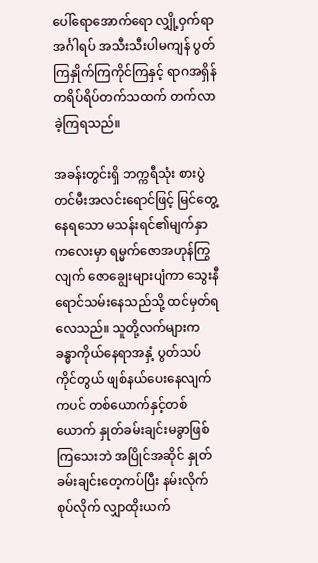ပေါ်ရောအောက်ရော လျှို့ဝှက်ရာအင်္ဂါရပ် အသီးသီးပါမကျန် ပွတ်ကြနှိုက်ကြကိုင်ကြနှင့် ရာဂအရှိန် တရိပ်ရိပ်တက်သထက် တက်လာခဲ့ကြရသည်။

အခန်းတွင်းရှိ ဘက္ကရီသုံး စားပွဲတင်မီးအလင်းရောင်ဖြင့် မြင်တွေ့နေရသော မသန်းရင်၏မျက်နှာကလေးမှာ ရမ္မက်ဇောအဟုန်ကြွလျက် ဇောချွေးများပျံကာ သွေးနီရောင်သမ်းနေသည်သို့ ထင်မှတ်ရလေသည်။ သူတို့လက်များက ခန္ဓာကိုယ်နေရာအနှံ့ ပွတ်သပ်ကိုင်တွယ် ဖျစ်နယ်ပေးနေလျက်ကပင် တစ်ယောက်နှင့်တစ်ယောက် နှုတ်ခမ်းချင်းမခွာဖြစ်ကြသေးဘဲ အပြိုင်အဆိုင် နှုတ်ခမ်းချင်းတေ့ကပ်ပြီး နမ်းလိုက်စုပ်လိုက် လျှာထိုးယက်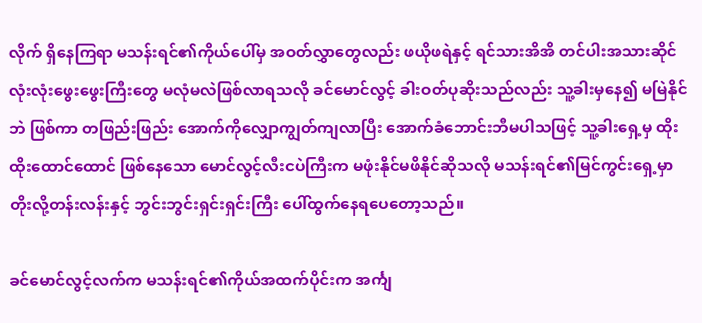လိုက် ရှိနေကြရာ မသန်းရင်၏ကိုယ်ပေါ်မှ အဝတ်လွှာတွေလည်း ဖယိုဖရဲနှင့် ရင်သားအိအိ တင်ပါးအသားဆိုင် လုံးလုံးဖွေးဖွေးကြီးတွေ မလုံမလဲဖြစ်လာရသလို ခင်မောင်လွင့် ခါးဝတ်ပုဆိုးသည်လည်း သူ့ခါးမှနေ၍ မမြဲနိုင်ဘဲ ဖြစ်ကာ တဖြည်းဖြည်း အောက်ကိုလျှောကျွတ်ကျလာပြီး အောက်ခံဘောင်းဘီမပါသဖြင့် သူ့ခါးရှေ့မှ ထိုးထိုးထောင်ထောင် ဖြစ်နေသော မောင်လွင့်လီးငပဲကြီးက မဖုံးနိုင်မဖိနိုင်ဆိုသလို မသန်းရင်၏မြင်ကွင်းရှေ့မှာ တိုးလို့တန်းလန်းနှင့် ဘွင်းဘွင်းရှင်းရှင်းကြီး ပေါ်ထွက်နေရပေတော့သည်။

ခင်မောင်လွင့်လက်က မသန်းရင်၏ကိုယ်အထက်ပိုင်းက အင်္ကျ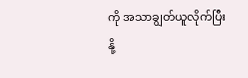ကို အသာချွတ်ယူလိုက်ပြီး နို့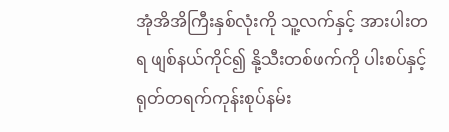အုံအိအိကြီးနှစ်လုံးကို သူ့လက်နှင့် အားပါးတရ ဖျစ်နယ်ကိုင်၍ နို့သီးတစ်ဖက်ကို ပါးစပ်နှင့် ရုတ်တရက်ကုန်းစုပ်နမ်း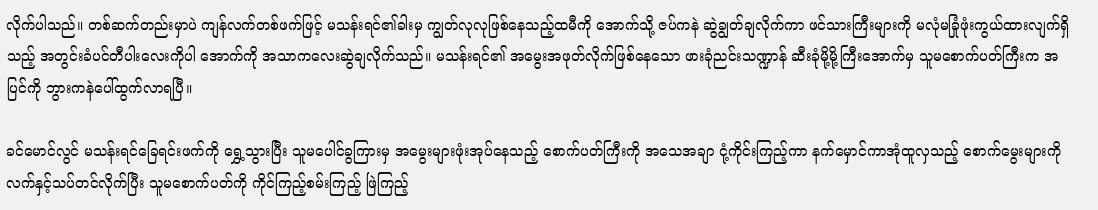လိုက်ပါသည်။ တစ်ဆက်တည်းမှာပဲ ကျန်လက်တစ်ဖက်ဖြင့် မသန်းရင်၏ခါးမှ ကျွတ်လုလုဖြစ်နေသည့်ထမီကို အောက်သို့ ဇပ်ကနဲ ဆွဲချွတ်ချလိုက်ကာ ဖင်သားကြီးများကို မလုံမခြုံဖုံးကွယ်ထားလျက်ရှိသည့် အတွင်းခံပင်တီပါးလေးကိုပါ အောက်ကို အသာကလေးဆွဲချလိုက်သည်။ မသန်းရင်၏ အမွေးအဖုတ်လိုက်ဖြစ်နေသော ဖားခုံညင်းသဏ္ဍာန် ဆီးခုံမို့မို့ကြီးအောက်မှ သူမစောက်ပတ်ကြီးက အပြင်ကို ဘွားကနဲပေါ်ထွက်လာရပြီ။

ခင်မောင်လွင် မသန်းရင်ခြေရင်းဖက်ကို ရွှေ့သွားပြီး သူမပေါင်ခွကြားမှ အမွေးများဖုံးအုပ်နေသည့် စောက်ပတ်ကြီးကို အသေအချာ ငုံ့ကိုင်းကြည့်ကာ နက်မှောင်ကာအုံထူလှသည့် စောက်မွေးများကို လက်နှင့်သပ်တင်လိုက်ပြီး သူမစောက်ပတ်ကို ကိုင်ကြည့်စမ်းကြည့် ဖြဲကြည့်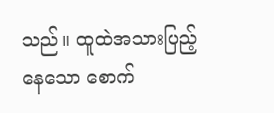သည်။ ထူထဲအသားပြည့်နေသော စောက်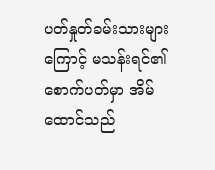ပတ်နှုတ်ခမ်းသားများကြောင့် မသန်းရင်၏စောက်ပတ်မှာ အိမ်ထောင်သည်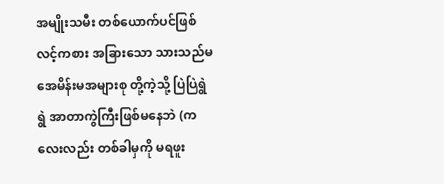အမျိုးသမီး တစ်ယောက်ပင်ဖြစ်လင့်ကစား အခြားသော သားသည်မအေမိန်းမအများစု တို့ကဲ့သို့ ပြဲပြဲရွဲရွဲ အာတာကွဲကြီးဖြစ်မနေဘဲ (ကလေးလည်း တစ်ခါမှကို မရဖူး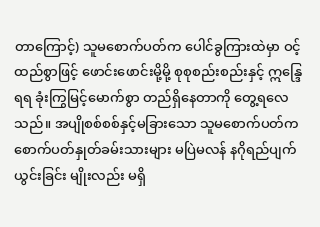တာကြောင့်) သူမစောက်ပတ်က ပေါင်ခွကြားထဲမှာ ဝင့်ထည်စွာဖြင့် ဖောင်းဖောင်းမို့မို့ စုစုစည်းစည်းနှင့် ဣန္ဒြေရရ ခုံးကြွမြင့်မောက်စွာ တည်ရှိနေတာကို တွေ့ရလေသည်။ အပျိုစစ်စစ်နှင့်မခြားသော သူမစောက်ပတ်က စောက်ပတ်နှုတ်ခမ်းသားများ မပြဲမလန် နဂိုရည်ပျက်ယွင်းခြင်း မျိုးလည်း မရှိ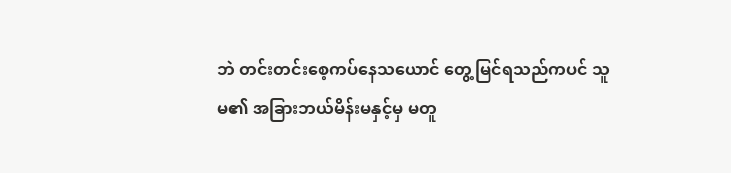ဘဲ တင်းတင်းစေ့ကပ်နေသယောင် တွေ့မြင်ရသည်ကပင် သူမ၏ အခြားဘယ်မိန်းမနှင့်မှ မတူ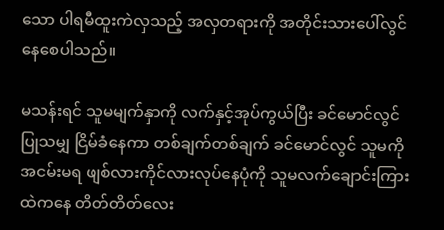သော ပါရမီထူးကဲလှသည့် အလှတရားကို အတိုင်းသားပေါ်လွင်နေစေပါသည်။

မသန်းရင် သူမမျက်နှာကို လက်နှင့်အုပ်ကွယ်ပြီး ခင်မောင်လွင်ပြုသမျှ ငြိမ်ခံနေကာ တစ်ချက်တစ်ချက် ခင်မောင်လွင် သူမကို အငမ်းမရ ဖျစ်လားကိုင်လားလုပ်နေပုံကို သူမလက်ချောင်းကြားထဲကနေ တိတ်တိတ်လေး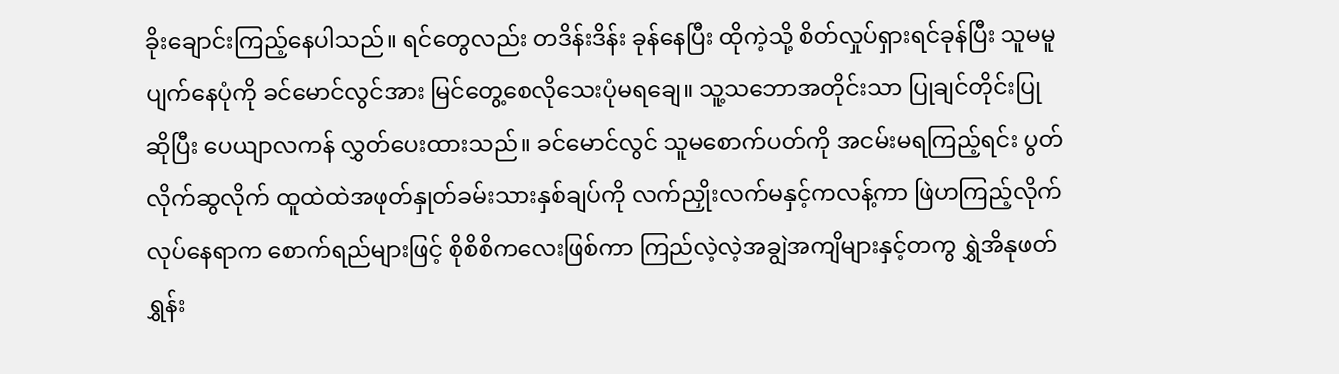ခိုးချောင်းကြည့်နေပါသည်။ ရင်တွေလည်း တဒိန်းဒိန်း ခုန်နေပြီး ထိုကဲ့သို့ စိတ်လှုပ်ရှားရင်ခုန်ပြီး သူမမူပျက်နေပုံကို ခင်မောင်လွင်အား မြင်တွေ့စေလိုသေးပုံမရချေ။ သူ့သဘောအတိုင်းသာ ပြုချင်တိုင်းပြု ဆိုပြီး ပေယျာလကန် လွှတ်ပေးထားသည်။ ခင်မောင်လွင် သူမစောက်ပတ်ကို အငမ်းမရကြည့်ရင်း ပွတ်လိုက်ဆွလိုက် ထူထဲထဲအဖုတ်နှုတ်ခမ်းသားနှစ်ချပ်ကို လက်ညှိုးလက်မနှင့်ကလန့်ကာ ဖြဲဟကြည့်လိုက်လုပ်နေရာက စောက်ရည်များဖြင့် စိုစိစိကလေးဖြစ်ကာ ကြည်လဲ့လဲ့အချွဲအကျိများနှင့်တကွ ရွှဲအိနုဖတ်ရွှန်း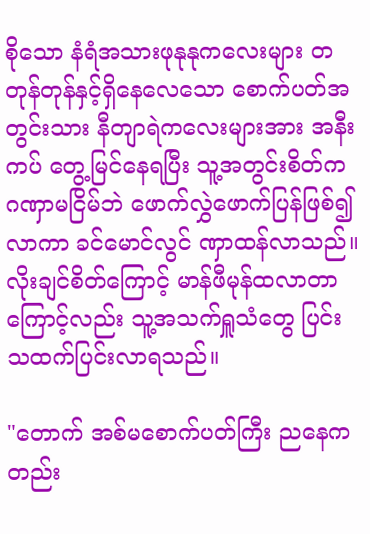စိုသော နံရံအသားဖုနုနုကလေးများ တတုန်တုန်နှင့်ရှိနေလေသော စောက်ပတ်အတွင်းသား နီတျာရဲကလေးများအား အနီးကပ် တွေ့မြင်နေရပြီး သူ့အတွင်းစိတ်က ဂဏှာမငြိမ်ဘဲ ဖောက်လွှဲဖောက်ပြန်ဖြစ်၍လာကာ ခင်မောင်လွင် ဏှာထန်လာသည်။ လိုးချင်စိတ်ကြောင့် မာန်ဖီမုန်ထလာတာ ကြောင့်လည်း သူ့အသက်ရှူသံတွေ ပြင်းသထက်ပြင်းလာရသည်။

"တောက် အစ်မစောက်ပတ်ကြီး ညနေကတည်း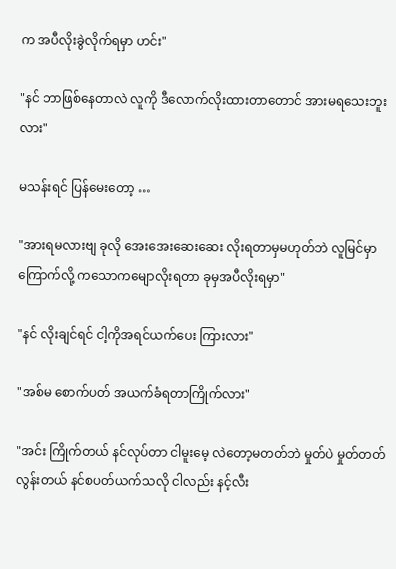က အပီလိုးခွဲလိုက်ရမှာ ဟင်း"

"နင် ဘာဖြစ်နေတာလဲ လူကို ဒီလောက်လိုးထားတာတောင် အားမရသေးဘူးလား"

မသန်းရင် ပြန်မေးတော့ …

"အားရမလားဗျ ခုလို အေးအေးဆေးဆေး လိုးရတာမှမဟုတ်ဘဲ လူမြင်မှာကြောက်လို့ ကသောကမျောလိုးရတာ ခုမှအပီလိုးရမှာ"

"နင် လိုးချင်ရင် ငါ့ကိုအရင်ယက်ပေး ကြားလား"

"အစ်မ စောက်ပတ် အယက်ခံရတာကြိုက်လား"

"အင်း ကြိုက်တယ် နင်လုပ်တာ ငါမူးမေ့ လဲတော့မတတ်ဘဲ မှုတ်ပဲ မှုတ်တတ်လွန်းတယ် နင်စပတ်ယက်သလို ငါလည်း နင့်လီး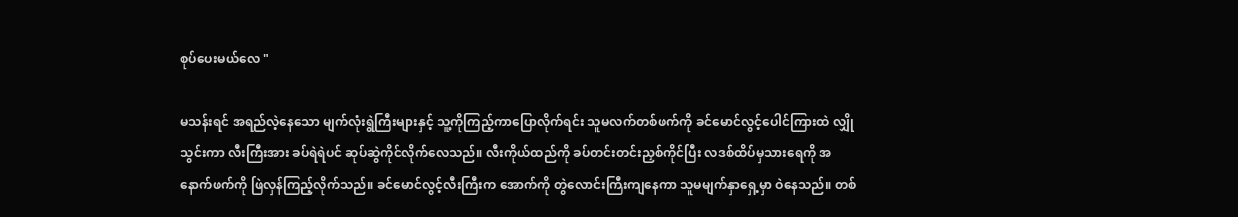စုပ်ပေးမယ်လေ "

မသန်းရင် အရည်လဲ့နေသော မျက်လုံးရွဲကြီးများနှင့် သူ့ကိုကြည့်ကာပြောလိုက်ရင်း သူမလက်တစ်ဖက်ကို ခင်မောင်လွင့်ပေါင်ကြားထဲ လျှိုသွင်းကာ လီးကြီးအား ခပ်ရဲရဲပင် ဆုပ်ဆွဲကိုင်လိုက်လေသည်။ လီးကိုယ်ထည်ကို ခပ်တင်းတင်းညှစ်ကိုင်ပြီး လဒစ်ထိပ်မှသားရေကို အနောက်ဖက်ကို ဖြဲလှန်ကြည့်လိုက်သည်။ ခင်မောင်လွင့်လီးကြီးက အောက်ကို တွဲလောင်းကြီးကျနေကာ သူမမျက်နှာရှေ့မှာ ဝဲနေသည်။ တစ်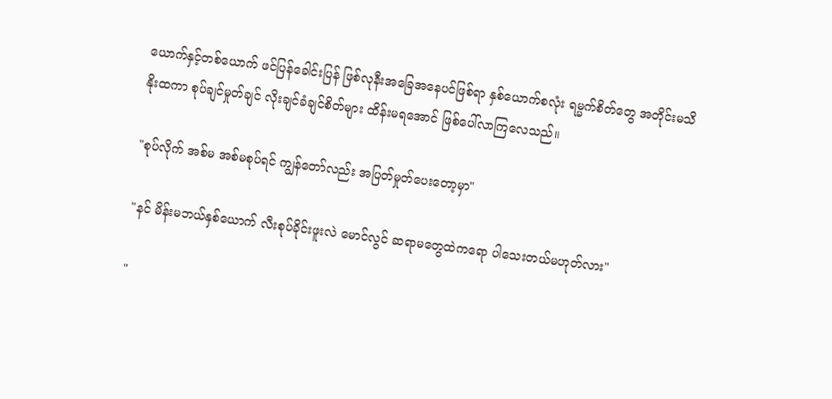ယောက်နှင့်တစ်ယောက် ဖင်ပြန်ခေါင်းပြန် ဖြစ်လုနီးအခြေအနေပင်ဖြစ်ရာ နှစ်ယောက်စလုံး ရမ္မက်စိတ်တွေ အတိုင်းမသိ နိုးထကာ စုပ်ချင်မှုတ်ချင် လိုးချင်ခံချင်စိတ်များ ထိန်းမရအောင် ဖြစ်ပေါ်လာကြလေသည်။

"စုပ်လိုက် အစ်မ အစ်မစုပ်ရင် ကျွန်တော်လည်း အပြတ်မှုတ်ပေးတော့မှာ"

"နင် မိန်းမဘယ်နှစ်ယောက် လီးစုပ်ခိုင်းဖူးလဲ မောင်လွင် ဆရာမတွေထဲကရော ပါသေးတယ်မဟုတ်လား"

"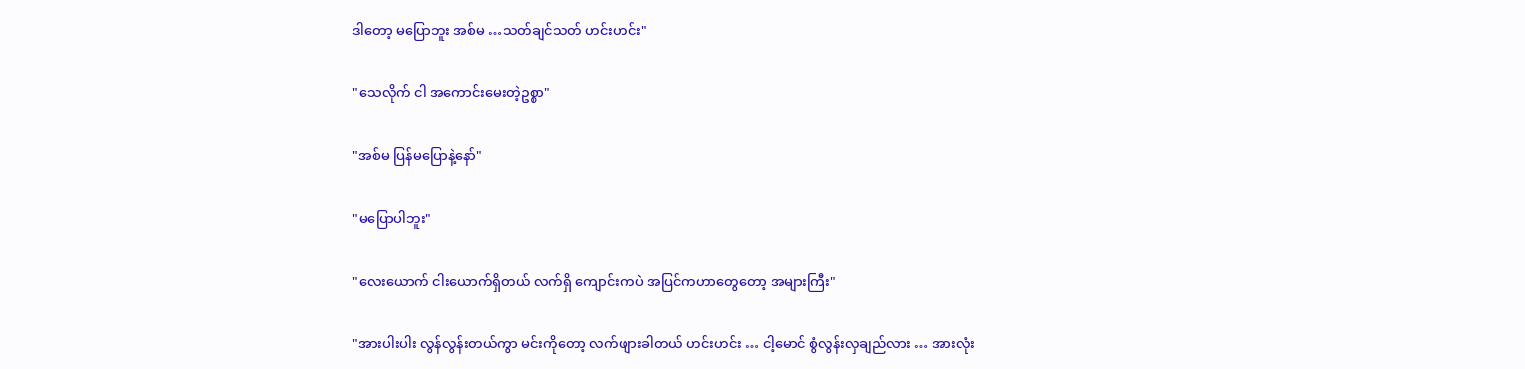ဒါတော့ မပြောဘူး အစ်မ …သတ်ချင်သတ် ဟင်းဟင်း"

"သေလိုက် ငါ အကောင်းမေးတဲ့ဥစ္စာ"

"အစ်မ ပြန်မပြောနဲ့နော်"

"မပြောပါဘူး"

"လေးယောက် ငါးယောက်ရှိတယ် လက်ရှိ ကျောင်းကပဲ အပြင်ကဟာတွေတော့ အများကြီး"

"အားပါးပါး လွန်လွန်းတယ်ကွာ မင်းကိုတော့ လက်ဖျားခါတယ် ဟင်းဟင်း … ငါ့မောင် စွံလွန်းလှချည်လား … အားလုံး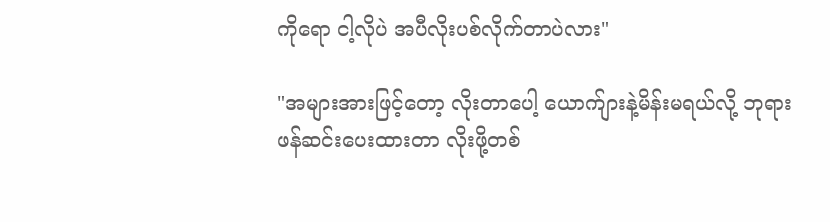ကိုရော ငါ့လိုပဲ အပီလိုးပစ်လိုက်တာပဲလား"

"အများအားဖြင့်တော့ လိုးတာပေါ့ ယောက်ျားနဲ့မိန်းမရယ်လို့ ဘုရားဖန်ဆင်းပေးထားတာ လိုးဖို့တစ်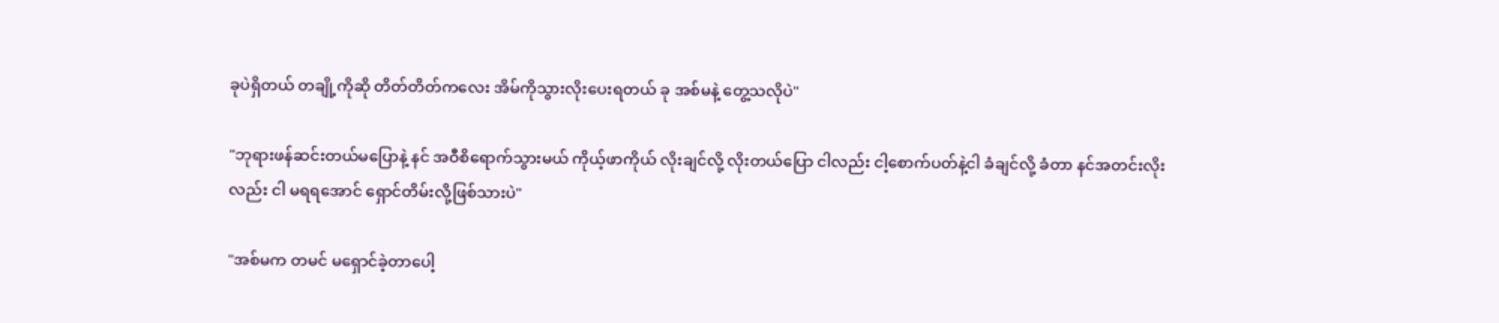ခုပဲရှိတယ် တချို့ကိုဆို တိတ်တိတ်ကလေး အိမ်ကိုသွားလိုးပေးရတယ် ခု အစ်မနဲ့ တွေ့သလိုပဲ"

"ဘုရားဖန်ဆင်းတယ်မပြောနဲ့ နင် အဝီစိရောက်သွားမယ် ကိုယ့်ဖာကိုယ် လိုးချင်လို့ လိုးတယ်ပြော ငါလည်း ငါ့စောက်ပတ်နဲ့ငါ ခံချင်လို့ ခံတာ နင်အတင်းလိုးလည်း ငါ မရရအောင် ရှောင်တိမ်းလို့ဖြစ်သားပဲ"

"အစ်မက တမင် မရှောင်ခဲ့တာပေါ့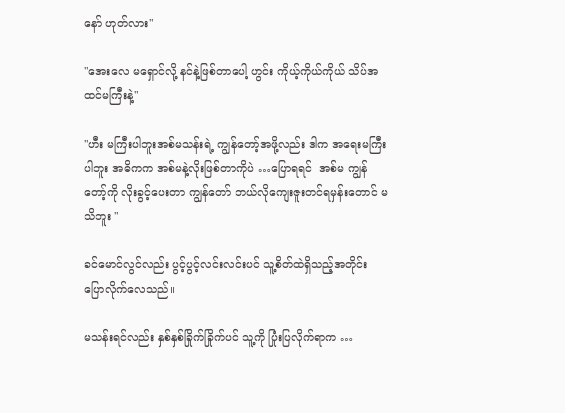နော် ဟုတ်လား"

"အေးလေ မရှောင်လို့ နင်နဲ့ဖြစ်တာပေါ့ ဟွင်း ကိုယ့်ကိုယ်ကိုယ် သိပ်အထင်မကြီးနဲ့"

"ဟီး မကြီးပါဘူးအစ်မသန်းရဲ့ ကျွန်တော့်အဖို့လည်း ဒါက အရေးမကြီးပါဘူး အဓိကက အစ်မနဲ့လိုးဖြစ်တာကိုပဲ …ပြောရရင်  အစ်မ ကျွန်တော့်ကို လိုးခွင့်ပေးတာ ကျွန်တော် ဘယ်လိုကျေးဇူးတင်ရမှန်းတောင် မသိဘူး "

ခင်မောင်လွင်လည်း ပွင့်ပွင့်လင်းလင်းပင် သူ့စိတ်ထဲရှိသည့်အတိုင်း ပြောလိုက်လေသည်။

မသန်းရင်လည်း နှစ်နှစ်ခြိုက်ခြိုက်ပင် သူ့ကို ပြုံးပြလိုက်ရာက …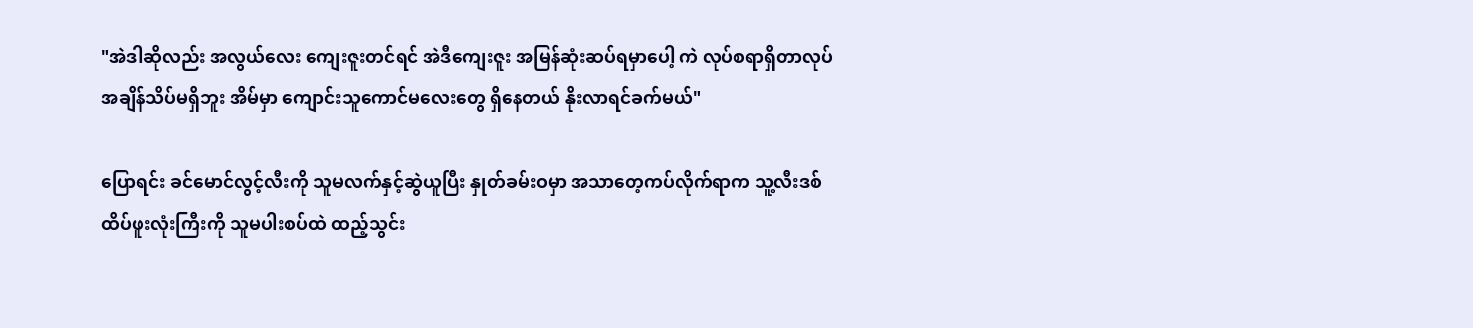"အဲဒါဆိုလည်း အလွယ်လေး ကျေးဇူးတင်ရင် အဲဒီကျေးဇူး အမြန်ဆုံးဆပ်ရမှာပေါ့ ကဲ လုပ်စရာရှိတာလုပ် အချိန်သိပ်မရှိဘူး အိမ်မှာ ကျောင်းသူကောင်မလေးတွေ ရှိနေတယ် နိုးလာရင်ခက်မယ်"

ပြောရင်း ခင်မောင်လွင့်လီးကို သူမလက်နှင့်ဆွဲယူပြီး နှုတ်ခမ်းဝမှာ အသာတေ့ကပ်လိုက်ရာက သူ့လီးဒစ်ထိပ်ဖူးလုံးကြီးကို သူမပါးစပ်ထဲ ထည့်သွင်း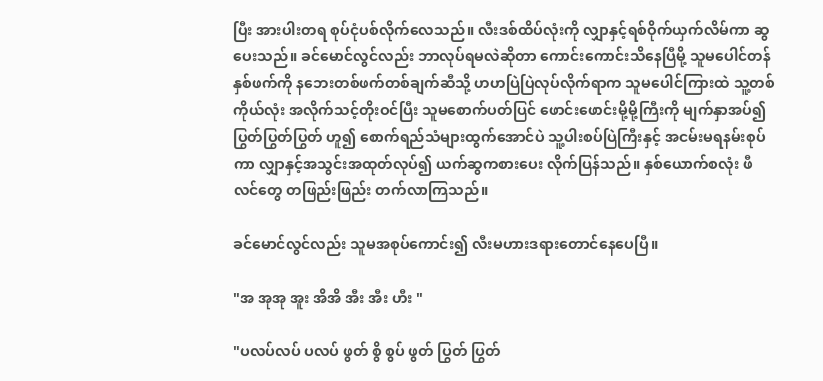ပြီး အားပါးတရ စုပ်ငုံပစ်လိုက်လေသည်။ လီးဒစ်ထိပ်လုံးကို လျှာနှင့်ရစ်ဝိုက်ယှက်လိမ်ကာ ဆွပေးသည်။ ခင်မောင်လွင်လည်း ဘာလုပ်ရမလဲဆိုတာ ကောင်းကောင်းသိနေပြီမို့ သူမပေါင်တန်နှစ်ဖက်ကို နဘေးတစ်ဖက်တစ်ချက်ဆီသို့ ဟဟပြဲပြဲလုပ်လိုက်ရာက သူမပေါင်ကြားထဲ သူ့တစ်ကိုယ်လုံး အလိုက်သင့်တိုးဝင်ပြီး သူမစောက်ပတ်ပြင် ဖောင်းဖောင်းမို့မို့ကြီးကို မျက်နှာအပ်၍ ပြွတ်ပြွတ်ပြွတ် ဟူ၍ စောက်ရည်သံများထွက်အောင်ပဲ သူ့ပါးစပ်ပြဲကြီးနှင့် အငမ်းမရနမ်းစုပ်ကာ လျှာနှင့်အသွင်းအထုတ်လုပ်၍ ယက်ဆွကစားပေး လိုက်ပြန်သည်။ နှစ်ယောက်စလုံး ဖီလင်တွေ တဖြည်းဖြည်း တက်လာကြသည်။

ခင်မောင်လွင်လည်း သူမအစုပ်ကောင်း၍ လီးမဟားဒရားတောင်နေပေပြီ။

"အ အုအု အူး အိအိ အီး အီး ဟီး "

"ပလပ်လပ် ပလပ် ဖွတ် စွိ စွပ် ဖွတ် ပြွတ် ပြွတ်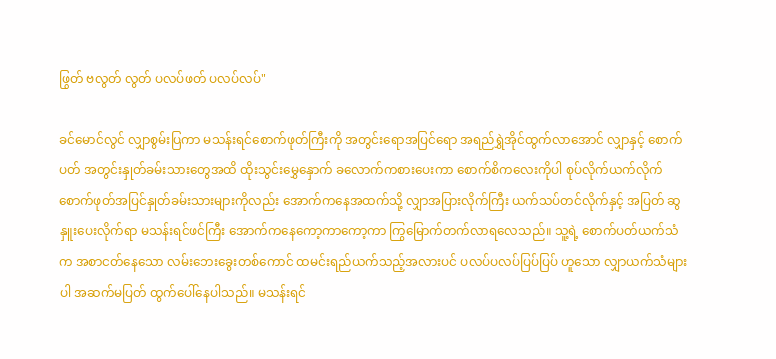ဖြွတ် ဗလွတ် လွတ် ပလပ်ဖတ် ပလပ်လပ်"

ခင်မောင်လွင် လျှာစွမ်းပြကာ မသန်းရင်စောက်ဖုတ်ကြီးကို အတွင်းရောအပြင်ရော အရည်ရွှဲအိုင်ထွက်လာအောင် လျှာနှင့် စောက်ပတ် အတွင်းနှုတ်ခမ်းသားတွေအထိ ထိုးသွင်းမွှေနှောက် ခလောက်ကစားပေးကာ စောက်စိကလေးကိုပါ စုပ်လိုက်ယက်လိုက် စောက်ဖုတ်အပြင်နှုတ်ခမ်းသားများကိုလည်း အောက်ကနေအထက်သို့ လျှာအပြားလိုက်ကြီး ယက်သပ်တင်လိုက်နှင့် အပြတ် ဆွနှူးပေးလိုက်ရာ မသန်းရင်ဖင်ကြီး အောက်ကနေကော့ကာကော့ကာ ကြွမြောက်တက်လာရလေသည်။ သူ့ရဲ့ စောက်ပတ်ယက်သံက အစာငတ်နေသော လမ်းဘေးခွေးတစ်ကောင် ထမင်းရည်ယက်သည့်အလားပင် ပလပ်ပလပ်ပြပ်ပြပ် ဟူသော လျှာယက်သံများပါ အဆက်မပြတ် ထွက်ပေါ်နေပါသည်။ မသန်းရင်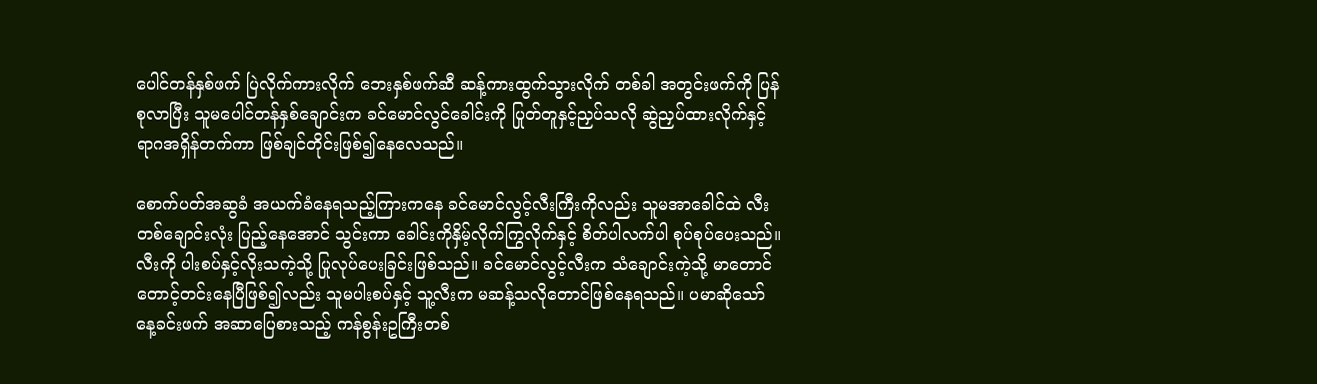ပေါင်တန်နှစ်ဖက် ပြဲလိုက်ကားလိုက် ဘေးနှစ်ဖက်ဆီ ဆန့်ကားထွက်သွားလိုက် တစ်ခါ အတွင်းဖက်ကို ပြန်စုလာပြီး သူမပေါင်တန်နှစ်ချောင်းက ခင်မောင်လွင်ခေါင်းကို ပြုတ်တူနှင့်ညှပ်သလို ဆွဲညှပ်ထားလိုက်နှင့် ရာဂအရှိန်တက်ကာ ဖြစ်ချင်တိုင်းဖြစ်၍နေလေသည်။

စောက်ပတ်အဆွခံ အယက်ခံနေရသည့်ကြားကနေ ခင်မောင်လွင့်လီးကြီးကိုလည်း သူမအာခေါင်ထဲ လီးတစ်ချောင်းလုံး ပြည့်နေအောင် သွင်းကာ ခေါင်းကိုနှိမ့်လိုက်ကြွလိုက်နှင့် စိတ်ပါလက်ပါ စုပ်စုပ်ပေးသည်။ လီးကို ပါးစပ်နှင့်လိုးသကဲ့သို့ ပြုလုပ်ပေးခြင်းဖြစ်သည်။ ခင်မောင်လွင့်လီးက သံချောင်းကဲ့သို့ မာတောင်တောင့်တင်းနေပြီဖြစ်၍လည်း သူမပါးစပ်နှင့် သူ့လီးက မဆန့်သလိုတောင်ဖြစ်နေရသည်။ ပမာဆိုသော် နေ့ခင်းဖက် အဆာပြေစားသည့် ကန်စွန်းဥကြီးတစ်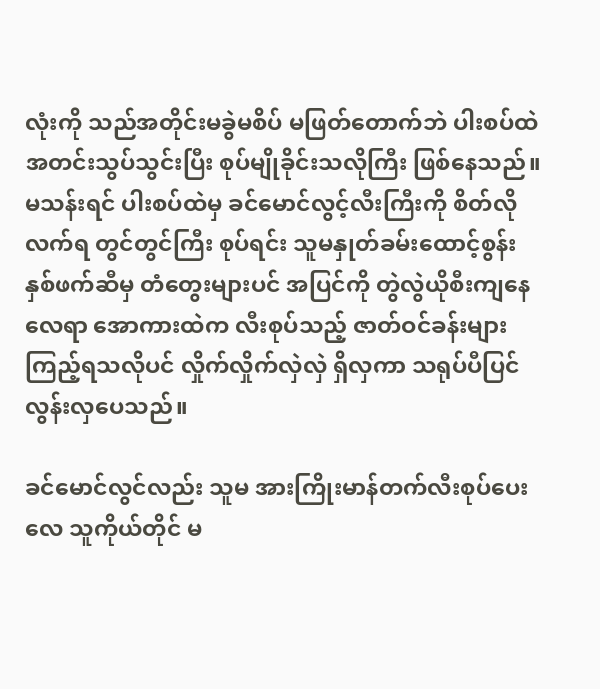လုံးကို သည်အတိုင်းမခွဲမစိပ် မဖြတ်တောက်ဘဲ ပါးစပ်ထဲ အတင်းသွပ်သွင်းပြီး စုပ်မျိုခိုင်းသလိုကြီး ဖြစ်နေသည်။ မသန်းရင် ပါးစပ်ထဲမှ ခင်မောင်လွင့်လီးကြီးကို စိတ်လိုလက်ရ တွင်တွင်ကြီး စုပ်ရင်း သူမနှုတ်ခမ်းထောင့်စွန်း နှစ်ဖက်ဆီမှ တံတွေးများပင် အပြင်ကို တွဲလွဲယိုစီးကျနေလေရာ အောကားထဲက လီးစုပ်သည့် ဇာတ်ဝင်ခန်းများ ကြည့်ရသလိုပင် လှိုက်လှိုက်လှဲလှဲ ရှိလှကာ သရုပ်ပီပြင်လွန်းလှပေသည်။

ခင်မောင်လွင်လည်း သူမ အားကြိုးမာန်တက်လီးစုပ်ပေးလေ သူကိုယ်တိုင် မ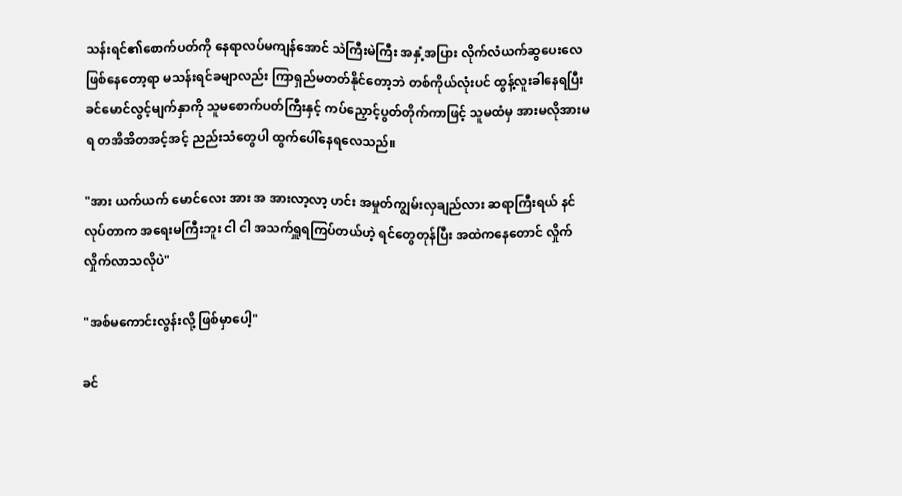သန်းရင်၏စောက်ပတ်ကို နေရာလပ်မကျန်အောင် သဲကြီးမဲကြီး အနှံ့အပြား လိုက်လံယက်ဆွပေးလေဖြစ်နေတော့ရာ မသန်းရင်ခမျာလည်း ကြာရှည်မတတ်နိုင်တော့ဘဲ တစ်ကိုယ်လုံးပင် ထွန့်လူးခါနေရပြီး ခင်မောင်လွင့်မျက်နှာကို သူမစောက်ပတ်ကြီးနှင့် ကပ်ညှောင့်ပွတ်တိုက်ကာဖြင့် သူမထံမှ အားမလိုအားမရ တအိအိတအင့်အင့် ညည်းသံတွေပါ ထွက်ပေါ်နေရလေသည်။

"အား ယက်ယက် မောင်လေး အား အ အားလာ့လာ့ ဟင်း အမှုတ်ကျွမ်းလှချည်လား ဆရာကြီးရယ် နင်လုပ်တာက အရေးမကြီးဘူး ငါ ငါ အသက်ရှူရကြပ်တယ်ဟဲ့ ရင်တွေတုန်ပြီး အထဲကနေတောင် လှိုက်လှိုက်လာသလိုပဲ"

"အစ်မကောင်းလွန်းလို့ ဖြစ်မှာပေါ့"

ခင်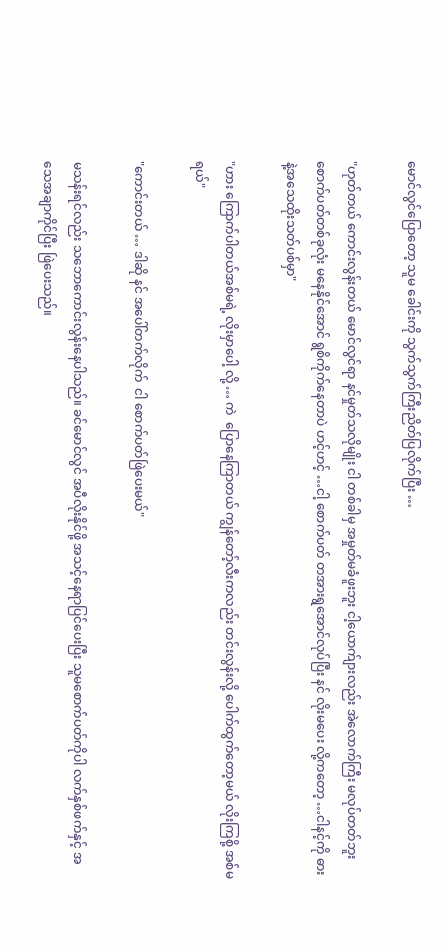မောင်လွင်ပြောတော့ သူမ ခေါင်းကို သွက်သွက်ကြီးညိတ်ပြလိုက်ပြီး …

"ဟုတ်တယ် ကောင်းလွန်းတယ် မောင်လွင်ရာ နင်မှုတ်သလိုမျိုး ငါ တစ်ခါမှ အမှုတ်မခံဖူးဘူး ငါ့ယောက်ျားလည်း အဲလောက်ကြီး မလုပ်တတ်ဘူး  စောက်ပတ်တစ်ခုလုံး မနေနိုင်အောင် ရွစိကိုက်နေတာပဲ ဟင့်ဟင့် …ငါ့ စောက်ပတ် တအားရွအောင်လုပ်ပြီး နင် လိုးမပေး လို့ကတော့ …ငါနင့်ကို ဓားနဲ့အသေထိုးသတ်ပစ်မှာ"

"ဟား ကြောက်ပါတယ်အစ်မရဲ့ လိုးမှာပေါ့ လို့ … ကဲ  ပြောနေကြာတယ် ကျွန်တော့်လီးကလည်း တင်းလွန်းလို့ ပေါက်ထွက်တော့မယ် လိုးကြစို့ အစ်မရယ်"

"ကောင်းတယ် … ဒါဆို နင် အပေါ်တက်လိုက်  ငါ စောက်ပတ်ဖြဲပေးမယ်"

မသန်းရင်လည်း သဘောကောင်းလွန်းနေပါသည်။ ခင်မောင်လွင် အပီလိုးနိုင်ဖို့ အသင့်နေရာပြင်ပေးပြီး သူမစောက်ပတ်ကိုပါ လက်နှစ်ဖက်နှင့် အသေအချာကိုင်ပြီး ဖြဲပေးသည်။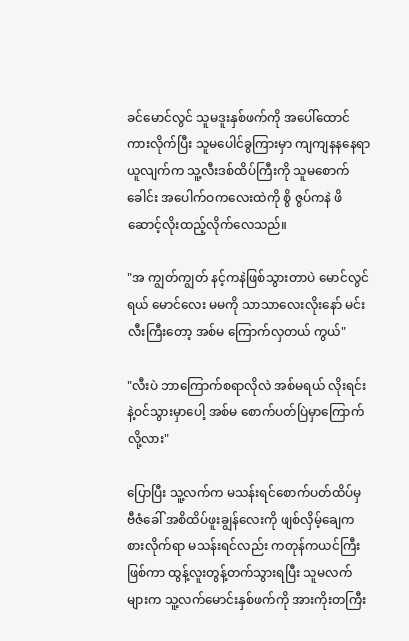ခင်မောင်လွင် သူမဒူးနှစ်ဖက်ကို အပေါ်ထောင်ကားလိုက်ပြီး သူမပေါင်ခွကြားမှာ ကျကျနနနေရာယူလျက်က သူ့လီးဒစ်ထိပ်ကြီးကို သူမစောက်ခေါင်း အပေါက်ဝကလေးထဲကို စွိ ဇွပ်ကနဲ ဖိဆောင့်လိုးထည့်လိုက်လေသည်။

"အ ကျွတ်ကျွတ် နင့်ကနဲဖြစ်သွားတာပဲ မောင်လွင်ရယ် မောင်လေး မမကို သာသာလေးလိုးနော် မင်းလီးကြီးတော့ အစ်မ ကြောက်လှတယ် ကွယ်"

"လီးပဲ ဘာကြောက်စရာလိုလဲ အစ်မရယ် လိုးရင်းနဲ့ဝင်သွားမှာပေါ့ အစ်မ စောက်ပတ်ပြဲမှာကြောက်လို့လား"

ပြောပြီး သူ့လက်က မသန်းရင်စောက်ပတ်ထိပ်မှ ဗီဇံခေါ် အစိထိပ်ဖူးချွန်လေးကို ဖျစ်လှိမ့်ချေကစားလိုက်ရာ မသန်းရင်လည်း ကတုန်ကယင်ကြီးဖြစ်ကာ ထွန့်လူးတွန့်တက်သွားရပြီး သူမလက်များက သူ့လက်မောင်းနှစ်ဖက်ကို အားကိုးတကြီး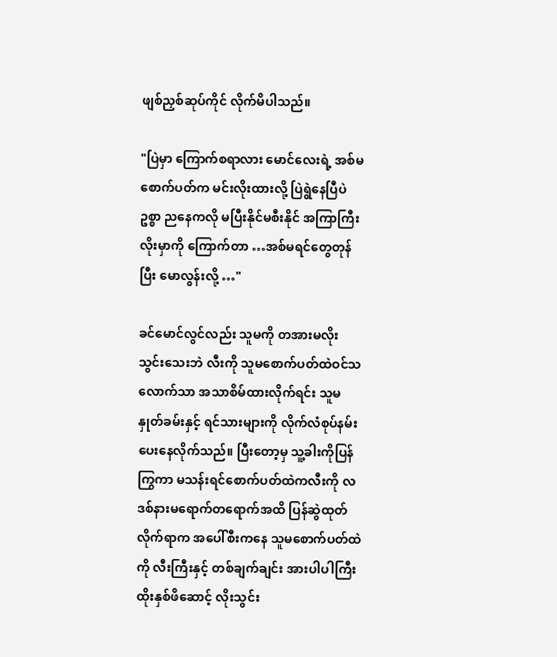ဖျစ်ညှစ်ဆုပ်ကိုင် လိုက်မိပါသည်။

"ပြဲမှာ ကြောက်စရာလား မောင်လေးရဲ့ အစ်မစောက်ပတ်က မင်းလိုးထားလို့ ပြဲရွဲနေပြီပဲ ဥစ္စာ ညနေကလို မပြီးနိုင်မစီးနိုင် အကြာကြီး လိုးမှာကို ကြောက်တာ …အစ်မရင်တွေတုန်ပြီး မောလွန်းလို့ …"

ခင်မောင်လွင်လည်း သူမကို တအားမလိုးသွင်းသေးဘဲ လီးကို သူမစောက်ပတ်ထဲဝင်သလောက်သာ အသာစိမ်ထားလိုက်ရင်း သူမနှုတ်ခမ်းနှင့် ရင်သားများကို လိုက်လံစုပ်နမ်းပေးနေလိုက်သည်။ ပြီးတော့မှ သူ့ခါးကိုပြန်ကြွကာ မသန်းရင်စောက်ပတ်ထဲကလီးကို လဒစ်နားမရောက်တရောက်အထိ ပြန်ဆွဲထုတ်လိုက်ရာက အပေါ်စီးကနေ သူမစောက်ပတ်ထဲကို လီးကြီးနှင့် တစ်ချက်ချင်း အားပါပါကြီး ထိုးနှစ်ဖိဆောင့် လိုးသွင်း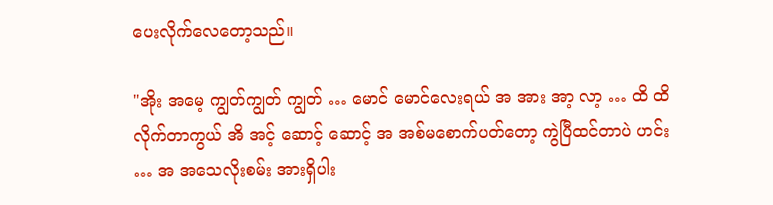ပေးလိုက်လေတော့သည်။

"အိုး အမေ့ ကျွတ်ကျွတ် ကျွတ် … မောင် မောင်လေးရယ် အ အား အာ့ လာ့ … ထိ ထိလိုက်တာကွယ် အိ အင့် ဆောင့် ဆောင့် အ အစ်မစောက်ပတ်တော့ ကွဲပြီထင်တာပဲ ဟင်း … အ အသေလိုးစမ်း အားရှိပါး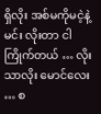ရှိလိုး အစ်မကိုမငဲ့နဲ့ မင်း လိုးတာ ငါကြိုက်တယ် … လိုးသာလိုး မောင်လေး … စ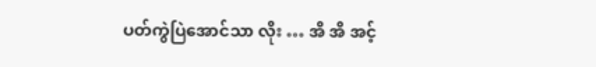ပတ်ကွဲပြဲအောင်သာ လိုး … အိ အိ အင့်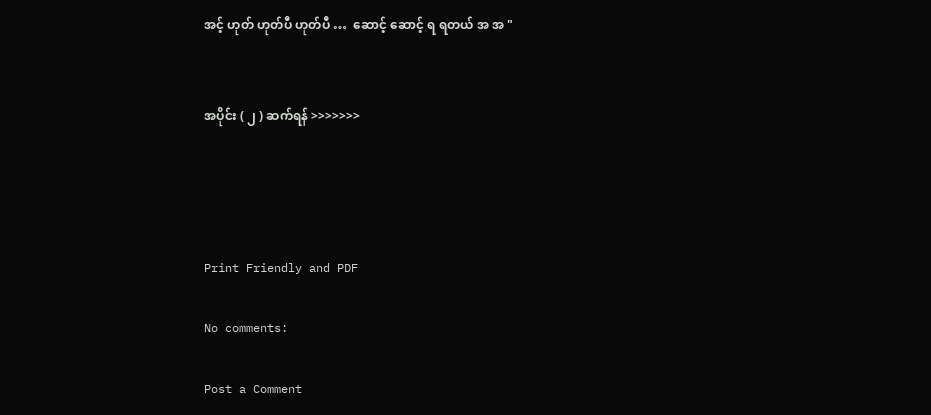အင့် ဟုတ် ဟုတ်ပီ ဟုတ်ပီ …  ဆောင့် ဆောင့် ရ ရတယ် အ အ "


အပိုင်း ( ၂ ) ဆက်ရန် >>>>>>>




Print Friendly and PDF

No comments:

Post a Comment